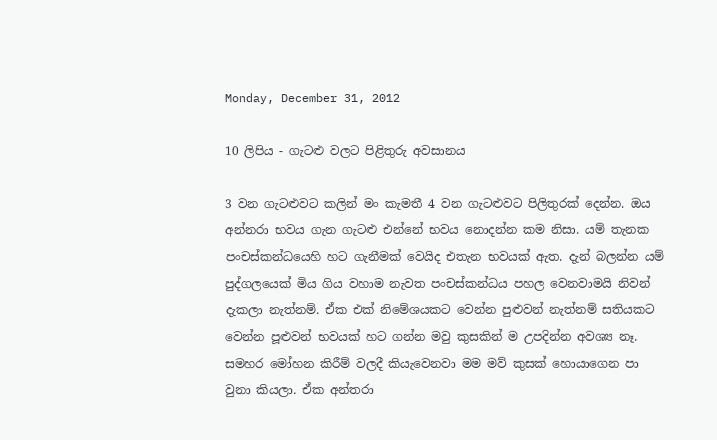Monday, December 31, 2012

10 ලිපිය - ගැටළු වලට පිළිතුරු අවසානය

3 වන ගැටළුවට කලින් මං කැමතී 4 වන ගැටළුවට පිලිතුරක් දෙන්න. ඔය අන්නරා භවය ගැන ගැටළු එන්නේ භවය නොදන්න කම නිසා. යම් තැනක පංචස්කන්ධයෙහි හට ගැනීමක් වෙයිද එතැන භවයක් ඇත. දැන් බලන්න යම් පුද්ගලයෙක් මිය ගිය වහාම නැවත පංචස්කන්ධය පහල වෙනවාමයි නිවන් දැකලා නැත්නම්. ඒක එක් නිමේශයකට වෙන්න පුළුවන් නැත්නම් සතියකට වෙන්න පූළුවන් භවයක් හට ගන්න මවු කුසකින් ම උපදින්න අවශ්‍ය නෑ. සමහර මෝහන කිරීම් වලදී කියැවෙනවා මම මව් කුසක් හොයාගෙන පා වුනා කියලා. ඒක අන්තරා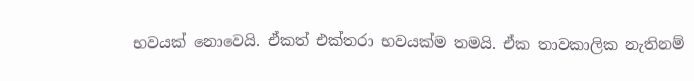භවයක් නොවෙයි. ඒකත් එක්තරා භවයක්ම තමයි. ඒක තාවකාලික නැතිනම්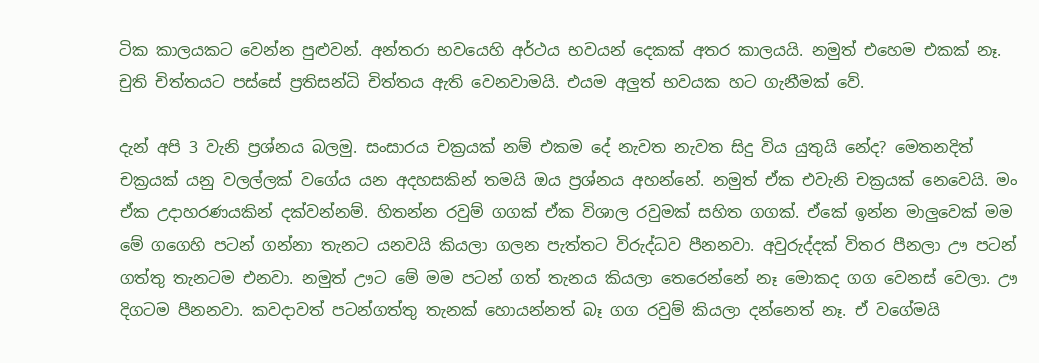ටික කාලයකට වෙන්න පුළුවන්. අන්තරා භවයෙහි අර්ථය භවයන් දෙකක් අතර කාලයයි. නමුත් එහෙම එකක් නෑ. චුති චිත්තයට පස්සේ ප්‍රතිසන්ධි චිත්තය ඇති වෙනවාමයි. එයම අලුත් භවයක හට ගැනීමක් වේ.

දැන් අපි 3 වැනි ප්‍රශ්නය බලමු. සංසාරය චක්‍රයක් නම් එකම දේ නැවත නැවත සිදු විය යුතුයි නේද? මෙතනදිත් චක්‍රයක් යනු වලල්ලක් වගේය යන අදහසකින් තමයි ඔය ප්‍රශ්නය අහන්නේ. නමුත් ඒක එවැනි චක්‍රයක් නෙවෙයි. මං ඒක උදාහරණයකින් දක්වන්නම්. හිතන්න රවුම් ගගක් ඒක විශාල රවුමක් සහිත ගගක්. ඒකේ ඉන්න මාලුවෙක් මම මේ ගගෙහි පටන් ගන්නා තැනට යනවයි කියලා ගලන පැත්තට විරුද්ධව පීනනවා. අවුරුද්දක් විතර පීනලා ඌ පටන් ගත්තු තැනටම එනවා. නමුත් ඌට මේ මම පටන් ගත් තැනය කියලා තෙරෙන්නේ නෑ මොකද ගග වෙනස් වෙලා. ඌ දිගටම පීනනවා. කවදාවත් පටන්ගත්තු තැනක් හොයන්නත් බෑ ගග රවුම් කියලා දන්නෙත් නෑ. ඒ වගේමයි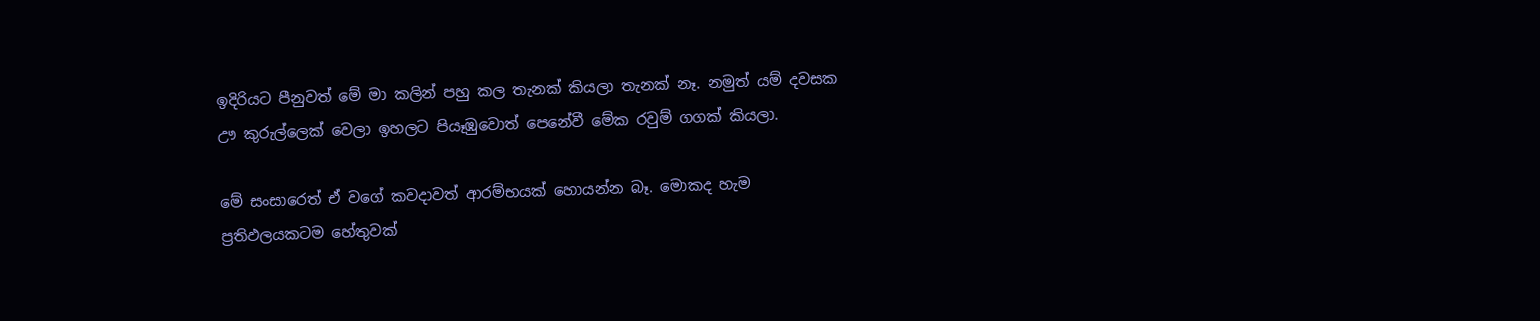ඉදිරියට පීනුවත් මේ මා කලින් පහු කල තැනක් කියලා තැනක් නෑ. නමුත් යම් දවසක ඌ කුරුල්ලෙක් වෙලා ඉහලට පියෑඹුවොත් පෙනේවී මේක රවුම් ගගක් කියලා.

මේ සංසාරෙත් ඒ වගේ කවදාවත් ආරම්භයක් හොයන්න බෑ. මොකද හැම ප්‍රතිඵලයකටම හේතුවක්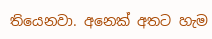තියෙනවා. අනෙක් අතට හැම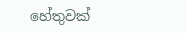හේතුවක්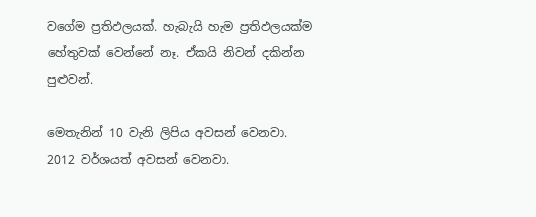වගේම ප්‍රතිඵලයක්. හැබැයි හැම ප්‍රතිඵලයක්ම හේතුවක් වෙන්නේ නෑ. ඒකයි නිවන් දකින්න පුළුවන්.

මෙතැනින් 10 වැනි ලිපිය අවසන් වෙනවා. 2012 වර්ශයත් අවසන් වෙනවා.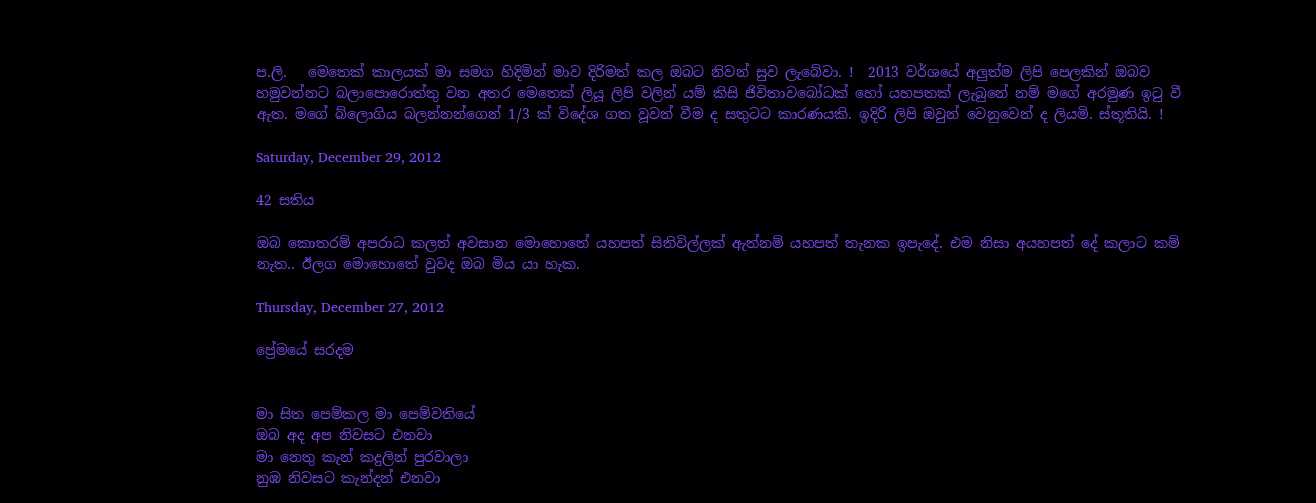ප.ලි.   මෙතෙක් කාලයක් මා සමග හිදිමින් මාව දිරිමත් කල ඔබට නිවන් සුව ලැබේවා. !  2013 වර්ශයේ අලුත්ම ලිපි පෙලකින් ඔබව හමුවන්නට බලාපොරොත්තු වන අතර මෙතෙක් ලියූ ලිපි වලින් යම් කිසි ජිවිතාවබෝධක් හෝ යහපතක් ලැබුනේ නම් මගේ අරමුණ ඉටු වී ඇත. මගේ බ්ලොගිය බලන්නන්ගෙන් 1/3 ක් විදේශ ගත වූවන් වීම ද සතුටට කාරණයකි. ඉදිරි ලිපි ඔවුන් වෙනුවෙන් ද ලියමි. ස්තූතියි. !

Saturday, December 29, 2012

42 සතිය

ඔබ කොතරම් අපරාධ කලත් අවසාන මොහොතේ යහපත් සිතිවිල්ලක් ඇත්නම් යහපත් තැනක ඉපැදේ. එම නිසා අයහපත් දේ කලාට කම් නැත.. ඊලග මොහොතේ වුවද ඔබ මිය යා හැක.

Thursday, December 27, 2012

ප්‍රේමයේ සරදම


මා සිත පෙම්කල මා පෙම්වතියේ
ඔබ අද අප නිවසට එනවා
මා නෙතු කැන් කදුලින් පුරවාලා
නුඹ නිවසට කැන්දන් එනවා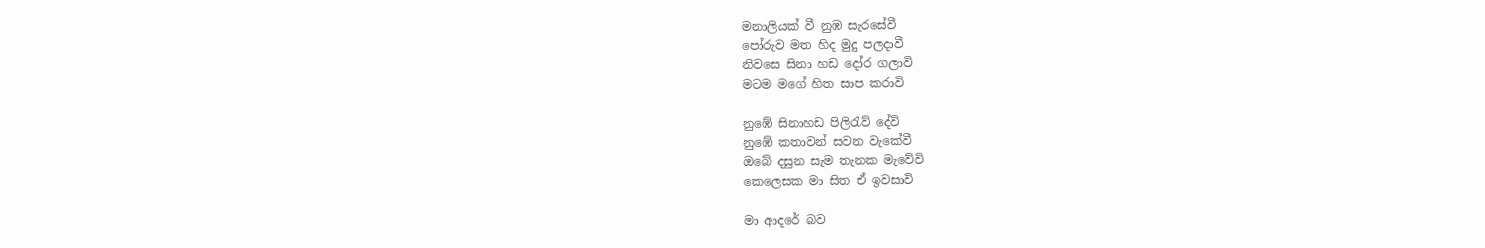මනාලියක් වී නුඹ සැරසේවී
පෝරුව මත හිද මුදු පලදාවී
නිවසෙ සිනා හඩ දෝර ගලාවි
මටම මගේ හිත සාප කරාවි

නුඹේ සිනාහඩ පිලිරැව් දේවි
නුඹේ කතාවන් සවන වැකේවී
ඔබේ දසුන සැම තැනක මැවේවි
කෙලෙසක මා සිත ඒ ඉවසාවි

මා ආදරේ බව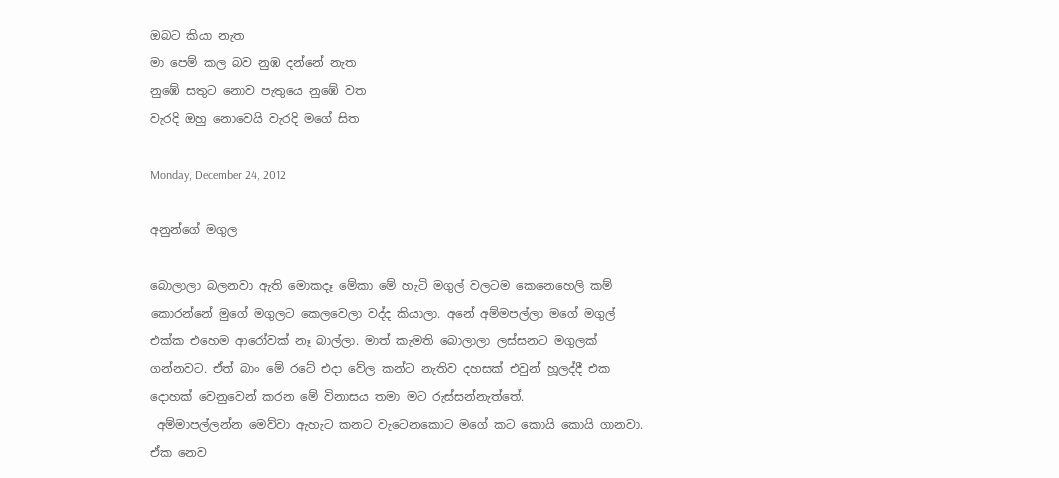ඔබට කියා නැත
මා පෙම් කල බව නුඹ දන්නේ නැත
නුඹේ සතුට නොව පැතුයෙ නුඹේ වත
වැරදි ඔහු නොවෙයි වැරදි මගේ සිත

Monday, December 24, 2012

අනුන්ගේ මගුල

බොලාලා බලනවා ඇති මොකදෑ මේකා මේ හැටි මගුල් වලටම කෙනෙහෙලි කම් කොරන්නේ මුගේ මගුලට කෙලවෙලා වද්ද කියාලා. අනේ අම්මපල්ලා මගේ මගුල් එක්ක එහෙම ආරෝවක් නෑ බාල්ලා. මාත් කැමති බොලාලා ලස්සනට මගුලක් ගන්නවට. ඒත් බාං මේ රටේ එදා වේල කන්ට නැතිව දහසක් එවුන් හූලද්දී එක දොහක් වෙනුවෙන් කරන මේ විනාසය තමා මට රුස්සන්නැත්තේ.
 අම්මාපල්ලන්න මෙව්වා ඇහැට කනට වැටෙනකොට මගේ කට කොයි කොයි ගානවා. ඒක නෙව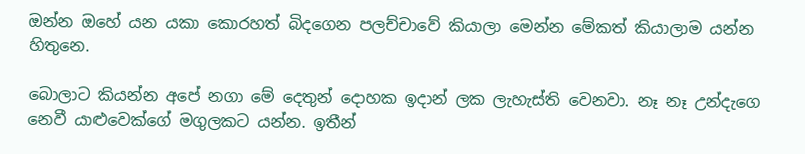ඔන්න ඔහේ යන යකා කොරහත් බිදගෙන පලච්චාවේ කියාලා මෙන්න මේකත් කියාලාම යන්න හිතුනෙ.

බොලාට කියන්න අපේ නගා මේ දෙතුන් දොහක ඉදාන් ලක ලැහැස්ති වෙනවා. නෑ නෑ උන්දැගෙ නෙවී යාළුවෙක්ගේ මගුලකට යන්න. ඉතීන්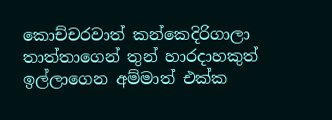කොච්චරවාත් කන්කෙදිරිගාලා තාත්තාගෙන් තුන් හාරදාහකුත් ඉල්ලාගෙන අම්මාත් එක්ක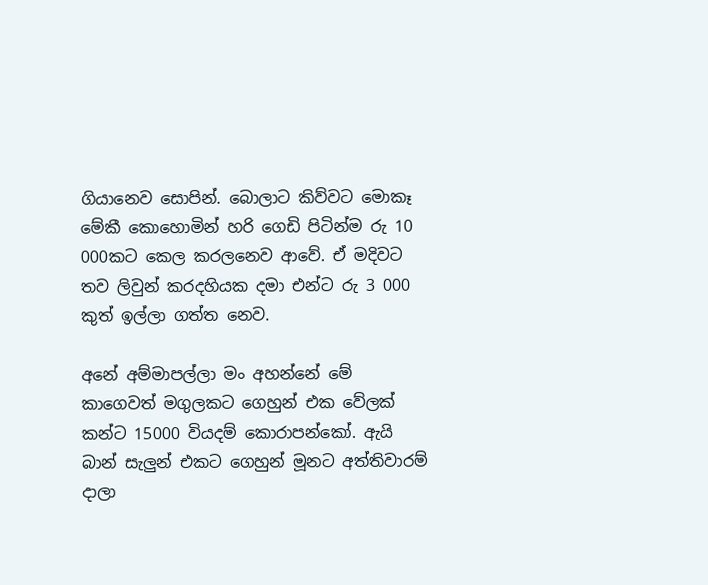ගියානෙව සොපින්. බොලාට කිව්වට මොකෑ මේකී කොහොමින් හරි ගෙඩි පිටින්ම රු 10 000කට කෙල කරලනෙව ආවේ. ඒ මදිවට තව ලිවුන් කරදහියක දමා එන්ට රු 3 000 කුත් ඉල්ලා ගත්ත නෙව.

අනේ අම්මාපල්ලා මං අහන්නේ මේ කාගෙවත් මගුලකට ගෙහුන් එක වේලක් කන්ට 15000 වියදම් කොරාපන්කෝ. ඇයි බාන් සැලුන් එකට ගෙහුන් මූනට අත්තිවාරම් දාලා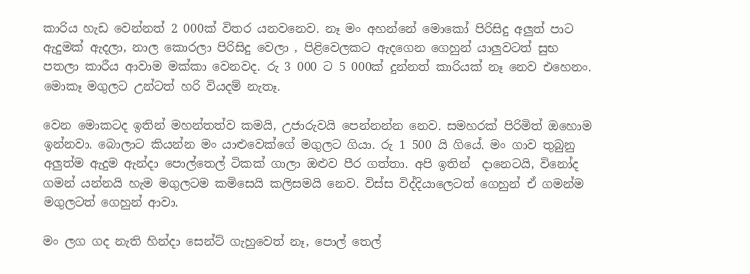කාරිය හැඩ වෙන්නත් 2 000ක් විතර යනවනෙව. නෑ මං අහන්නේ මොකෝ පිරිසිදු අලුත් පාට ඇදුමක් ඇදලා, නාල කොරලා පිරිසිදු වෙලා , පිළිවෙලකට ඇදගෙන ගෙහුන් යාලුවටත් සුභ පතලා කාරීය ආවාම මක්කා වෙනවද. රු 3 000 ට 5 000ක් දුන්නත් කාරියක් නෑ නෙව එහෙනං. මොකෑ මගුලට උන්ටත් හරි වියදම් නැතෑ.

වෙන මොකටද ඉතින් මහන්තත්ව කමයි, උජාරුවයි පෙන්නන්න නෙව. සමහරක් පිරිමිත් ඔහොම ඉන්නවා. බොලාට කියන්න මං යාළුවෙක්ගේ මගුලට ගියා. රු 1 500 යි ගියේ. මං ගාව තුබුනු අලුත්ම ඇදුම ඇන්දා පොල්තෙල් ටිකක් ගාලා ඔළුව පීර ගත්තා. අපි ඉතින්  දානෙටයි, විනෝද ගමන් යන්නයි හැම මගුලටම කමිසෙයි කලිසමයි නෙව. විස්ස විද්දියාලෙටත් ගෙහුන් ඒ ගමන්ම මගුලටත් ගෙහුන් ආවා.

මං ලග ගද නැති හින්දා සෙන්ට් ගැහුවෙත් නෑ, පොල් තෙල්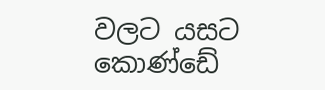වලට යසට කොණ්ඩේ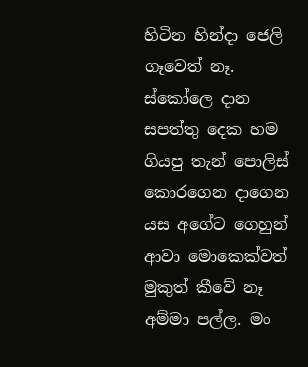හිටින හින්දා ජෙලි ගෑවෙත් නෑ. ස්කෝලෙ දාන සපත්තු දෙක හම ගියපු තැන් පොලිස් කොරගෙන දාගෙන යස අගේට ගෙහුන් ආවා මොකෙක්වත් මුකුත් කීවේ නෑ අම්මා පල්ල. මං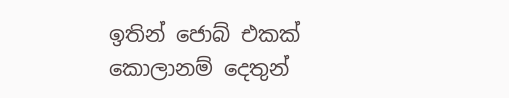ඉතින් ජොබ් එකක් කොලානම් දෙතුන්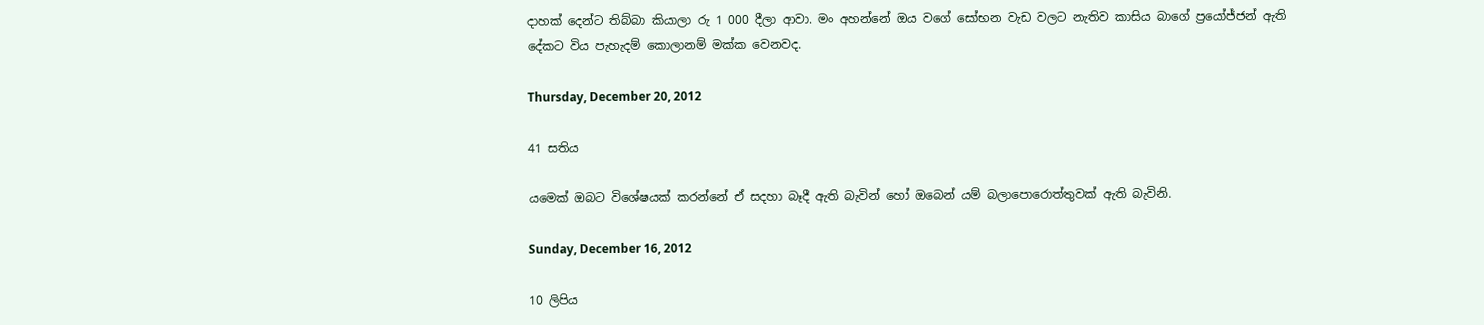දාහක් දෙන්ට තිබ්බා කියාලා රු 1 000 දීලා ආවා. මං අහන්නේ ඔය වගේ සෝභන වැඩ වලට නැතිව කාසිය බාගේ ප්‍රයෝජ්ජන් ඇති දේකට විය පැහැදම් කොලානම් මක්ක වෙනවද.

Thursday, December 20, 2012

41 සතිය

යමෙක් ඔබට විශේෂයක් කරන්නේ ඒ සදහා බෑදී ඇති බැවින් හෝ ඔබෙන් යම් බලාපොරොත්තුවක් ඇති බැවිනි.

Sunday, December 16, 2012

10 ලිපිය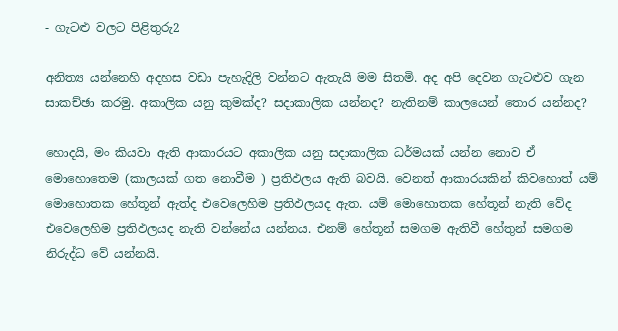- ගැටළු වලට පිළිතුරු2

අනිත්‍ය යන්නෙහි අදහස වඩා පැහැදිලි වන්නට ඇතැයි මම සිතමි. අද අපි දෙවන ගැටළුව ගැන සාකච්ඡා කරමු. අකාලික යනු කුමක්ද? සදාකාලික යන්නද? නැතිනම් කාලයෙන් තොර යන්නද?

හොදයි, මං කියවා ඇති ආකාරයට අකාලික යනු සදාකාලික ධර්මයක් යන්න නොව ඒ මොහොතෙම (කාලයක් ගත නොවීම ) ප්‍රතිඵලය ඇති බවයි. වෙනත් ආකාරයකින් කිවහොත් යම් මොහොතක හේතූන් ඇත්ද එවෙලෙහිම ප්‍රතිඵලයද ඇත. යම් මොහොතක හේතූන් නැති වේද එවෙලෙහිම ප්‍රතිඵලයද නැති වන්නේය යන්නය. එනම් හේතූන් සමගම ඇතිවී හේතුන් සමගම නිරුද්ධ වේ යන්නයි.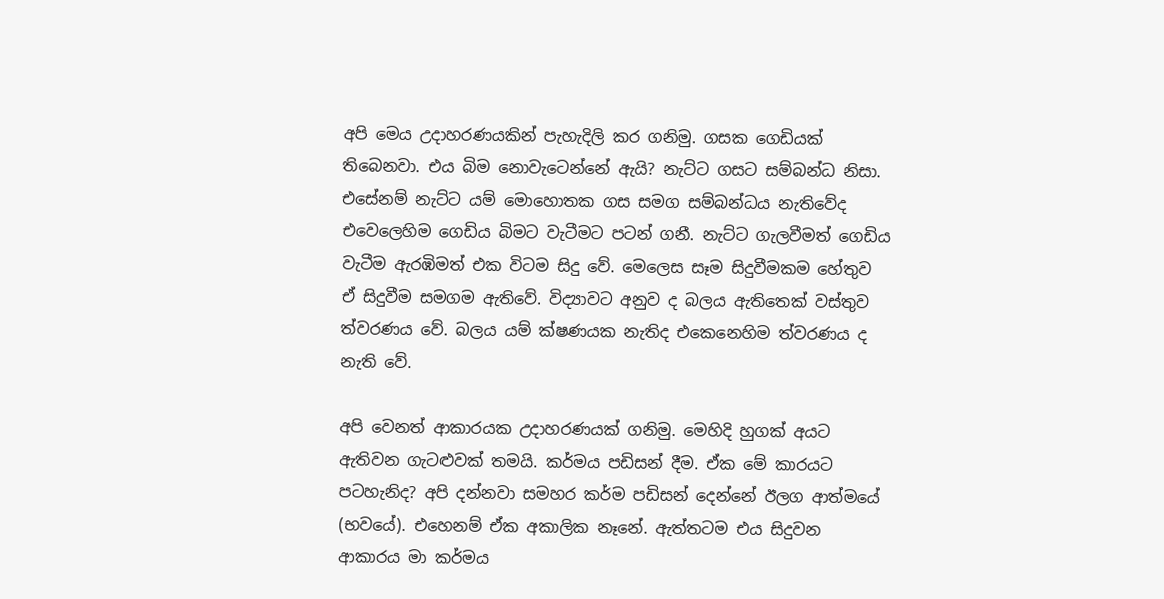අපි මෙය උදාහරණයකින් පැහැදිලි කර ගනිමු. ගසක ගෙඩියක් තිබෙනවා. එය බිම නොවැටෙන්නේ ඇයි? නැට්ට ගසට සම්බන්ධ නිසා. එසේනම් නැට්ට යම් මොහොතක ගස සමග සම්බන්ධය නැතිවේද එවෙලෙහිම ගෙඩිය බිමට වැටීමට පටන් ගනී. නැට්ට ගැලවීමත් ගෙඩිය වැටීම ඇරඹිමත් එක විටම සිදු වේ. මෙලෙස සෑම සිදුවීමකම හේතුව ඒ සිදුවීම සමගම ඇතිවේ. විද්‍යාවට අනුව ද බලය ඇතිතෙක් වස්තුව ත්වරණය වේ. බලය යම් ක්ෂණයක නැතිද එකෙනෙහිම ත්වරණය ද නැති වේ.

අපි වෙනත් ආකාරයක උදාහරණයක් ගනිමු. මෙහිදි හුගක් අයට ඇතිවන ගැටළුවක් තමයි. කර්මය පඩිසන් දීම. ඒක මේ කාරයට පටහැනිද? අපි දන්නවා සමහර කර්ම පඩිසන් දෙන්නේ ඊලග ආත්මයේ (භවයේ). එහෙනම් ඒක අකාලික නෑනේ. ඇත්තටම එය සිදුවන ආකාරය මා කර්මය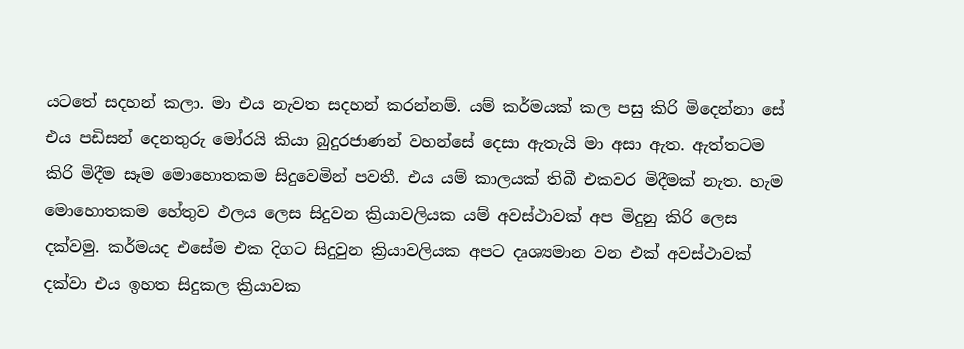යටතේ සදහන් කලා. මා එය නැවත සදහන් කරන්නම්. යම් කර්මයක් කල පසු කිරි මිදෙන්නා සේ එය පඩිසන් දෙනතුරු මෝරයි කියා බුදුරජාණන් වහන්සේ දෙසා ඇතැයි මා අසා ඇත. ඇත්තටම කිරි මිදීම සෑම මොහොතකම සිදුවෙමින් පවතී. එය යම් කාලයක් තිබී එකවර මිදීමක් නැත. හැම මොහොතකම හේතුව ඵලය ලෙස සිදුවන ක්‍රියාවලියක යම් අවස්ථාවක් අප මිදුනු කිරි ලෙස දක්වමු. කර්මයද එසේම එක දිගට සිදුවුන ක්‍රියාවලියක අපට දෘශ්‍යමාන වන එක් අවස්ථාවක් දක්වා එය ඉහත සිදුකල ක්‍රියාවක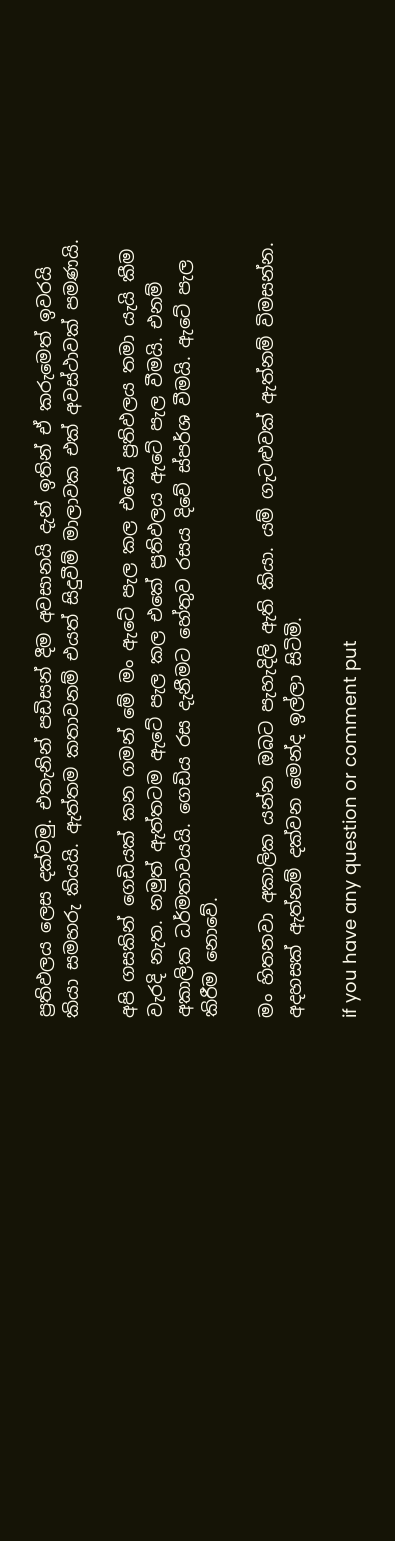ප්‍රතිඵලය ලෙස දක්වමු. එතැනින් පඩිසන් දීම අවසානයි දැන් ඉතින් ඒ කරුමෙත් ඉවරයි කියා සමහරු කියයි. ඇත්තම කතාවනම් එයත් සිදුවීම් මාලාවක එක් අවස්ථාවක් පමණයි.

අපි ගසකින් ගෙඩියක් කන ගමන් මේ මං ඇටේ පැල කල එකේ ප්‍රතිඵලය තමා යැයි කීම වැරදි නැත. නමුත් ඇත්තටම ඇටේ පැල කල එකේ ප්‍රතිඵලය ඇටේ පැල වීමයි. එනම් අකාලික ධර්මතාවයයි. ගෙඩිය රස දැනීමට හේතුව රසය දිවේ ස්පර්ශ වීමයි. ඇටේ පැල කිරීම නොවේ.

මං හිතනවා අකාලික යන්න ඔබට පැහැදිලි ඇති කියා. යම් ගැටළුවක් ඇත්නම් විමසන්න. අදහසක් ඇත්නම් දක්වන මෙන්ද ඉල්ලා සිටිමි.

if you have any question or comment put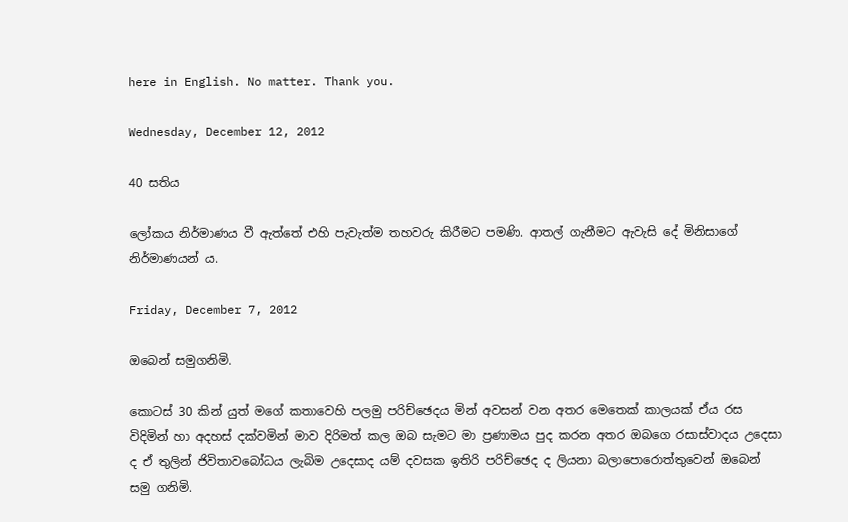here in English. No matter. Thank you.

Wednesday, December 12, 2012

40 සතිය

ලෝකය නිර්මාණය වී ඇත්තේ එහි පැවැත්ම තහවරු කිරීමට පමණි. ආතල් ගැනීමට ඇවැසි දේ මිනිසාගේ නිර්මාණයන් ය.

Friday, December 7, 2012

ඔබෙන් සමුගනිමි.

කොටස් 30 කින් යුත් මගේ කතාවෙහි පලමු පරිච්ඡෙදය මින් අවසන් වන අතර මෙතෙක් කාලයක් ඒය රස විදිමින් හා අදහස් දක්වමින් මාව දිරිමත් කල ඔබ සැමට මා ප්‍රණාමය පුද කරන අතර ඔබගෙ රසාස්වාදය උදෙසා ද ඒ තුලින් ජිවිතාවබෝධය ලැබිම උදෙසාද යම් දවසක ඉතිරි පරිච්ඡෙද ද ලියනා බලාපොරොත්තුවෙන් ඔබෙන් සමු ගනිමි.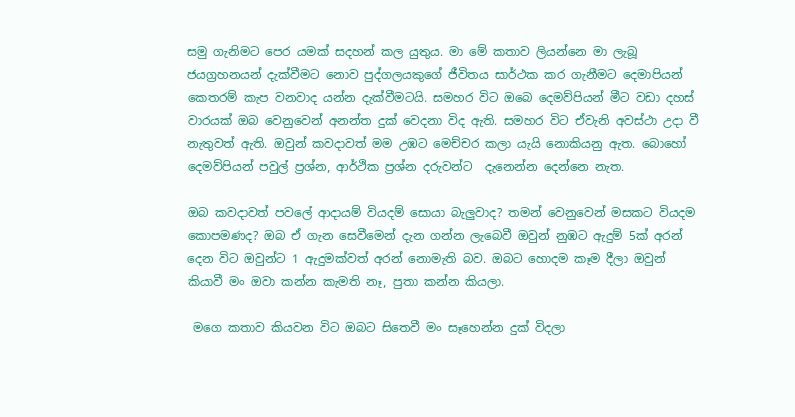සමු ගැනිමට පෙර යමක් සදහන් කල යුතුය. මා මේ කතාව ලියන්නෙ මා ලැබූ ජයග්‍රහනයන් දැක්වීමට නොව පුද්ගලයකුගේ ජීවිතය සාර්ථක කර ගැනීමට දෙමාපියන් කෙතරම් කැප වනවාද යන්න දැක්වීමටයි. සමහර විට ඔබෙ දෙමව්පියන් මීට වඩා දහස් වාරයක් ඔබ වෙනුවෙන් අනන්ත දුක් වෙදනා විද ඇති. සමහර විට ඒවැනි අවස්ථා උදා වී නැතුවත් ඇති. ඔවුන් කවදාවත් මම උඹට මෙච්චර කලා යැයි නොකියනු ඇත. බොහෝ දෙමව්පියන් පවුල් ප්‍රශ්න, ආර්ථික ප්‍රශ්න දරුවන්ට  දැනෙන්න දෙන්නෙ නැත.

ඔබ කවදාවත් පවලේ ආදායම් වියදම් සොයා බැලුවාද? තමන් වෙනුවෙන් මසකට වියදම කොපමණද? ඔබ ඒ ගැන සෙවීමෙන් දැන ගන්න ලැබෙවී ඔවුන් නුඹට ඇදුම් 5ක් අරන් දෙන විට ඔවුන්ට 1 ඇදුමක්වත් අරන් නොමැති බව. ඔබට හොදම කෑම දීලා ඔවුන් කියාවී මං ඔවා කන්න කැමති නෑ, පුතා කන්න කියලා.

 මගෙ කතාව කියවන විට ඔබට සිතෙවී මං සෑහෙන්න දුක් විදලා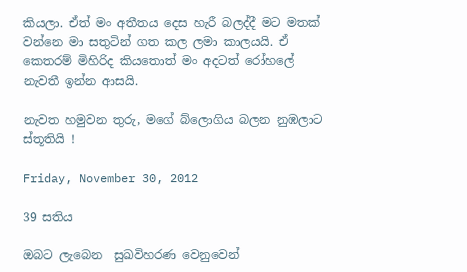කියලා. ඒත් මං අතීතය දෙස හැරී බලද්දී මට මතක් වන්නෙ මා සතුටින් ගත කල ලමා කාලයයි. ඒ කෙතරම් මිහිරිද කියතොත් මං අදටත් රෝහලේ නැවතී ඉන්න ආසයි.

නැවත හමුවන තුරු, මගේ බ්ලොගිය බලන නුඹලාට ස්තූතියි !

Friday, November 30, 2012

39 සතිය

ඔබට ලැබෙන  සුඛවිහරණ වෙනුවෙන්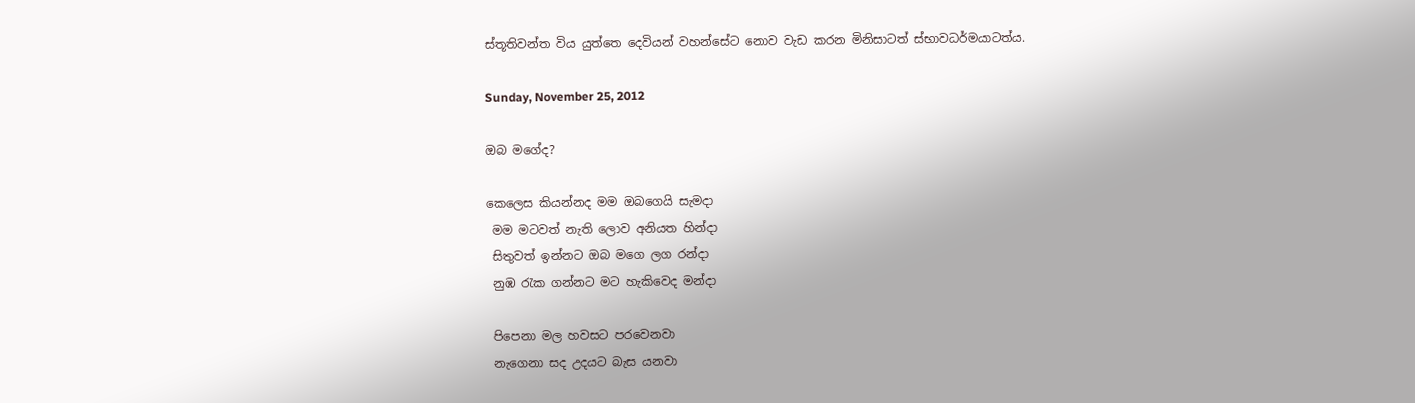ස්තූතිවන්ත විය යුත්තෙ දෙවියන් වහන්සේට නොව වැඩ කරන මිනිසාටත් ස්භාවධර්මයාටත්ය.

Sunday, November 25, 2012

ඔබ මගේද?

කෙලෙස කියන්නද මම ඔබගෙයි සැමදා
 මම මටවත් නැති ලොව අනියත හින්දා
 සිතුවත් ඉන්නට ඔබ මගෙ ලග රන්දා
 නුඹ රැක ගන්නට මට හැකිවෙද මන්දා

 පිපෙනා මල හවසට පරවෙනවා
 නැගෙනා සද උදයට බැස යනවා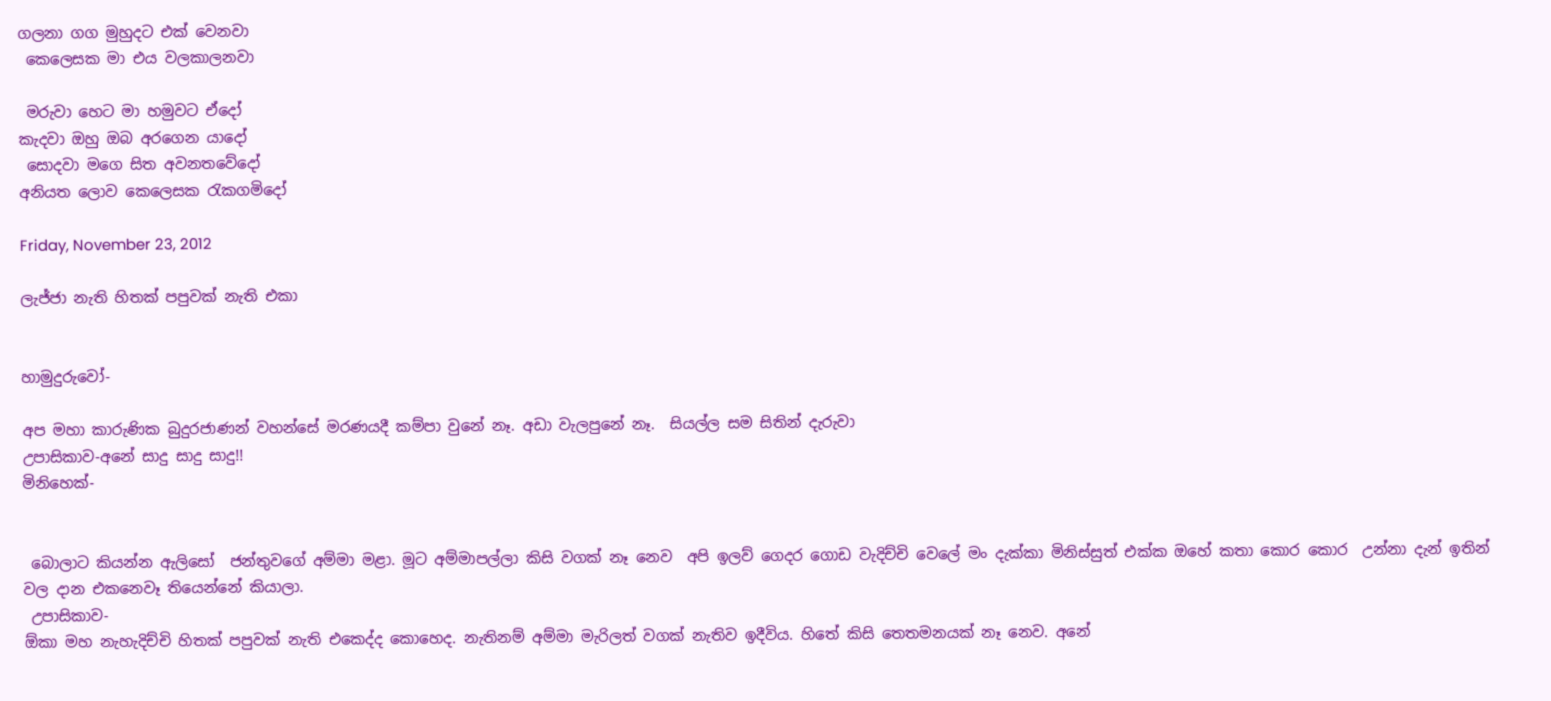ගලනා ගග මුහුදට එක් වෙනවා
 කෙලෙසක මා එය වලකාලනවා

 මරුවා හෙට මා හමුවට ඒදෝ
කැදවා ඔහු ඔබ අරගෙන යාදෝ
 සොදවා මගෙ සිත අවනතවේදෝ
අනියත ලොව කෙලෙසක රැකගමිදෝ

Friday, November 23, 2012

ලැජ්ජා නැති හිතක් පපුවක් නැති එකා


හාමුදුරුවෝ-

අප මහා කාරුණික බුදුරජාණන් වහන්සේ මරණයදී කම්පා වුනේ නෑ. අඩා වැලපුනේ නෑ.  සියල්ල සම සිතින් දැරුවා
උපාසිකාව-අනේ සාදු සාදු සාදු!!
මිනිහෙක්-


 බොලාට කියන්න ඇලිසෝ  ජන්තුවගේ අම්මා මළා. මූට අම්මාපල්ලා කිසි වගක් නෑ නෙව  අපි ඉලව් ගෙදර ගොඩ වැදිච්චි වෙලේ මං දැක්කා මිනිස්සුත් එක්ක ඔහේ කතා කොර කොර  උන්නා දැන් ඉතින් වල දාන එකනෙවෑ තියෙන්නේ කියාලා.
 උපාසිකාව-
ඕකා මහ නැහැදිච්චි හිතක් පපුවක් නැති එකෙද්ද කොහෙද. නැතිනම් අම්මා මැරිලත් වගක් නැතිව ඉදීවිය. හිතේ කිසි තෙතමනයක් නෑ නෙව. අනේ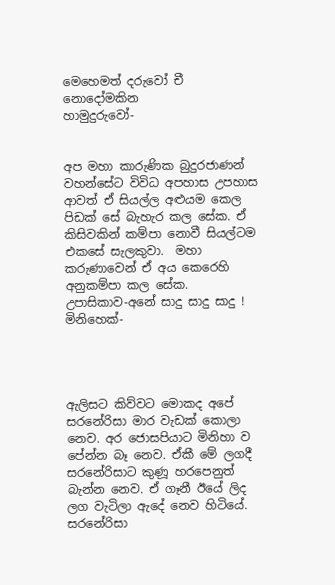මෙහෙමත් දරුවෝ චී නොදෝමකින
හාමුදුරුවෝ-


අප මහා කාරුණික බුදුරජාණන් වහන්සේට විවිධ අපහාස උපහාස ආවත් ඒ සියල්ල අළුයම කෙල පිඩක් සේ බැහැර කල සේක. ඒ කිසිවකින් කම්පා නොවී සියල්ටම එකසේ සැලකුවා.  මහා කරුණාවෙන් ඒ අය කෙරෙහි අනුකම්පා කල සේක.
උපාසිකාව-අනේ සාදු සාදු සාදු !
මිනිහෙක්-




ඇලිසට කිව්වට මොකද අපේ සරනේරිසා මාර වැඩක් කොලා නෙව. අර ජොසපියාට මිනිහා ව පේන්න බෑ නෙව. ඒකී මේ ලගදී සරනේරිසාට කුණූ හරපෙනුත් බැන්න නෙව. ඒ ගෑනී ඊයේ ලිද    ලග වැටිලා ඇදේ නෙව හිටියේ. සරනේරිසා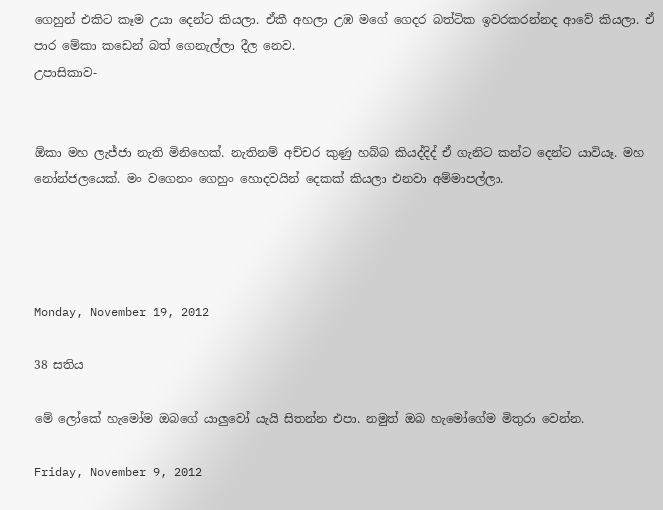ගෙහුන් එකිට කෑම උයා දෙන්ට කියලා. ඒකී අහලා උඹ මගේ ගෙදර බත්ටික ඉවරකරන්නද ආවේ කියලා. ඒ පාර මේකා කඩෙන් බත් ගෙනැල්ලා දීල නෙව.
උපාසිකාව-


ඕකා මහ ලැජ්ජා නැති මිනිහෙක්. නැතිනම් අච්චර කුණු හබ්බ කියද්දිද් ඒ ගැනිට කන්ට දෙන්ට යාවියෑ. මහ නෝන්ජලයෙක්. මං වගෙනං ගෙහුං හොදවයින් දෙකක් කියලා එනවා අම්මාපල්ලා.




Monday, November 19, 2012

38 සතිය

මේ ලෝකේ හැමෝම ඔබගේ යාලුවෝ යැයි සිතන්න එපා. නමුත් ඔබ හැමෝගේම මිතුරා වෙන්න.

Friday, November 9, 2012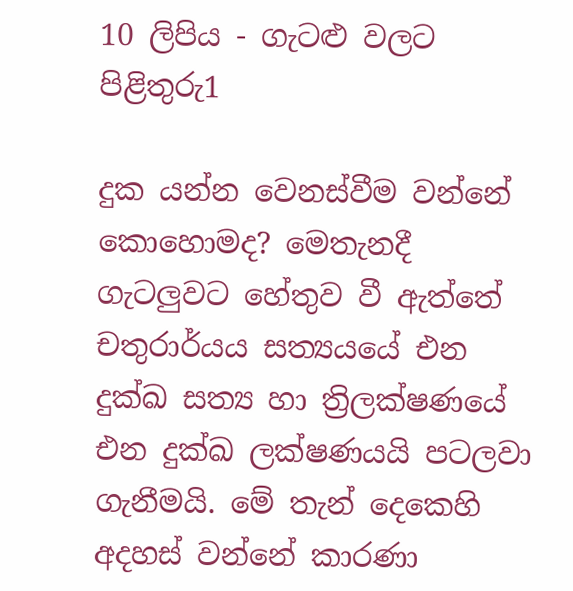10 ලිපිය - ගැටළු වලට පිළිතුරු1

දුක යන්න වෙනස්වීම වන්නේ කොහොමද? මෙතැනදී ගැටලුවට හේතුව වී ඇත්තේ චතුරාර්යය සත්‍යයයේ එන දුක්ඛ සත්‍ය හා ත්‍රිලක්ෂණයේ එන දුක්ඛ ලක්ෂණයයි පටලවා ගැනීමයි. මේ තැන් දෙකෙහි අදහස් වන්නේ කාරණා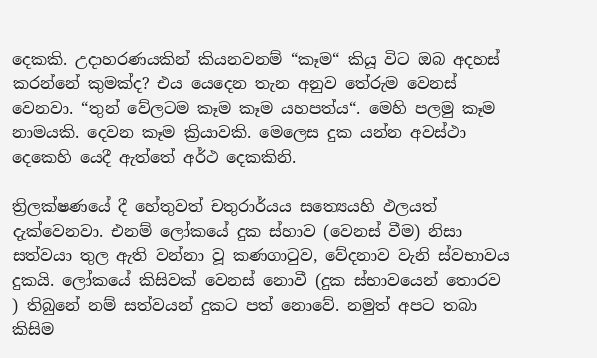දෙකකි. උදාහරණයකින් කියනවනම් “කෑම“ කියූ විට ඔබ අදහස් කරන්නේ කුමක්ද? එය යෙදෙන තැන අනුව තේරුම වෙනස් වෙනවා. “තුන් වේලටම කෑම කෑම යහපත්ය“. මෙහි පලමු කෑම නාමයකි. දෙවන කෑම ක්‍රියාවකි. මෙලෙස දුක යන්න අවස්ථා දෙකෙහි යෙදී ඇත්තේ අර්ථ දෙකකිනි.

ත්‍රිලක්ෂණයේ දී හේතුවත් චතුරාර්යය සත්‍යෙයහි ඵලයත් දැක්වෙනවා. එනම් ලෝකයේ දුක ස්හාව (වෙනස් වීම) නිසා සත්වයා තුල ඇති වන්නා වූ කණගාටුව, වේදනාව වැනි ස්වභාවය දුකයි. ලෝකයේ කිසිවක් වෙනස් නොවී (දුක ස්භාවයෙන් තොරව ) තිබුනේ නම් සත්වයන් දුකට පත් නොවේ. නමුත් අපට තබා කිසිම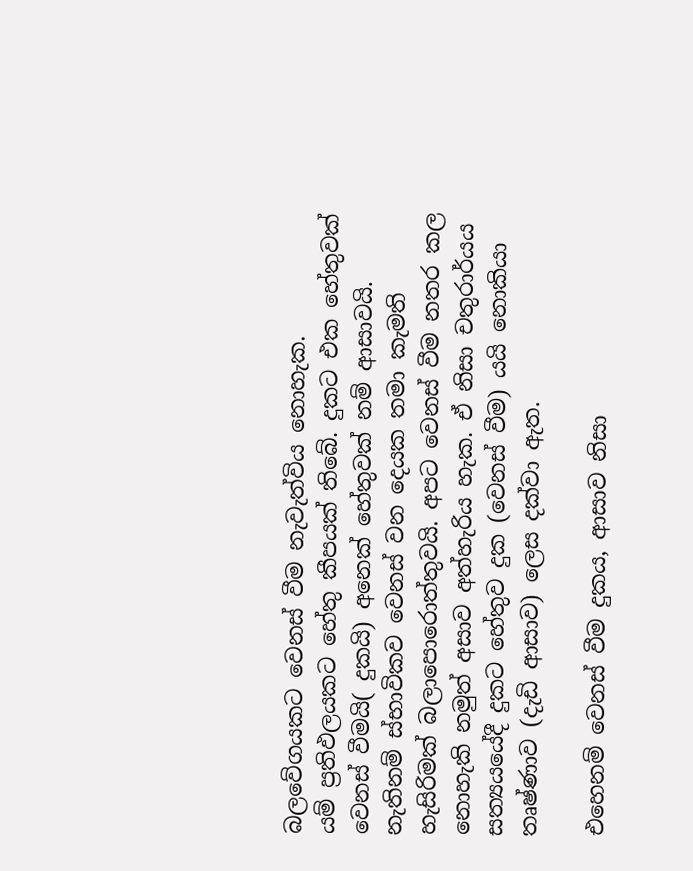බලවේගයකට වෙනස් වීම නැවැත්විය නොහැක.
යම් ප්‍රතිඵලයකට හේතු කීපයක් තිබේ. දුකට එක හේතුවක් වෙනස් වීමයි( දුකයි) අනෙක් හේතුවක් නම් ආසාවයි. නැතිනම් ස්භාවිකව වෙනස් වන දෙයක තමා කැමති හැසිරිමක් බලාපොරොත්තුවයි. අපට වෙනස් වීම නතර කල නොහැකි නමුත් අසාව අත්හැරිය හැක. ඒ නිසා චතුරාර්යය සත්‍යයයේදී දුකට හේතුව දුක (වෙනස් වීම) යයි නොකියා තෘෂ්ණාව (දැඩි ආසාව) ලෙස දක්වා ඇත.

එහෙනම් වෙනස් වීම දුකය, ආසාව නිසා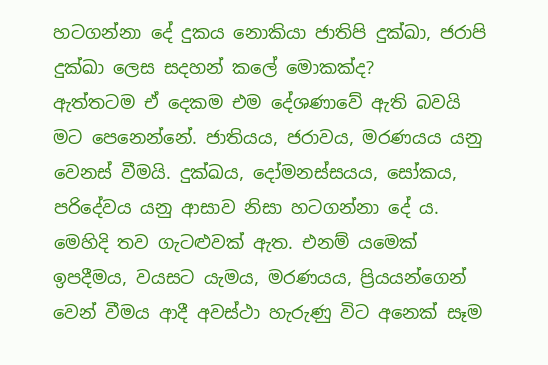හටගන්නා දේ දුකය නොකියා ජාතිපි දුක්ඛා, ජරාපි දුක්ඛා ලෙස සදහන් කලේ මොකක්ද?
ඇත්තටම ඒ දෙකම එම දේශණාවේ ඇති බවයි මට පෙනෙන්නේ. ජාතියය, ජරාවය, මරණයය යනු වෙනස් වීමයි. දුක්ඛය, දෝමනස්සයය, සෝකය, පරිදේවය යනු ආසාව නිසා හටගන්නා දේ ය. මෙහිදි තව ගැටළුවක් ඇත. එනම් යමෙක් ඉපදීමය, වයසට යැමය, මරණයය, ප්‍රියයන්ගෙන් වෙන් වීමය ආදී අවස්ථා හැරුණු විට අනෙක් සෑම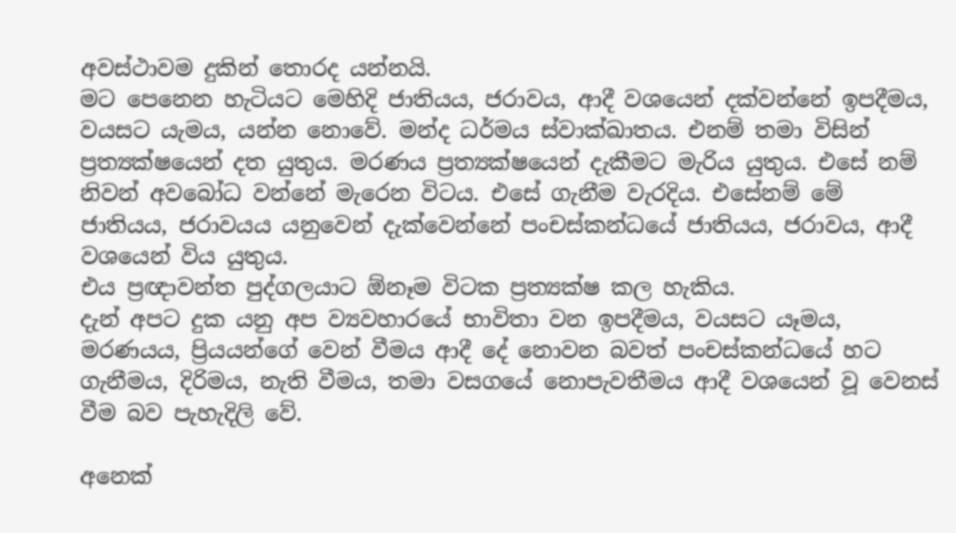අවස්ථාවම දුකින් තොරද යන්නයි.
මට පෙනෙන හැටියට මෙහිදි ජාතියය, ජරාවය, ආදී වශයෙන් දක්වන්නේ ඉපදීමය, වයසට යැමය, යන්න නොවේ. මන්ද ධර්මය ස්වාක්ඛාතය. එනම් තමා විසින් ප්‍රත්‍යක්ෂයෙන් දත යුතුය. මරණය ප්‍රත්‍යක්ෂයෙන් දැකීමට මැරිය යුතුය. එසේ නම් නිවන් අවබෝධ වන්නේ මැරෙන විටය. එසේ ගැනීම වැරදිය. එසේනම් මේ ජාතියය, ජරාවයය යනුවෙන් දැක්වෙන්නේ පංචස්කන්ධයේ ජාතියය, ජරාවය, ආදී වශයෙන් විය යුතුය.
එය ප්‍රඥාවන්ත පුද්ගලයාට ඕනෑම විටක ප්‍රත්‍යක්ෂ කල හැකිය.
දැන් අපට දුක යනු අප ව්‍යවහාරයේ භාවිතා වන ඉපදීමය, වයසට යෑමය, මරණයය, ප්‍රියයන්ගේ වෙන් වීමය ආදී දේ නොවන බවත් පංචස්කන්ධයේ හට ගැනීමය, දිරිමය, නැති වීමය, තමා වසගයේ නොපැවතීමය ආදී වශයෙන් වූ වෙනස් වීම බව පැහැදිලි වේ.

අනෙක්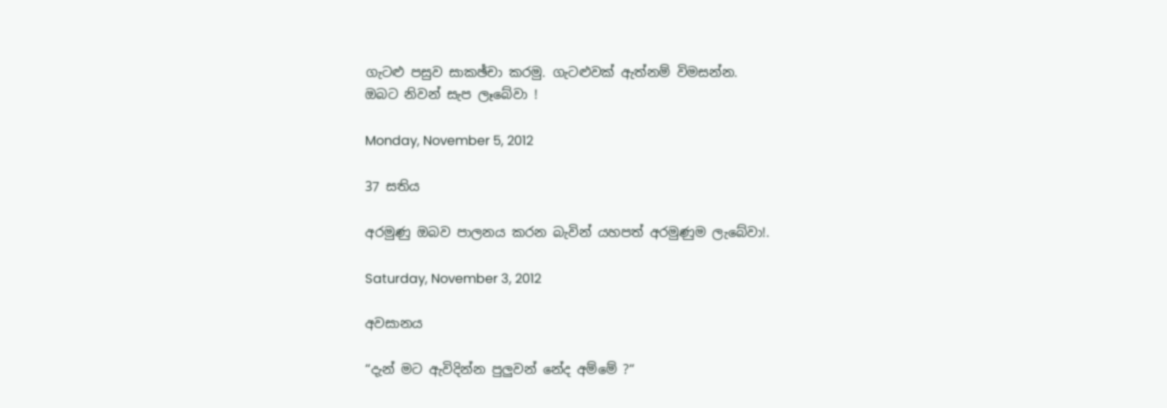ගැටළු පසුව සාකඡ්චා කරමු. ගැටළුවක් ඇත්නම් විමසන්න.
ඔබට නිවන් සැප ලෑබේවා !

Monday, November 5, 2012

37 සතිය

අරමුණු ඔබව පාලනය කරන බැවින් යහපත් අරමුණුම ලැබේවා!.

Saturday, November 3, 2012

අවසානය

“දැන් මට ඇවිදින්න පුලුවන් නේද අම්මේ ?“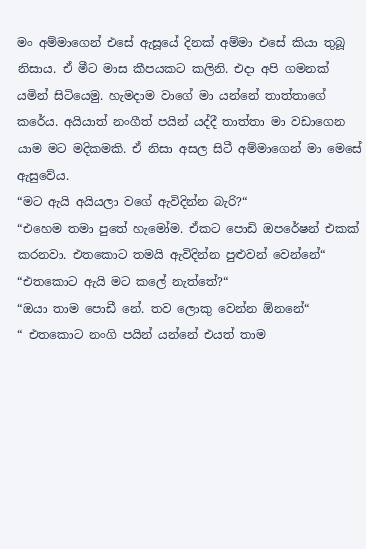මං අම්මාගෙන් එසේ ඇසූයේ දිනක් අම්මා එසේ කියා තුබූ නිසාය. ඒ මීට මාස කීපයකට කලිනි. එදා අපි ගමනක් යමින් සිටියෙමු. හැමදාම වාගේ මා යන්නේ තාත්තාගේ කරේය. අයියාත් නංගීත් පයින් යද්දී තාත්තා මා වඩාගෙන යාම මට මදිකමකි. ඒ නිසා අසල සිටී අම්මාගෙන් මා මෙසේ ඇසුවේය.
“මට ඇයි අයියලා වගේ ඇවිදින්න බැරි?“
“එහෙම තමා පුතේ හැමෝම. ඒකට පොඩි ඔපරේෂන් එකක් කරනවා. එතකොට තමයි ඇවිදින්න පුළුවන් වෙන්නේ“
“එතකොට ඇයි මට කලේ නැත්තේ?“
“ඔයා තාම පොඩී නේ. තව ලොකු වෙන්න ඕනනේ“
“ එතකොට නංගි පයින් යන්නේ එයත් තාම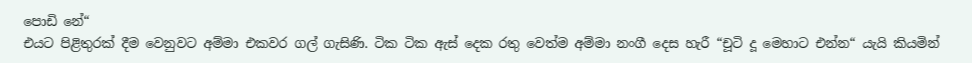පොඩි නේ“
එයට පිළිතුරක් දීම වෙනුවට අම්මා එකවර ගල් ගැසිණි. ටික ටික ඇස් දෙක රතු වෙත්ම අම්මා නංගී දෙස හැරී “චූටි දූ මෙහාට එන්න“ යැයි කියමින්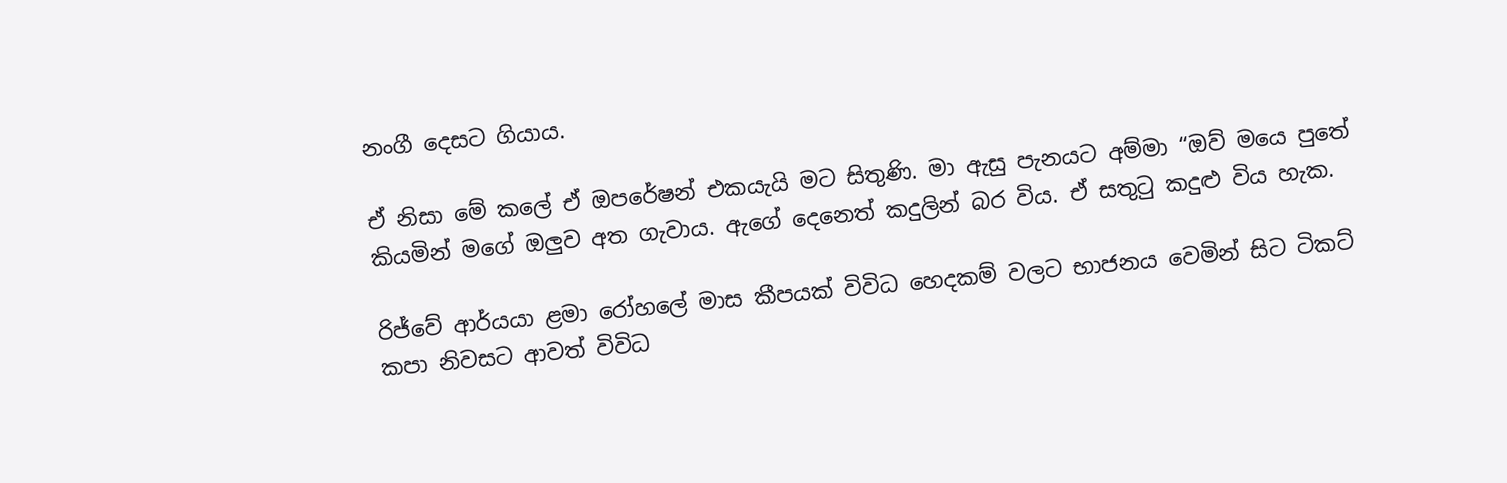නංගී දෙසට ගියාය.

ඒ නිසා මේ කලේ ඒ ඔපරේෂන් එකයැයි මට සිතුණි. මා ඇසු පැනයට අම්මා “ඔව් මයෙ පුතේ කියමින් මගේ ඔලුව අත ගැවාය. ඇගේ දෙනෙත් කදුලින් බර විය. ඒ සතුටු කදුළු විය හැක.

රිජ්වේ ආර්යයා ළමා රෝහලේ මාස කීපයක් විවිධ හෙදකම් වලට භාජනය වෙමින් සිට ටිකට් කපා නිවසට ආවත් විවිධ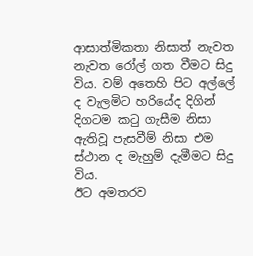ආසාත්මිකතා නිසාත් නැවත නැවත රෝල් ගත වීමට සිදු විය. වම් අතෙහි පිට අල්ලේ ද වැලමිට හරියේද දිගින් දිගටම කටු ගැසීම නිසා ඇතිවූ පැසවීම් නිසා එම ස්ථාන ද මැහුම් දැමීමට සිදු විය.
ඊට අමතරව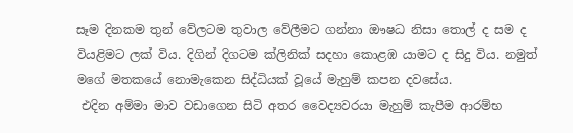සෑම දිනකම තුන් වේලටම තුවාල වේලීමට ගන්නා ඖෂධ නිසා තොල් ද සම ද වියළිමට ලක් විය. දිගින් දිගටම ක්ලිනික් සදහා කොළඹ යාමට ද සිදු විය. නමුත් මගේ මතකයේ නොමැකෙන සිද්ධියක් වූයේ මැහුම් කපන දවසේය.
 එදින අම්මා මාව වඩාගෙන සිටි අතර වෛද්‍යවරයා මැහුම් කැපීම ආරම්භ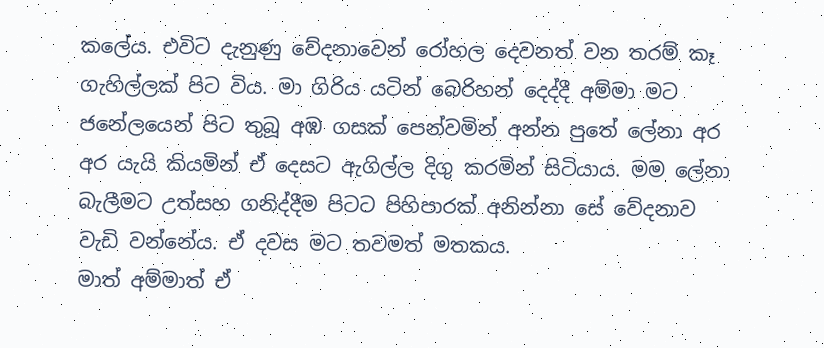කලේය. එවිට දැනුණු වේදනාවෙන් රෝහල දෙවනත් වන තරම් කෑ ගැහිල්ලක් පිට විය. මා ගිරිය යටින් බෙරිහන් දෙද්දී අම්මා මට ජනේලයෙන් පිට තුබූ අඹ ගසක් පෙන්වමින් අන්න පුතේ ලේනා අර අර යැයි කියමින් ඒ දෙසට ඇගිල්ල දිගු කරමින් සිටියාය. මම ලේනා බැලීමට උත්සහ ගනිද්දීම පිටට පිහිපාරක් අනින්නා සේ වේදනාව වැඩි වන්නේය. ඒ දවස මට තවමත් මතකය.
මාත් අම්මාත් ඒ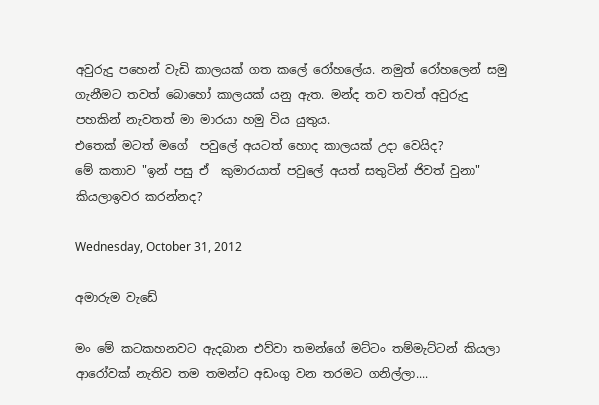අවුරුදු පහෙන් වැඩි කාලයක් ගත කලේ රෝහලේය. නමුත් රෝහලෙන් සමු ගැනීමට තවත් බොහෝ කාලයක් යනු ඇත. මන්ද තව තවත් අවුරුදු පහකින් නැවතත් මා මාරයා හමු විය යුතුය.
එතෙක් මටත් මගේ  පවුලේ අයටත් හොද කාලයක් උදා වෙයිද?
මේ කතාව "ඉන් පසු ඒ  කුමාරයාත් පවුලේ අයත් සතුටින් ජිවත් වුනා" කියලාඉවර කරන්නද?

Wednesday, October 31, 2012

අමාරුම වැඩේ

මං මේ කටකහනවට ඇදබාන එව්වා තමන්ගේ මට්ටං තම්මැට්ටන් කියලා ආරෝවක් නැතිව තම තමන්ට අඩංගු වන තරමට ගනිල්ලා....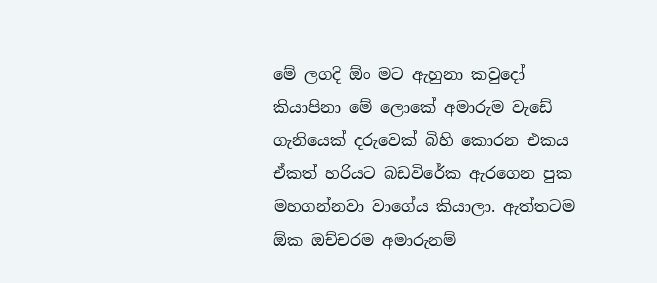මේ ලගදි ඕං මට ඇහුනා කවුදෝ කියාපිනා මේ ලොකේ අමාරුම වැඩේ ගැනියෙක් දරුවෙක් බිහි කොරන එකය ඒකත් හරියට බඩවිරේක ඇරගෙන පුක මහගන්නවා වාගේය කියාලා. ඇත්තටම ඕක ඔච්චරම අමාරුනම්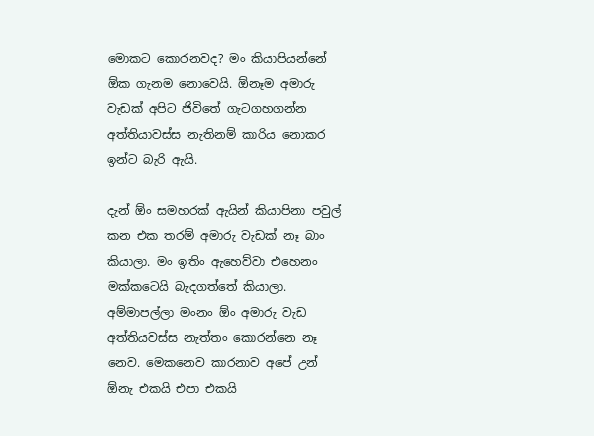මොකට කොරනවද? මං කියාපියන්නේ ඕක ගැනම නොවෙයි. ඕනෑම අමාරු වැඩක් අපිට ජිවිතේ ගැටගහගන්න අත්තියාවස්ස නැතිනම් කාරිය නොකර ඉන්ට බැරි ඇයි.

දැන් ඕං සමහරක් ඇයින් කියාපිනා පවුල් කන එක තරම් අමාරු වැඩක් නෑ බාං කියාලා. මං ඉතිං ඇහෙව්වා එහෙනං මක්කටෙයි බැදගත්තේ කියාලා. අම්මාපල්ලා මංනං ඕං අමාරු වැඩ අත්තියවස්ස නැත්තං කොරන්නෙ නෑ නෙව. මෙකනෙව කාරනාව අපේ උන් ඕනැ එකයි එපා එකයි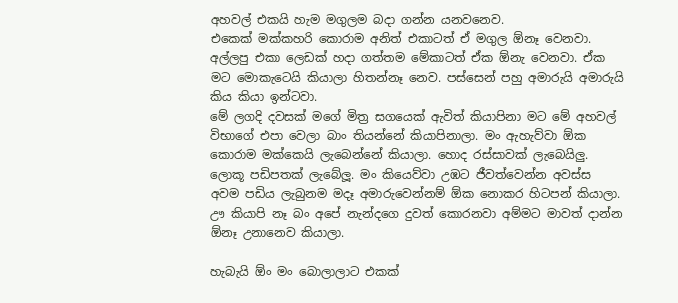අහවල් එකයි හැම මගුලම බදා ගන්න යනවනෙව.
එකෙක් මක්කහරි කොරාම අනිත් එකාටත් ඒ මගුල ඕනෑ වෙනවා. අල්ලපු එකා ලෙඩක් හදා ගත්තම මේකාටත් ඒක ඕනැ වෙනවා. ඒක මට මොකැටෙයි කියාලා හිතන්නෑ නෙව. පස්සෙන් පහු අමාරුයි අමාරුයි කිය කියා ඉන්ටවා.
මේ ලගදි දවසක් මගේ මිත්‍ර සගයෙක් ඇවිත් කියාපිනා මට මේ අහවල් විභාගේ එපා වෙලා බාං තියන්නේ කියාපිනාලා. මං ඇහැව්වා ඕක කොරාම මක්කෙයි ලැබෙන්නේ කියාලා. හොද රස්සාවක් ලැබෙයිලු. ලොකූ පඩිපතක් ලැබේලූ. මං කියෙව්වා උඹට ජීවත්වෙන්න අවස්ස අවම පඩිය ලැබුනම මදෑ අමාරුවෙන්නම් ඕක නොකර හිටපන් කියාලා. ඌ කියාපි නෑ බං අපේ නැන්දගෙ දුවත් කොරනවා අම්මට මාවත් දාන්න ඕනෑ උනානෙව කියාලා.

හැබැයි ඕං මං බොලාලාට එකක්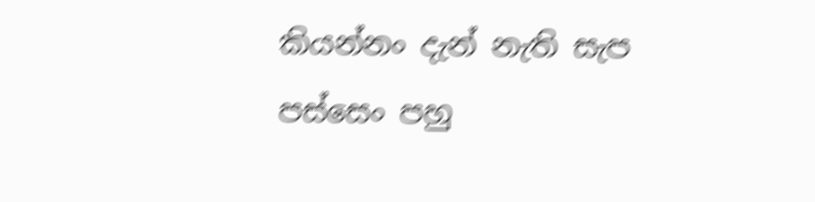කියන්නං දැන් නැති සැප පස්සෙං පහු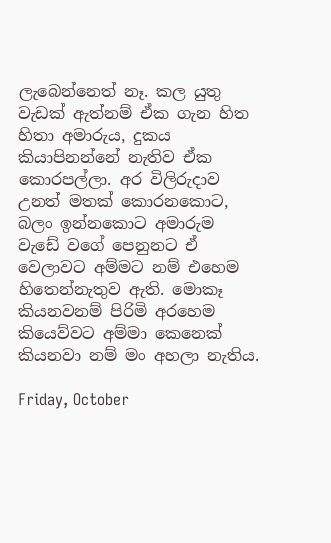ලැබෙන්නෙත් නෑ. කල යුතු වැඩක් ඇත්නම් ඒක ගැන හිත හිතා අමාරුය, දුකය කියාපිනන්නේ නැතිව ඒක කොරපල්ලා. අර විලිරුදාව උනත් මතක් කොරනකොට, බලං ඉන්නකොට අමාරුම වැඩේ වගේ පෙනුනට ඒ වෙලාවට අම්මට නම් එහෙම හිතෙන්නැතුව ඇති. මොකෑ කියනවනම් පිරිමි අරහෙම කියෙව්වට අම්මා කෙනෙක් කියනවා නම් මං අහලා නැතිය.

Friday, October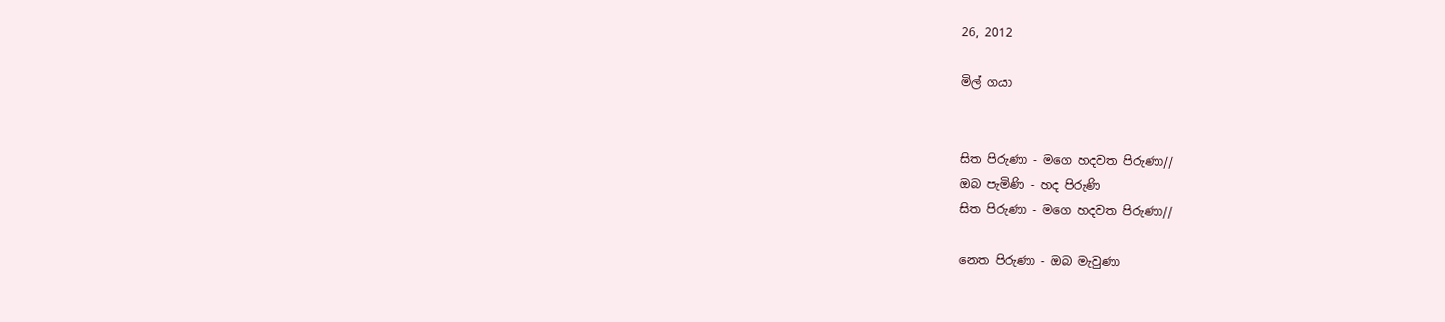26, 2012

මිල් ගයා


සිත පිරුණා - මගෙ හදවත පිරුණා//
ඔබ පැමිණි - හද පිරුණි
සිත පිරුණා - මගෙ හදවත පිරුණා//

නෙත පිරුණා - ඔබ මැවුණා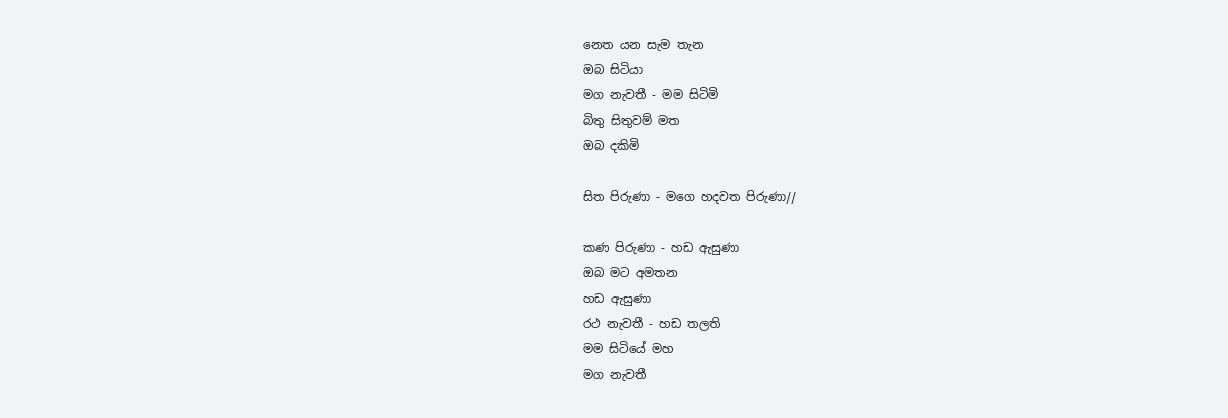නෙත යන සැම තැන
ඔබ සිටියා
මග නැවතී - මම සිටිමි
බිතු සිතුවම් මත
ඔබ දකිමි

සිත පිරුණා - මගෙ හදවත පිරුණා//

කණ පිරුණා - හඩ ඇසුණා
ඔබ මට අමතන
හඩ ඇසුණා
රථ නැවතී - හඩ තලති
මම සිටියේ මහ
මග නැවතී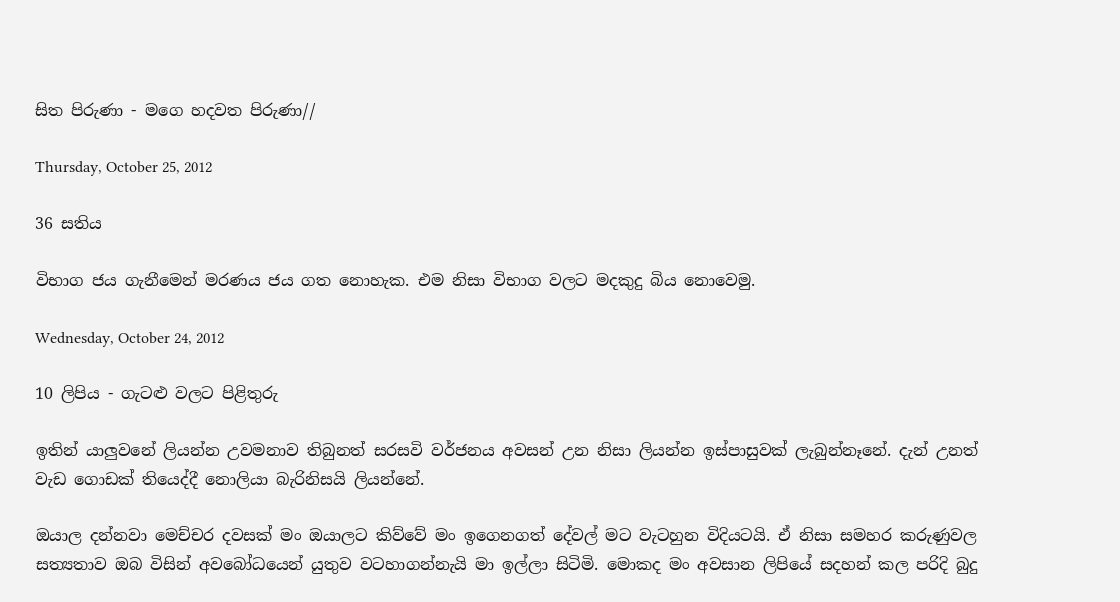සිත පිරුණා - මගෙ හදවත පිරුණා//

Thursday, October 25, 2012

36 සතිය

විභාග ජය ගැනීමෙන් මරණය ජය ගත නොහැක. එම නිසා විභාග වලට මදකුදු බිය නොවෙමු.

Wednesday, October 24, 2012

10 ලිපිය - ගැටළු වලට පිළිතුරු

ඉතින් යාලුවනේ ලියන්න උවමනාව තිබුනත් සරසවි වර්ජනය අවසන් උන නිසා ලියන්න ඉස්පාසුවක් ලැබුන්නෑනේ. දැන් උනත් වැඩ ගොඩක් තියෙද්දී නොලියා බැරිනිසයි ලියන්නේ.

ඔයාල දන්නවා මෙච්චර දවසක් මං ඔයාලට කිව්වේ මං ඉගෙනගත් දේවල් මට වැටහුන විදියටයි. ඒ නිසා සමහර කරුණුවල සත්‍යතාව ඔබ විසින් අවබෝධයෙන් යුතුව වටහාගන්නැයි මා ඉල්ලා සිටිමි. මොකද මං අවසාන ලිපියේ සදහන් කල පරිදි බුදු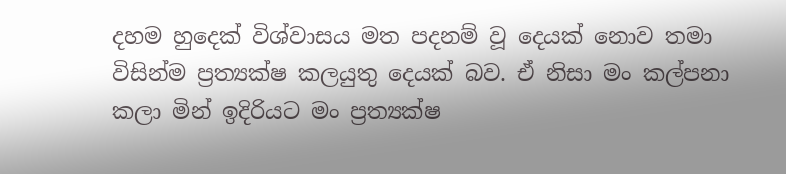දහම හුදෙක් විශ්වාසය මත පදනම් වූ දෙයක් නොව තමා විසින්ම ප්‍රත්‍යක්ෂ කලයුතු දෙයක් බව. ඒ නිසා මං කල්පනා කලා මින් ඉදිරියට මං ප්‍රත්‍යක්ෂ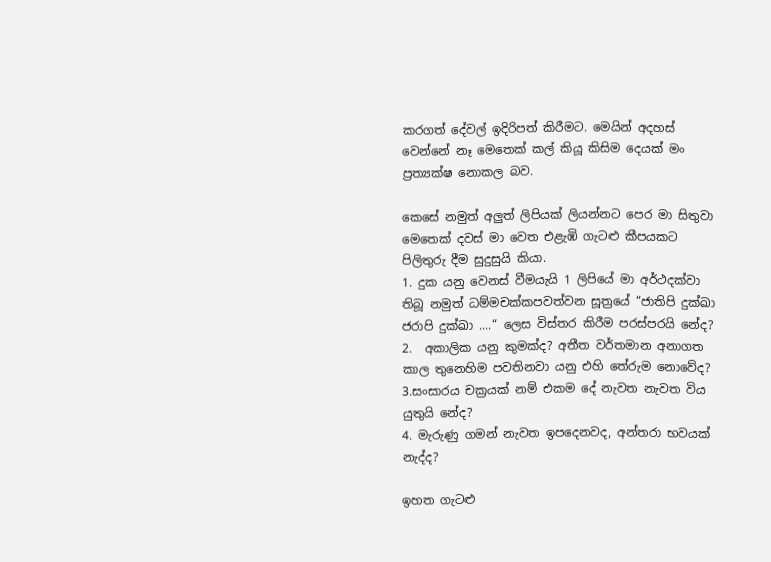කරගත් දේවල් ඉදිරිපත් කිරීමට. මෙයින් අදහස් වෙන්නේ නෑ මෙතෙක් කල් කියූ කිසිම දෙයක් මං ප්‍රත්‍යක්ෂ නොකල බව.

කෙසේ නමුත් අලුත් ලිපියක් ලියන්නට පෙර මා සිතුවා මෙතෙක් දවස් මා වෙත එළැඹි ගැටළු කීපයකට පිලිතුරු දීම සුදුසුයි කියා.
1. දුක යනු වෙනස් වීමයැයි 1 ලිපියේ මා අර්ථදක්වා තිබූ නමුත් ධම්මචක්කපවත්වන සූත්‍රයේ “ජාතිපි දුක්ඛා ජරාපි දුක්ඛා ....“ ලෙස විස්තර කිරීම පරස්පරයි නේද?
2.  අකාලික යනු කුමක්ද? අතීත වර්තමාන අනාගත කාල තුනෙහිම පවතිනවා යනු එහි තේරුම නොවේද?
3.සංසාරය චක්‍රයක් නම් එකම දේ නැවත නැවත විය යුතුයි නේද?
4. මැරුණු ගමන් නැවත ඉපදෙනවද, අන්තරා භවයක් නැද්ද?

ඉහත ගැටළු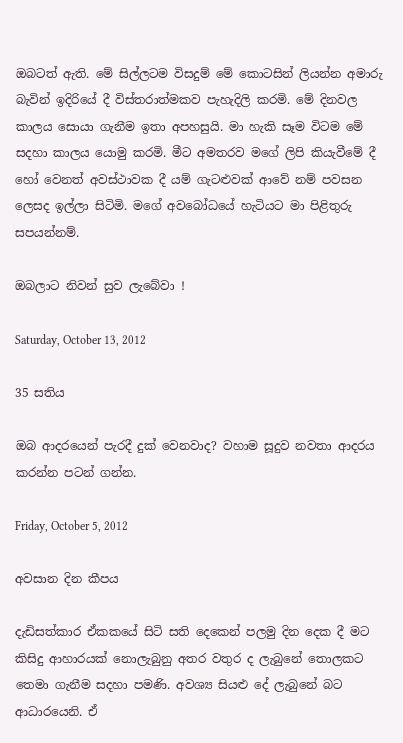ඔබටත් ඇති. මේ සිල්ලටම විසදුම් මේ කොටසින් ලියන්න අමාරු බැවින් ඉදිරියේ දී විස්තරාත්මකව පැහැදිලි කරමි. මේ දිනවල කාලය සොයා ගැනීම ඉතා අපහසුයි. මා හැකි සෑම විටම මේ සදහා කාලය යොමු කරමි. මීට අමතරව මගේ ලිපි කියැවීමේ දී හෝ වෙනත් අවස්ථාවක දී යම් ගැටළුවක් ආවේ නම් පවසන ලෙසද ඉල්ලා සිටිමි. මගේ අවබෝධයේ හැටියට මා පිළිතුරු සපයන්නම්.

ඔබලාට නිවන් සුව ලැබේවා !

Saturday, October 13, 2012

35 සතිය

ඔබ ආදරයෙන් පැරදී දුක් වෙනවාද? වහාම සූදුව නවතා ආදරය කරන්න පටන් ගන්න.

Friday, October 5, 2012

අවසාන දින කීපය

දැඩිසත්කාර ඒකකයේ සිටි සති දෙකෙන් පලමු දින දෙක දී මට කිසිදු ආහාරයක් නොලැබුනු අතර වතුර ද ලැබුනේ තොලකට තෙමා ගැනීම සදහා පමණි. අවශ්‍ය සියළු දේ ලැබුනේ බට ආධාරයෙනි. ඒ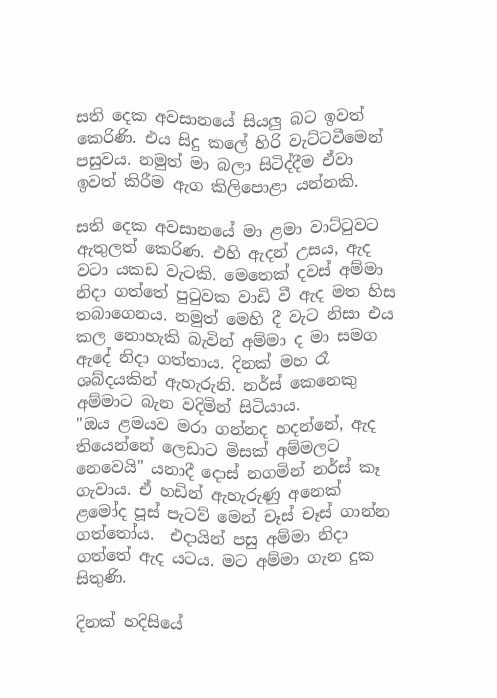සති දෙක අවසානයේ සියලු බට ඉවත් කෙරිණි. එය සිදු කලේ හිරි වැට්ටවීමෙන් පසුවය. නමුත් මා බලා සිටිද්දීම ඒවා ඉවත් කිරීම ඇග කිලිපොළා යන්නකි.

සති දෙක අවසානයේ මා ළමා වාට්ටුවට ඇතුලත් කෙරිණ. එහි ඇදන් උසය, ඇද වටා යකඩ වැටකි. මෙතෙක් දවස් අම්මා නිදා ගත්තේ පුටුවක වාඩි වී ඇද මත හිස තබාගෙනය. නමුත් මෙහි දී වැට නිසා එය කල නොහැකි බැවින් අම්මා ද මා සමග ඇදේ නිදා ගත්තාය. දිනක් මහ රෑ ශබ්දයකින් ඇහැරුනි. නර්ස් කෙනෙකු අම්මාට බැන වදිමින් සිටියාය.
"ඔය ළමයව මරා ගන්නද හදන්නේ, ඇද තියෙන්නේ ලෙඩාට මිසක් අම්මලට නෙවෙයි" යනාදී දොස් නගමින් නර්ස් කෑ ගැවාය. ඒ හඩින් ඇහැරුණු අනෙක් ළමෝද පූස් පැටව් මෙන් චෑස් චෑස් ගාන්න ගත්තෝය.  එදායින් පසු අම්මා නිදා ගත්තේ ඇද යටය. මට අම්මා ගැන දුක සිතුණි.

දිනක් හදිසියේ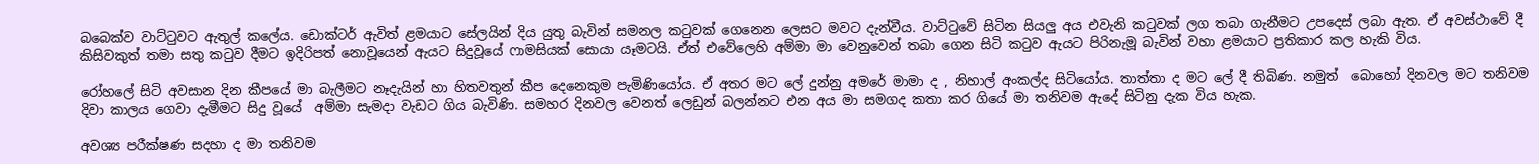බබෙක්ව වාට්ටුවට ඇතුල් කලේය. ඩොක්ටර් ඇවිත් ළමයාට සේලයින් දිය යුතු බැවින් සමනල කටුවක් ගෙනෙන ලෙසට මවට දැන්වීය. වාට්ටුවේ සිටින සියලු අය එවැනි කටුවක් ලග තබා ගැනීමට උපදෙස් ලබා ඇත. ඒ අවස්ථාවේ දී කිසිවකුත් තමා සතු කටුව දීමට ඉදිරිපත් නොවූයෙන් ඇයට සිදුවූයේ ෆාමසියක් සොයා යෑමටයි. ඒත් එවේලෙහි අම්මා මා වෙනුවෙන් තබා ගෙන සිටි කටුව ඇයට පිරිනැමූ බැවින් වහා ළමයාට ප්‍රතිකාර කල හැකි විය.

රෝහලේ සිටි අවසාන දින කීපයේ මා බැලීමට නෑදැයින් හා හිතවතුන් කීප දෙනෙකුම පැමිණියෝය. ඒ අතර මට ලේ දුන්නු අමරේ මාමා ද , නිහාල් අංකල්ද සිටියෝය. තාත්තා ද මට ලේ දී තිබිණ. නමුත්  බොහෝ දිනවල මට තනිවම දිවා කාලය ගෙවා දැමීමට සිදු වූයේ  අම්මා සැමදා වැඩට ගිය බැවිණි. සමහර දිනවල වෙනත් ලෙඩුන් බලන්නට එන අය මා සමගද කතා කර ගියේ මා තනිවම ඇදේ සිටිනු දැක විය හැක.

අවශ්‍ය පරීක්ෂණ සදහා ද මා තනිවම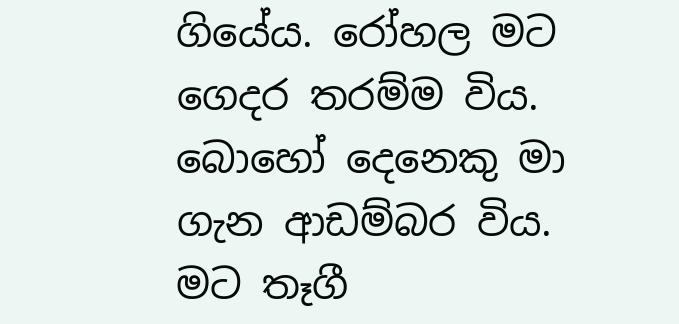ගියේය. රෝහල මට ගෙදර තරම්ම විය. බොහෝ දෙනෙකු මා ගැන ආඩම්බර විය. මට තෑගී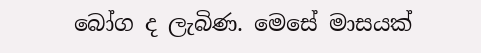බෝග ද ලැබිණ. මෙසේ මාසයක්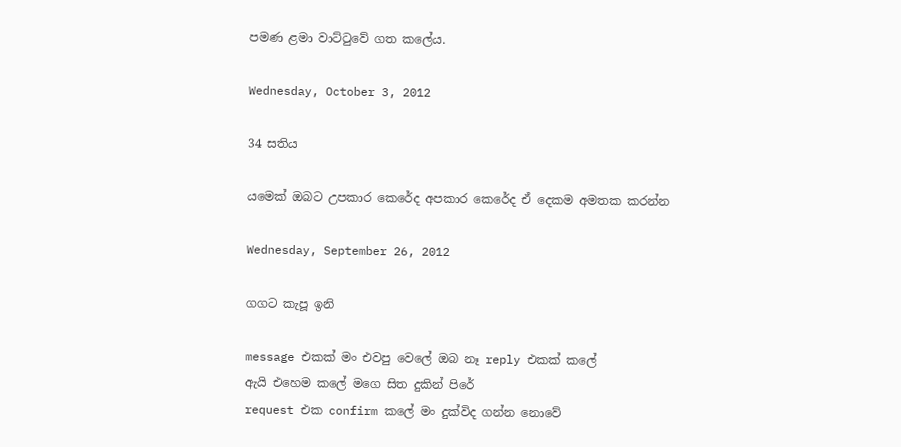පමණ ළමා වාට්ටුවේ ගත කලේය.

Wednesday, October 3, 2012

34 සතිය

යමෙක් ඔබට උපකාර කෙරේද අපකාර කෙරේද ඒ දෙකම අමතක කරන්න

Wednesday, September 26, 2012

ගගට කැපූ ඉනි

message එකක් මං එවපු වෙලේ ඔබ නෑ reply එකක් කලේ
ඇයි එහෙම කලේ මගෙ සිත දුකින් පිරේ
request එක confirm කලේ මං දුක්විද ගන්න නොවේ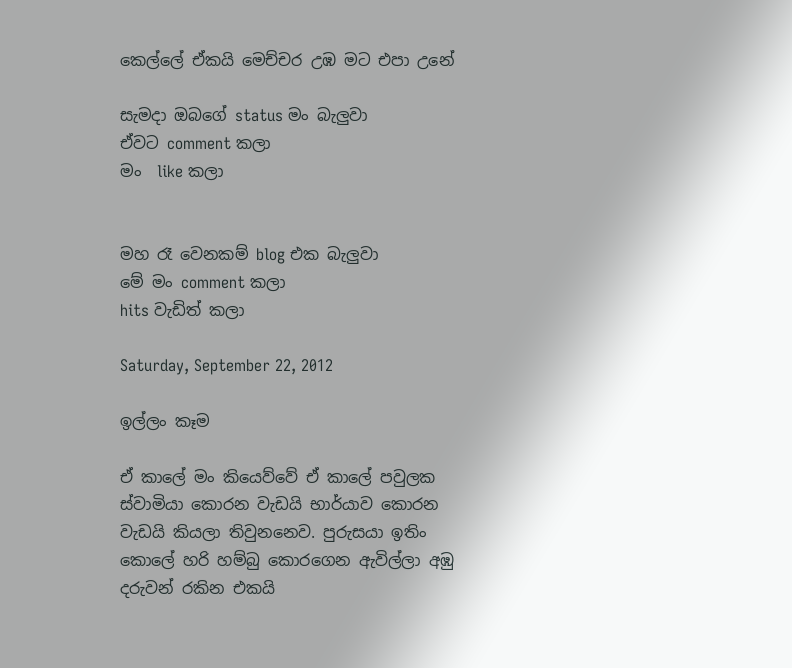කෙල්ලේ ඒකයි මෙච්චර උඹ මට එපා උනේ

සැමදා ඔබගේ status මං බැලුවා
ඒවට comment කලා
මං  like කලා


මහ රෑ වෙනකම් blog එක බැලුවා
මේ මං comment කලා
hits වැඩිත් කලා

Saturday, September 22, 2012

ඉල්ලං කෑම

ඒ කාලේ මං කියෙව්වේ ඒ කාලේ පවුලක ස්වාමියා කොරන වැඩයි භාර්යාව කොරන වැඩයි කියලා තිවුනනෙව. පුරුසයා ඉතිං කොලේ හරි හම්බු කොරගෙන ඇවිල්ලා අඹු දරුවන් රකින එකයි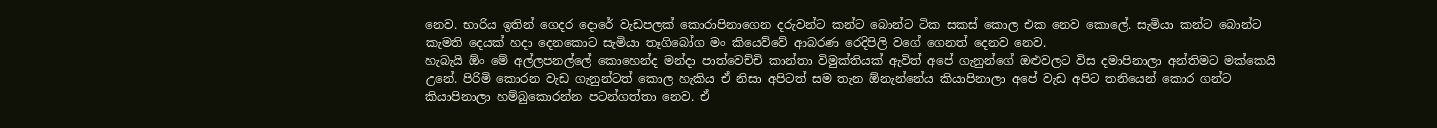නෙව. භාරිය ඉතින් ගෙදර දොරේ වැඩපලක් කොරාපිනාගෙන දරුවන්ට කන්ට බොන්ට ටික සකස් කොල එක නෙව කොලේ. සැමියා කන්ට බොන්ට කැමති දෙයක් හදා දෙනකොට සැමියා තෑගිබෝග මං කියෙව්වේ ආබරණ රෙදිපිලි වගේ ගෙනත් දෙනව නෙව.
හැබැයි ඕං මේ අල්ලපනල්ලේ කොහෙන්ද මන්දා පාත්වෙච්චි කාන්තා විමුක්තියක් ඇවිත් අපේ ගැනුන්ගේ ඔළුවලට විස දමාපිනාලා අන්තිමට මක්කෙයි උනේ. පිරිමි කොරන වැඩ ගැනුන්ටත් කොල හැකිය ඒ නිසා අපිටත් සම තැන ඕනැන්නේය කියාපිනාලා අපේ වැඩ අපිට තනියෙන් කොර ගන්ට කියාපිනාලා හම්බුකොරන්න පටන්ගත්තා නෙව. ඒ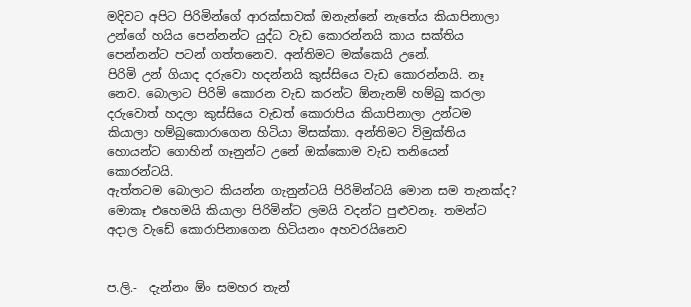මදිවට අපිට පිරිමින්ගේ ආරක්සාවක් ඔනැන්නේ නැතේය කියාපිනාලා උන්ගේ හයිය පෙන්නන්ට යුද්ධ වැඩ කොරන්නයි කාය සක්තිය පෙන්නන්ට පටන් ගත්තනෙව. අන්තිමට මක්කෙයි උනේ.
පිරිමි උන් ගියාද දරුවො හදන්නයි කුස්සියෙ වැඩ කොරන්නයි. නෑ නෙව. බොලාට පිරිමි කොරන වැඩ කරන්ට ඕනැනම් හම්බු කරලා දරුවොත් හදලා කුස්සියෙ වැඩත් කොරාපිය කියාපිනාලා උන්ටම කියාලා හම්බුකොරාගෙන හිටියා මිසක්කා. අන්තිමට විමුක්තිය හොයන්ට ගොහින් ගෑනුන්ට උනේ ඔක්කොම වැඩ තනියෙන් කොරන්ටයි.
ඇත්තටම බොලාට කියන්න ගැනුන්ටයි පිරිමින්ටයි මොන සම තැනක්ද? මොකෑ එහෙමයි කියාලා පිරිමින්ට ලමයි වදන්ට පුළුවනෑ. තමන්ට අදාල වැඩේ කොරාපිනාගෙන හිටියනං අහවරයිනෙව


ප.ලි.-  දැන්නං ඕං සමහර තැන්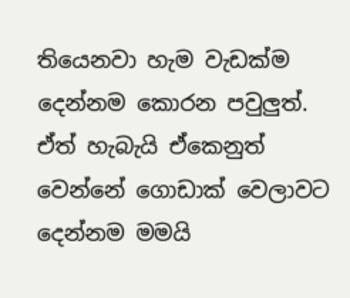තියෙනවා හැම වැඩක්ම දෙන්නම කොරන පවුලුත්. ඒත් හැබැයි ඒකෙනුත් වෙන්නේ ගොඩාක් වෙලාවට දෙන්නම මමයි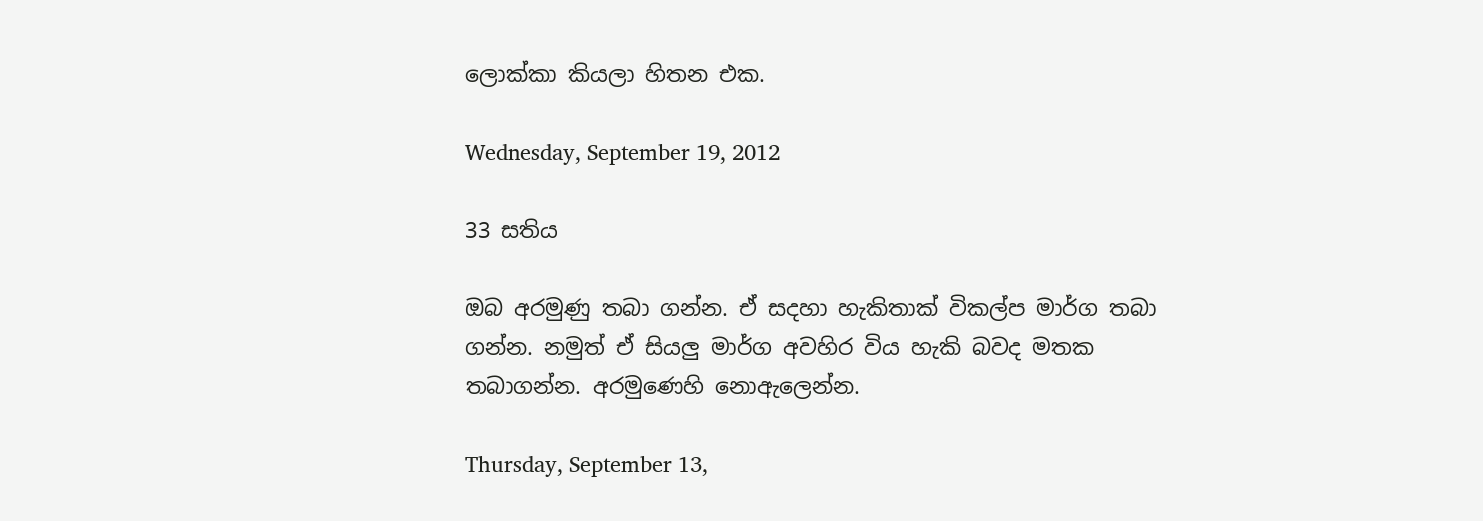ලොක්කා කියලා හිතන එක.

Wednesday, September 19, 2012

33 සතිය

ඔබ අරමුණු තබා ගන්න. ඒ සදහා හැකිතාක් විකල්ප මාර්ග තබා ගන්න. නමුත් ඒ සියලු මාර්ග අවහිර විය හැකි බවද මතක තබාගන්න. අරමුණෙහි නොඇලෙන්න.

Thursday, September 13,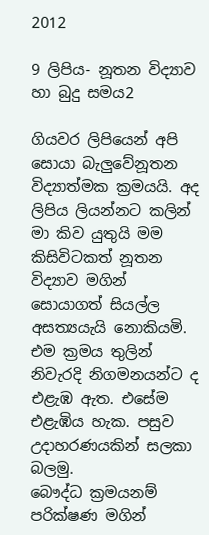2012

9 ලිපිය- නූතන විද්‍යාව හා බුදු සමය2

ගියවර ලිපියෙන් අපි සොයා බැලුවේනූතන විද්‍යාත්මක ක්‍රමයයි. අද ලිපිය ලියන්නට කලින් මා කිව යුතුයි මම කිසිවිටකත් නූතන විද්‍යාව මගින් සොයාගත් සියල්ල අසත්‍යයැයි නොකියමි. එම ක්‍රමය තුලින් නිවැරදි නිගමනයන්ට ද එළැඹ ඇත. එසේම එළැඹිය හැක. පසුව උදාහරණයකින් සලකා බලමු.
බෞද්ධ ක්‍රමයනම් පරික්ෂණ මගින්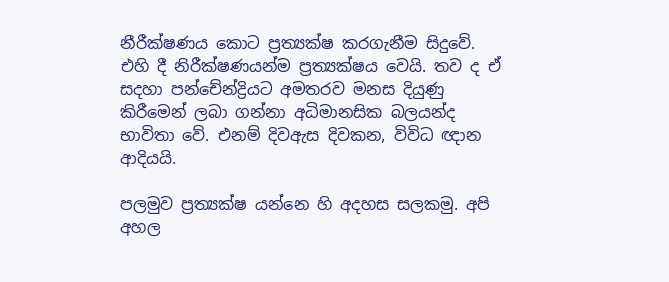නීරීක්ෂණය කොට ප්‍රත්‍යක්ෂ කරගැනීම සිදුවේ. එහි දී නිරීක්ෂණයන්ම ප්‍රත්‍යක්ෂය වෙයි. තව ද ඒ සදහා පන්චේන්ද්‍රියට අමතරව මනස දියුණු කිරීමෙන් ලබා ගන්නා අධිමානසික බලයන්ද භාවිතා වේ. එනම් දිවඇස දිවකන, විවිධ ඥාන ආදියයි.

පලමුව ප්‍රත්‍යක්ෂ යන්නෙ හි අදහස සලකමු. අපි අහල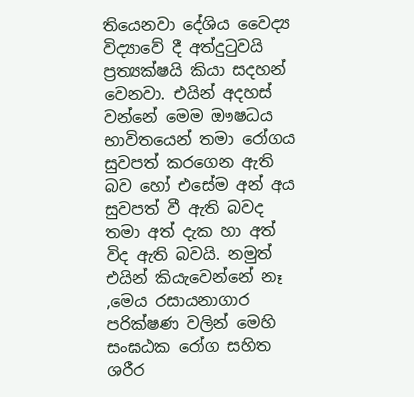තියෙනවා දේශිය වෛද්‍ය විද්‍යාවේ දී අත්දුටුවයි ප්‍රත්‍යක්ෂයි කියා සදහන් වෙනවා. එයින් අදහස් වන්නේ මෙම ඖෂධය භාවිතයෙන් තමා රෝගය සුවපත් කරගෙන ඇති බව හෝ එසේම අන් අය සුවපත් වී ඇති බවද තමා අත් දැක හා අත් විද ඇති බවයි. නමුත් එයින් කියැවෙන්නේ නෑ ,මෙය රසායනාගාර පරික්ෂණ වලින් මෙහි සංඝඨක රෝග සහිත ශරීර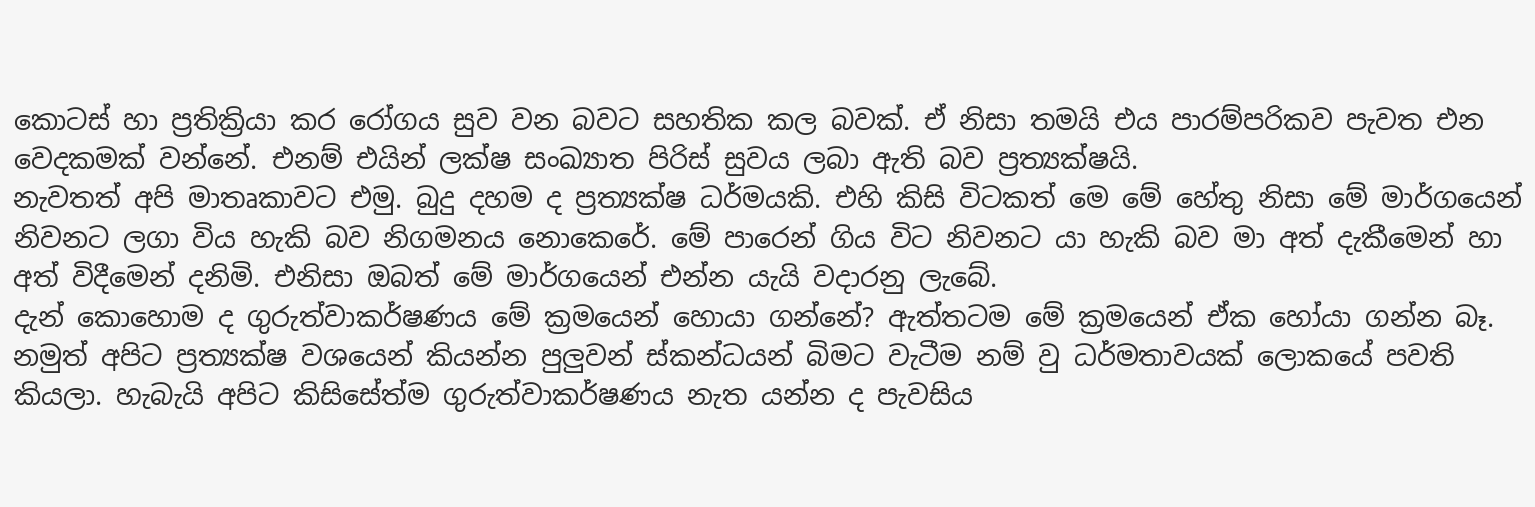කොටස් හා ප්‍රතික්‍රියා කර රෝගය සුව වන බවට සහතික කල බවක්. ඒ නිසා තමයි එය පාරම්පරිකව පැවත එන වෙදකමක් වන්නේ. එනම් එයින් ලක්ෂ සංඛ්‍යාත පිරිස් සුවය ලබා ඇති බව ප්‍රත්‍යක්ෂයි.
නැවතත් අපි මාතෘකාවට එමු. බුදු දහම ද ප්‍රත්‍යක්ෂ ධර්මයකි. එහි කිසි විටකත් මෙ මේ හේතු නිසා මේ මාර්ගයෙන් නිවනට ලගා විය හැකි බව නිගමනය නොකෙරේ. මේ පාරෙන් ගිය විට නිවනට යා හැකි බව මා අත් දැකීමෙන් හා අත් විදීමෙන් දනිමි. එනිසා ඔබත් මේ මාර්ගයෙන් එන්න යැයි වදාරනු ලැබේ.
දැන් කොහොම ද ගුරුත්වාකර්ෂණය මේ ක්‍රමයෙන් හොයා ගන්නේ? ඇත්තටම මේ ක්‍රමයෙන් ඒක හෝයා ගන්න බෑ. නමුත් අපිට ප්‍රත්‍යක්ෂ වශයෙන් කියන්න පුලුවන් ස්කන්ධයන් බිමට වැටීම නම් වු ධර්මතාවයක් ලොකයේ පවති කියලා. හැබැයි අපිට කිසිසේත්ම ගුරුත්වාකර්ෂණය නැත යන්න ද පැවසිය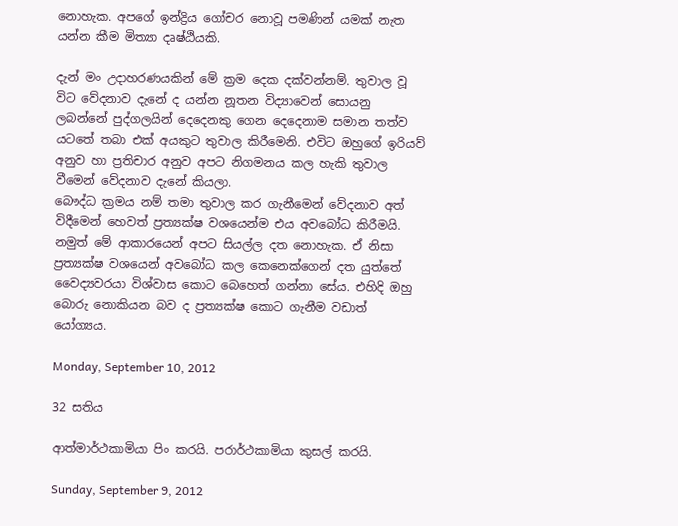නොහැක. අපගේ ඉන්ද්‍රිය ගෝචර නොවූ පමණින් යමක් නැත යන්න කීම මිත්‍යා දෘෂ්ඨියකි.

දැන් මං උදාහරණයකින් මේ ක්‍රම දෙක දක්වන්නම්. තුවාල වූ විට වේදනාව දැනේ ද යන්න නූතන විද්‍යාවෙන් සොයනු ලබන්නේ පුද්ගලයින් දෙදෙනකු ගෙන දෙදෙනාම සමාන තත්ව යටතේ තබා එක් අයකුට තුවාල කිරීමෙනි. එවිට ඔහුගේ ඉරියව් අනුව හා ප්‍රතිචාර අනුව අපට නිගමනය කල හැකි තුවාල වීමෙන් වේදනාව දැනේ කියලා.
බෞද්ධ ක්‍රමය නම් තමා තුවාල කර ගැනීමෙන් වේදනාව අත් විදීමෙන් හෙවත් ප්‍රත්‍යක්ෂ වශයෙන්ම එය අවබෝධ කිරීමයි. නමුත් මේ ආකාරයෙන් අපට සියල්ල දත නොහැක. ඒ නිසා ප්‍රත්‍යක්ෂ වශයෙන් අවබෝධ කල කෙනෙක්ගෙන් දත යුත්තේ වෛද්‍යවරයා විශ්වාස කොට බෙහෙත් ගන්නා සේය. එහිදි ඔහු බොරු නොකියන බව ද ප්‍රත්‍යක්ෂ කොට ගැනීම වඩාත් යෝග්‍යය.

Monday, September 10, 2012

32 සතිය

ආත්මාර්ථකාමියා පිං කරයි. පරාර්ථකාමියා කුසල් කරයි.

Sunday, September 9, 2012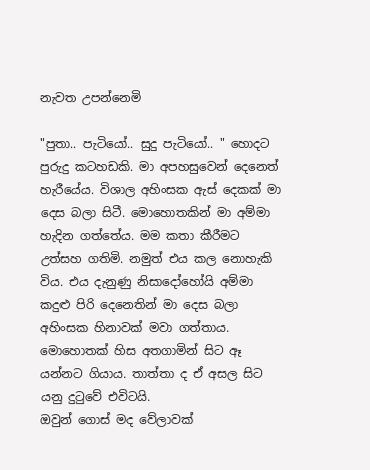නැවත උපන්නෙමි

"පුතා.. පැටියෝ.. සුදු පැටියෝ.. " හොදට පුරුදු කටහඩකි. මා අපහසුවෙන් දෙනෙත් හැරීයේය. විශාල අහිංසක ඇස් දෙකක් මා දෙස බලා සිටී. මොහොතකින් මා අම්මා හැදින ගත්තේය. මම කතා කීරීමට උත්සහ ගතිමි. නමුත් එය කල නොහැකි විය. එය දැනුණු නිසාදෝහෝයි අම්මා කදුළු පිරි දෙනෙතින් මා දෙස බලා අහිංසක හිනාවක් මවා ගත්තාය. මොහොතක් හිස අතගාමින් සිට ඈ යන්නට ගියාය. තාත්තා ද ඒ අසල සිට යනු දුටුවේ එවිටයි.
ඔවුන් ගොස් මද වේලාවක්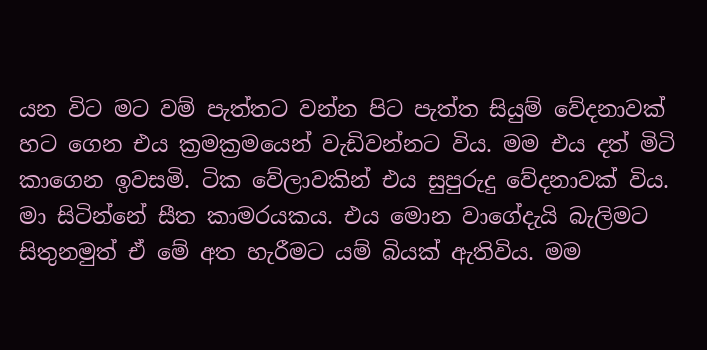යන විට මට වම් පැත්තට වන්න පිට පැත්ත සියුම් වේදනාවක් හට ගෙන එය ක්‍රමක්‍රමයෙන් වැඩිවන්නට විය. මම එය දත් මිටි කාගෙන ඉවසමි. ටික වේලාවකින් එය සුපුරුදු වේදනාවක් විය. මා සිටින්නේ සීත කාමරයකය. එය මොන වාගේදැයි බැලිමට සිතුනමුත් ඒ මේ අත හැරීමට යම් බියක් ඇතිවිය. මම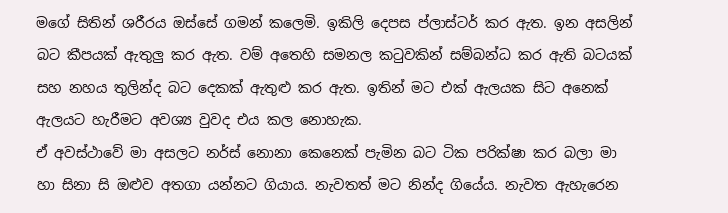මගේ සිතින් ශරීරය ඔස්සේ ගමන් කලෙමි. ඉකිලි දෙපස ප්ලාස්ටර් කර ඇත. ඉන අසලින් බට කීපයක් ඇතුලු කර ඇත. වම් අතෙහි සමනල කටුවකින් සම්බන්ධ කර ඇති බටයක් සහ නහය තුලින්ද බට දෙකක් ඇතුළු කර ඇත. ඉතින් මට එක් ඇලයක සිට අනෙක් ඇලයට හැරීමට අවශ්‍ය වුවද එය කල නොහැක.
ඒ අවස්ථාවේ මා අසලට නර්ස් නොනා කෙනෙක් පැමින බට ටික පරික්ෂා කර බලා මා හා සිනා සි ඔළුව අතගා යන්නට ගියාය. නැවතත් මට නින්ද ගියේය. නැවත ඇහැරෙන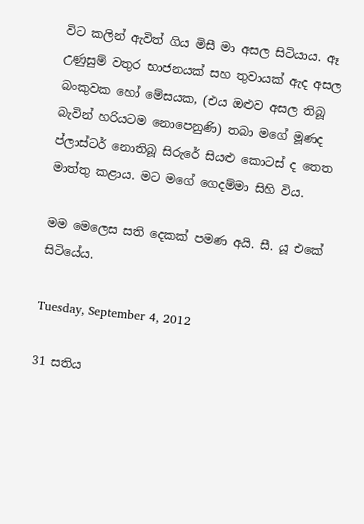විට කලින් ඇවිත් ගිය මිසී මා අසල සිටියාය. ඈ උණුසුම් වතුර භාජනයක් සහ තුවායක් ඇද අසල බංකුවක හෝ මේසයක, (එය ඔළුව අසල තිබූ බැවින් හරියටම නොපෙනුණි) තබා මගේ මූණද ප්ලාස්ටර් නොතිබූ සිරුරේ සියළු කොටස් ද තෙත මාත්තු කළාය. මට මගේ ගෙදම්මා සිහි විය.

මම මෙලෙස සති දෙකක් පමණ අයි. සී. යූ එකේ සිටියේය.

Tuesday, September 4, 2012

31 සතිය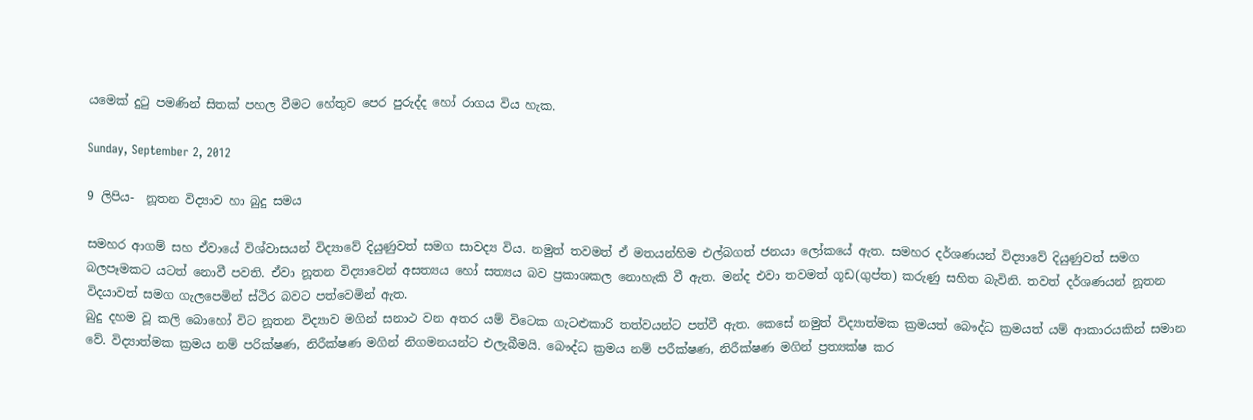යමෙක් දුටු පමණින් සිතක් පහල වීමට හේතුව පෙර පුරුද්ද හෝ රාගය විය හැක.

Sunday, September 2, 2012

9 ලිපිය-  නූතන විද්‍යාව හා බුදු සමය

සමහර ආගම් සහ ඒවායේ විශ්වාසයන් විද්‍යාවේ දියුණුවත් සමග සාවද්‍ය විය. නමුත් තවමත් ඒ මතයන්හිම එල්බගත් ජනයා ලෝකයේ ඇත. සමහර දර්ශණයන් විද්‍යාවේ දියුණුවත් සමග බලපෑමකට යටත් නොවී පවති. ඒවා නූතන විද්‍යාවෙන් අසත්‍යය හෝ සත්‍යය බව ප්‍රකාශකල නොහැකි වී ඇත. මන්ද එවා තවමත් ගූඩ(ගුප්ත) කරුණු සහිත බැවිනි. තවත් දර්ශණයන් නූතන විදයාවත් සමග ගැලපෙමින් ස්ථිර බවට පත්වෙමින් ඇත.
බුදු දහම වූ කලි බොහෝ විට නූතන විද්‍යාව මගින් සනාථ වන අතර යම් විටෙක ගැටළුකාරි තත්වයන්ට පත්වී ඇත. කෙසේ නමුත් විද්‍යාත්මක ක්‍රමයත් බෞද්ධ ක්‍රමයත් යම් ආකාරයකින් සමාන වේ. විද්‍යාත්මක ක්‍රමය නම් පරික්ෂණ, නිරීක්ෂණ මගින් නිගමනයන්ට එලැබීමයි. බෞද්ධ ක්‍රමය නම් පරීක්ෂණ, නිරීක්ෂණ මගින් ප්‍රත්‍යක්ෂ කර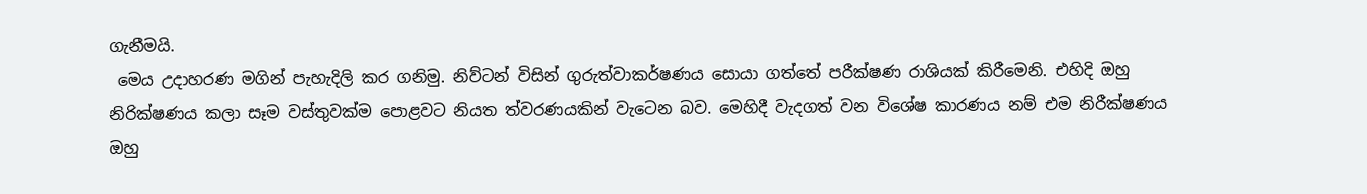ගැනීමයි.
 මෙය උදාහරණ මගින් පැහැදිලි කර ගනිමු. නිව්ටන් විසින් ගුරුත්වාකර්ෂණය සොයා ගත්තේ පරීක්ෂණ රාශියක් කිරීමෙනි. එහිදි ඔහු නිරික්ෂණය කලා සෑම වස්තුවක්ම පොළවට නියත ත්වරණයකින් වැටෙන බව. මෙහිදී වැදගත් වන විශේෂ කාරණය නම් එම නිරීක්ෂණය ඔහු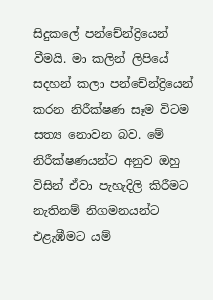සිදුකලේ පන්චේන්ද්‍රියෙන් වීමයි. මා කලින් ලිපියේ සදහන් කලා පන්චේන්ද්‍රියෙන් කරන නිරීක්ෂණ සෑම විටම සත්‍ය නොවන බව. මේ නිරීක්ෂණයන්ට අනුව ඔහු විසින් ඒවා පැහැදිලි කිරීමට නැතිනම් නිගමනයන්ට එළැඹීමට යම්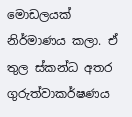මොඩලයක් නිර්මාණය කලා. ඒ තුල ස්කන්ධ අතර ගුරුත්වාකර්ෂණය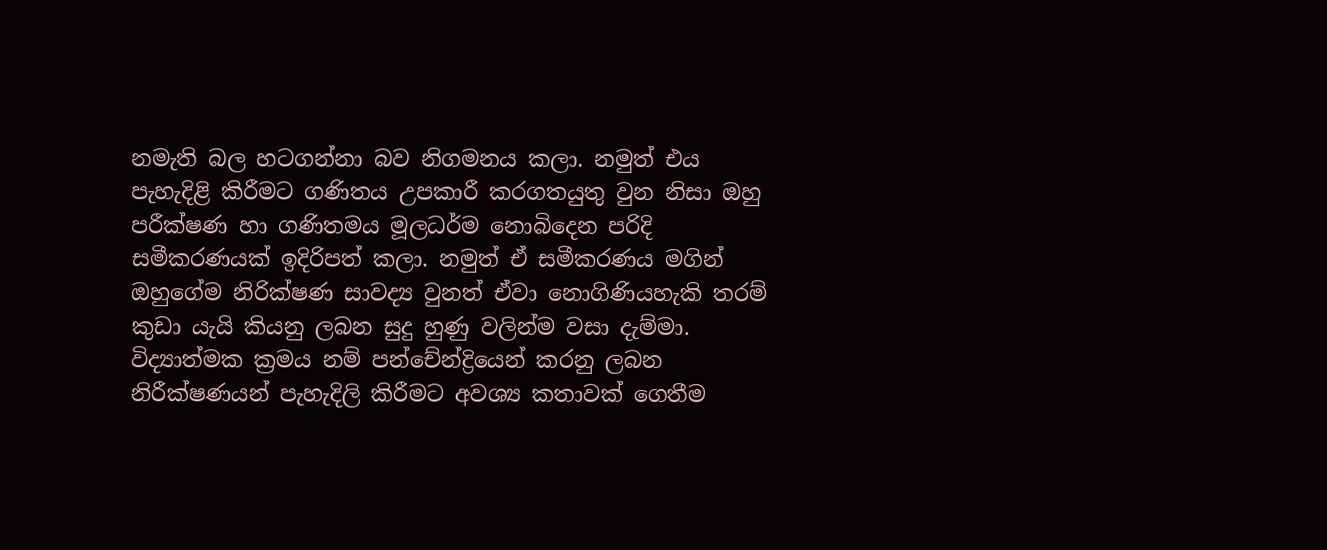නමැති බල හටගන්නා බව නිගමනය කලා. නමුත් එය පැහැදිළි කිරීමට ගණිතය උපකාරී කරගතයුතු වුන නිසා ඔහු පරීක්ෂණ හා ගණිතමය මූලධර්ම නොබිදෙන පරිදි සමීකරණයක් ඉදිරිපත් කලා. නමුත් ඒ සමීකරණය මගින් ඔහුගේම නිරික්ෂණ සාවද්‍ය වුනත් ඒවා නොගිණියහැකි තරම් කුඩා යැයි කියනු ලබන සුදු හුණු වලින්ම වසා දැම්මා. විද්‍යාත්මක ක්‍රමය නම් පන්චේන්ද්‍රියෙන් කරනු ලබන නිරීක්ෂණයන් පැහැදිලි කිරීමට අවශ්‍ය කතාවක් ගෙතීම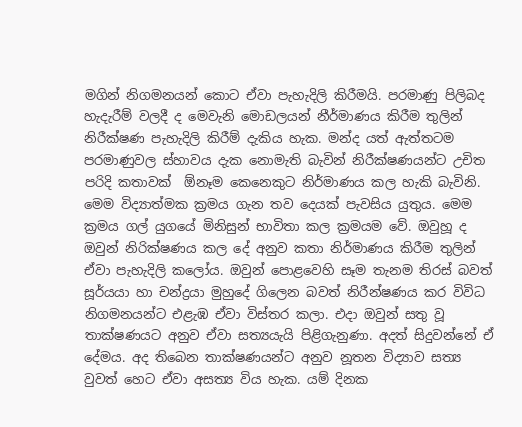මගින් නිගමනයන් කොට ඒවා පැහැදිලි කිරීමයි. පරමාණු පිලිබද හැදැරීම් වලදී ද මෙවැනි මොඩලයන් නීර්මාණය කිරීම තුලින් නිරීක්ෂණ පැහැදිලි කිරීම් දැකිය හැක. මන්ද යත් ඇත්තටම පරමාණුවල ස්හාවය දැක නොමැති බැවින් නිරීක්ෂණයන්ට උචිත පරිදි කතාවක්  ඕනෑම කෙනෙකුට නිර්මාණය කල හැකි බැවිනි.
මෙම විද්‍යාත්මක ක්‍රමය ගැන තව දෙයක් පැවසිය යුතුය. මෙම ක්‍රමය ගල් යුගයේ මිනිසුන් භාවිතා කල ක්‍රමයම වේ. ඔවුහූ ද ඔවුන් නිරික්ෂණය කල දේ අනුව කතා නිර්මාණය කිරීම තුලින් ඒවා පැහැදිලි කලෝය. ඔවුන් පොළවෙහි සෑම තැනම තිරස් බවත් සූර්යයා හා චන්ද්‍රයා මුහුදේ ගිලෙන බවත් නිරීන්ෂණය කර විවිධ නිගමනයන්ට එළැඹ ඒවා විස්තර කලා. එදා ඔවුන් සතු වූ තාක්ෂණයට අනුව ඒවා සත්‍යයැයි පිළිගැනුණා. අදත් සිදුවන්නේ ඒ දේමය. අද තිබෙන තාක්ෂණයන්ට අනුව නූතන විද්‍යාව සත්‍ය වුවත් හෙට ඒවා අසත්‍ය විය හැක. යම් දිනක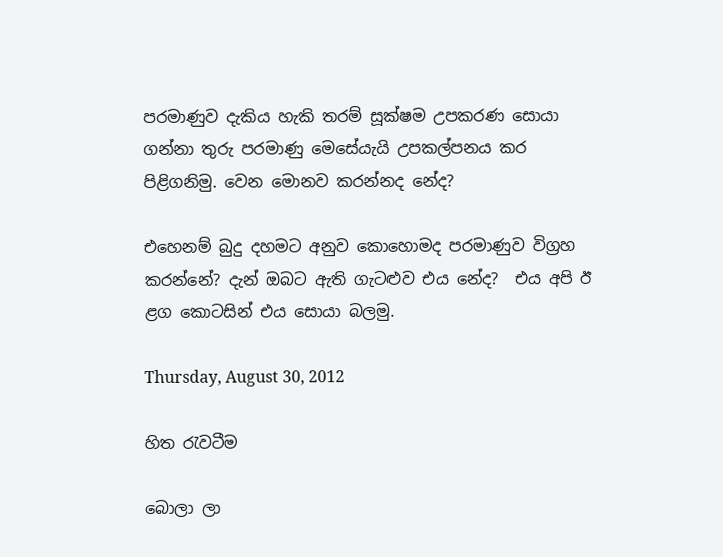පරමාණුව දැකිය හැකි තරම් සූක්ෂම උපකරණ සොයා ගන්නා තුරු පරමාණු මෙසේයැයි උපකල්පනය කර පිළිගනිමු. වෙන මොනව කරන්නද නේද?

එහෙනම් බුදු දහමට අනුව කොහොමද පරමාණුව විග්‍රහ කරන්නේ? දැන් ඔබට ඇති ගැටළුව එය නේද?  එය අපි ඊ ළග කොටසින් එය සොයා බලමු.

Thursday, August 30, 2012

හිත රැවටීම

බොලා ලා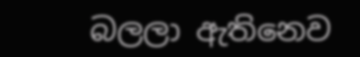බලලා ඇතිනෙව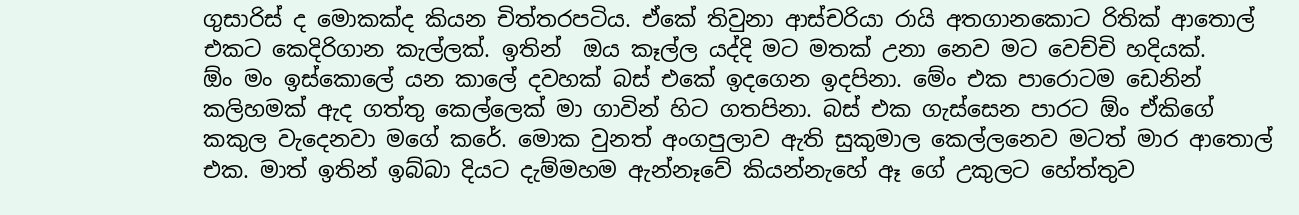ගුසාරිස් ද මොකක්ද කියන චිත්තරපටිය. ඒකේ තිවුනා ආස්චරියා රායි අතගානකොට රිතික් ආතොල් එකට කෙදිරිගාන කැල්ලක්. ඉතින්  ඔය කෑල්ල යද්දි මට මතක් උනා නෙව මට වෙච්චි හදියක්.
ඕං මං ඉස්කොලේ යන කාලේ දවහක් බස් එකේ ඉදගෙන ඉදපිනා. මේං එක පාරොටම ඩෙනින් කලිහමක් ඇද ගත්තු කෙල්ලෙක් මා ගාවින් හිට ගතපිනා. බස් එක ගැස්සෙන පාරට ඕං ඒකිගේ කකුල වැදෙනවා මගේ කරේ. මොක වුනත් අංගපුලාව ඇති සුකුමාල කෙල්ලනෙව මටත් මාර ආතොල් එක. මාත් ඉතින් ඉබ්බා දියට දැම්මහම ඇන්නෑවේ කියන්නැහේ ඈ ගේ උකුලට හේත්තුව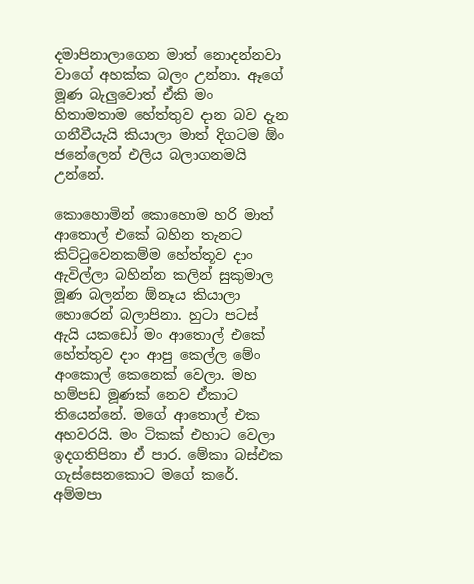දමාපිනාලාගෙන මාත් නොදන්නවා වාගේ අහක්ක බලං උන්නා. ඈගේ මූණ බැලුවොත් ඒකි මං හිතාමතාම හේත්තුව දාන බව දැන ගනීවීයැයි කියාලා මාත් දිගටම ඕං ජනේලෙන් එලිය බලාගනමයි උන්නේ.

කොහොමින් කොහොම හරි මාත් ආතොල් එකේ බහින තැනට කිට්ටුවෙනකම්ම හේත්තූව දාං ඇවිල්ලා බහින්න කලින් සුකුමාල මූණ බලන්න ඕනෑය කියාලා හොරෙන් බලාපිනා. හුටා පටස් ඇයි යකඩෝ මං ආතොල් එකේ හේත්තුව දාං ආපු කෙල්ල මේං අංකොල් කෙනෙක් වෙලා. මහ හම්පඩ මූණක් නෙව ඒකාට තියෙන්නේ. මගේ ආතොල් එක අහවරයි. මං ටිකක් එහාට වෙලා ඉදගතිපිනා ඒ පාර. මේකා බස්එක ගැස්සෙනකොට මගේ කරේ. අම්මපා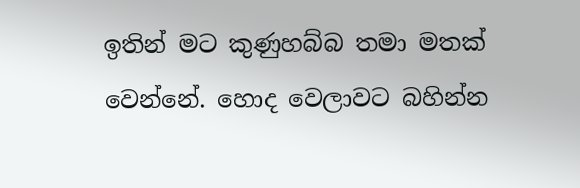ඉතින් මට කුණුහබ්බ තමා මතක් වෙන්නේ. හොද වෙලාවට බහින්න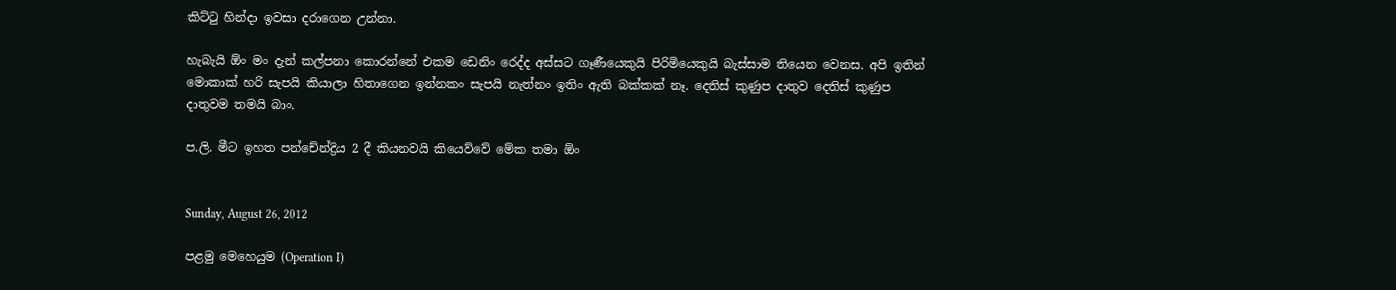කිට්ටු හින්දා ඉවසා දරාගෙන උන්නා.

හැබැයි ඕං මං දැන් කල්පනා කොරන්නේ එකම ඩෙනිං රෙද්ද අස්සට ගෑණීයෙකුයි පිරිමියෙකුයි බැස්සාම තියෙන වෙනස. අපි ඉතින් මොකාක් හරි සැපයි කියාලා හිතාගෙන ඉන්නකං සැපයි නැත්නං ඉතිං ඇති බක්කක් නෑ. දෙතිස් කුණුප දාතුව දෙතිස් කුණුප දාතුවම තමයි බාං.

ප.ලි. මීට ඉහත පන්චේන්ද්‍රිය 2 දී කියනවයි කියෙව්වේ මේක තමා ඕං


Sunday, August 26, 2012

පළමු මෙහෙයුම (Operation I)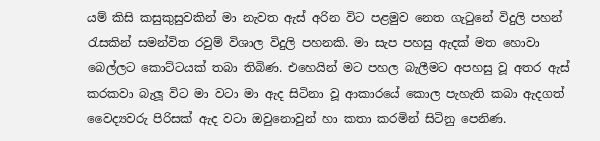යම් කිසි කසුකුසුවකින් මා නැවත ඇස් අරින විට පළමුව නෙත ගැටුනේ විදුලි පහන් රැසකින් සමන්විත රවුම් විශාල විදුලි පහනකි. මා සැප පහසු ඇදක් මත හොවා බෙල්ලට කොට්ටයක් තබා තිබිණ. එහෙයින් මට පහල බැලීමට අපහසු වූ අතර ඇස් කරකවා බැලූ විට මා වටා මා ඇද සිටිනා වූ ආකාරයේ කොල පැහැති කබා ඇදගත් වෛද්‍යවරු පිරිසක් ඇද වටා ඔවුනොවුන් හා කතා කරමින් සිටිනු පෙනිණ.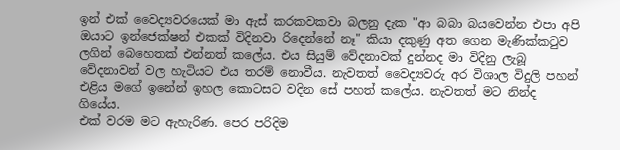ඉන් එක් වෛද්‍යවරයෙක් මා ඇස් කරකවකවා බලනු දැක "ආ බබා බයවෙන්න එපා අපි ඔයාට ඉන්ජෙක්ෂන් එකක් විදිනවා රිදෙන්නේ නෑ" කියා දකුණු අත ගෙන මැණික්කටුව ලගින් බෙහෙතක් එන්නත් කලේය. එය සියුම් වේදනාවක් දුන්නද මා විදිනු ලැබූ වේදනාවන් වල හැටියට එය තරම් නොවීය. නැවතත් වෛද්‍යවරු අර විශාල විදුලි පහන් එළිය මගේ ඉනේන් ඉහල කොටසට වදින සේ පහත් කලේය. නැවතත් මට නින්ද ගියේය.
එක් වරම මට ඇහැරිණ. පෙර පරිදිම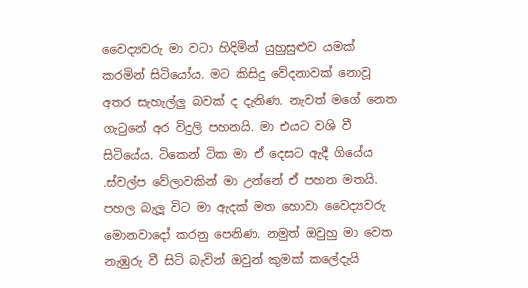වෛද්‍යවරු මා වටා හිදිමින් යුහුසුළුව යමක් කරමින් සිටියෝය. මට කිසිදු වේදනාවක් නොවූ අතර සැහැල්ලු බවක් ද දැනිණ. නැවත් මගේ නෙත ගැටුනේ අර විදුලි පහනයි. මා එයට වශි වී සිටියේය. ටිකෙන් ටික මා ඒ දෙසට ඇදී ගියේය .ස්වල්ප වේලාවකින් මා උන්නේ ඒ පහන මතයි. පහල බැලූ විට මා ඇදක් මත හොවා වෛද්‍යවරු මොනවාදෝ කරනු පෙනිණ. නමුත් ඔවුහු මා වෙත නැඹුරු වී සිටි බැවින් ඔවුන් කුමක් කලේදැයි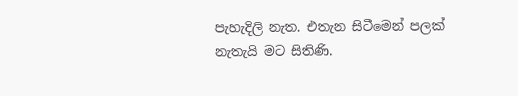පැහැදිලි නැත. එතැන සිටීමෙන් පලක් නැතැයි මට සිතිණි.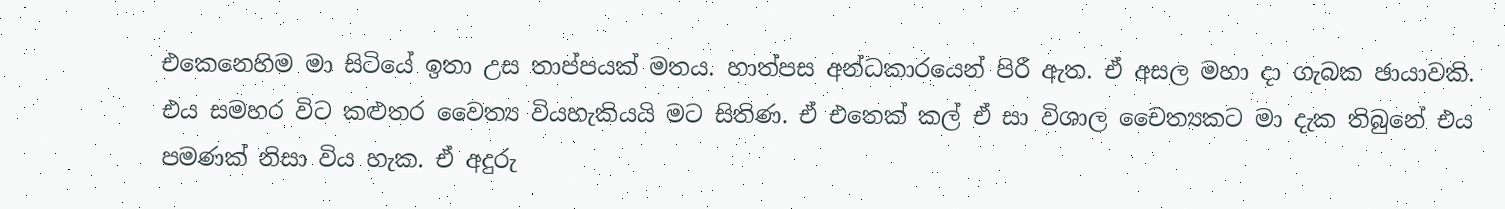එකෙනෙහිම මා සිටියේ ඉතා උස තාප්පයක් මතය. හාත්පස අන්ධකාරයෙන් පිරී ඇත. ඒ අසල මහා දා ගැබක ඡායාවකි. එය සමහර විට කළුතර වෛත්‍ය වියහැකියයි මට සිතිණ. ඒ එතෙක් කල් ඒ සා විශාල චෛත්‍යකට මා දැක තිබුනේ එය පමණක් නිසා විය හැක. ඒ අදුරු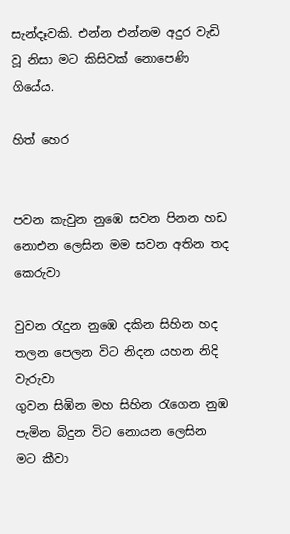සැන්දෑවකි. එන්න එන්නම අදුර වැඩි වූ නිසා මට කිසිවක් නොපෙණි ගියේය.

හිත් හෙර


පවන කැවුන නුඹෙ සවන පිනන හඩ
නොඑන ලෙසින මම සවන අතින තද කෙරුවා

වුවන රැදුන නුඹෙ දකින සිහින හද
තලන පෙලන විට නිදන යහන නිදි වැරුවා
ගුවන සිඹින මහ සිහින රැගෙන නුඹ
පැමින බිදුන විට නොයන ලෙසින මට කීවා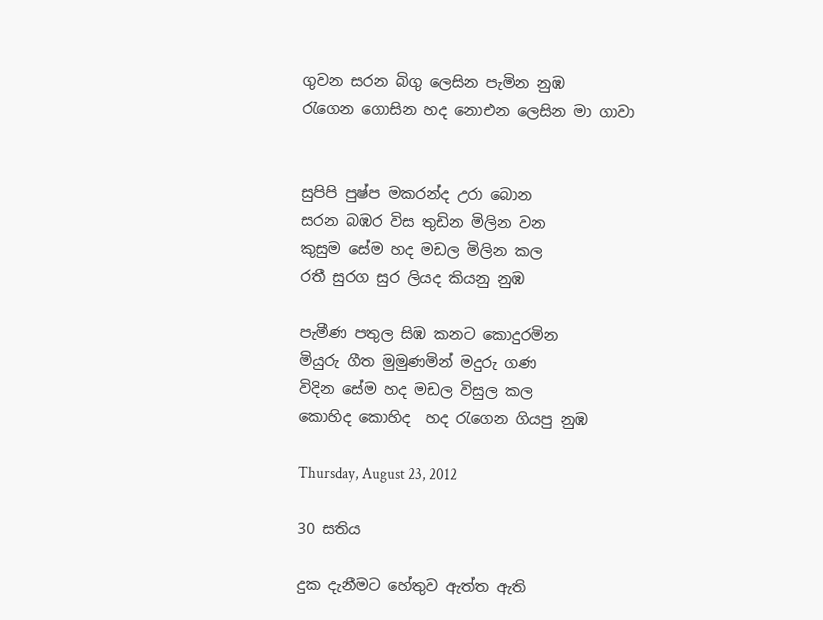ගුවන සරන බිගු ලෙසින පැමින නුඹ
රැගෙන ගොසින හද නොඑන ලෙසින මා ගාවා


සුපිපි පුෂ්ප මකරන්ද උරා බොන
සරන බඹර විස තුඩින මිලින වන
කුසුම සේම හද මඩල මිලින කල
රතී සුරග සුර ලියද කියනු නුඹ

පැමීණ පතුල සිඹ කනට කොදුරමින
මියුරු ගීත මුමුණමින් මදුරු ගණ
විදින සේම හද මඩල විසුල කල
කොහිද කොහිද  හද රැගෙන ගියපු නුඹ

Thursday, August 23, 2012

30 සතිය

දුක දැනීමට හේතුව ඇත්ත ඇති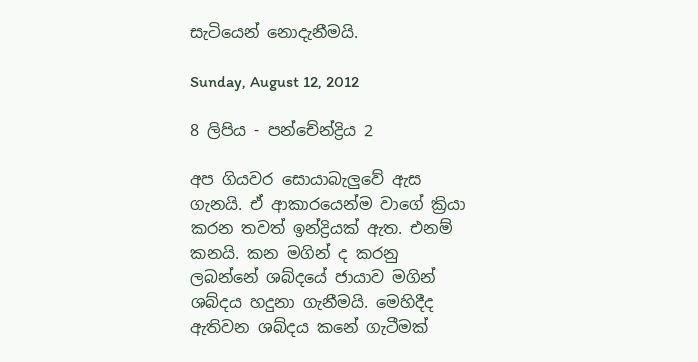සැටියෙන් නොදැනීමයි.

Sunday, August 12, 2012

8 ලිපිය - පන්චේන්ද්‍රිය 2

අප ගියවර සොයාබැලුවේ ඇස ගැනයි. ඒ ආකාරයෙන්ම වාගේ ක්‍රියා කරන තවත් ඉන්ද්‍රියක් ඇත. එනම් කනයි. කන මගින් ද කරනු ලබන්නේ ශබ්දයේ ජායාව මගින් ශබ්දය හදුනා ගැනීමයි. මෙහිදීද ඇතිවන ශබ්දය කනේ ගැටීමක්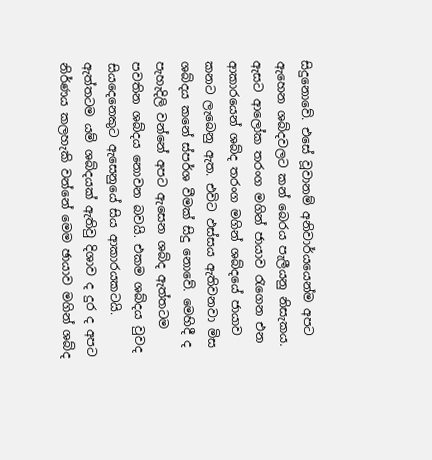සිදුනොවේ. එසේ වූවානම් අනිවාර්යයෙන්ම අපට ඇහෙන ශබ්දවලට කන් බෙරය පැලීයනු නිසැකය. ඇසට ආලෝක තරංග මගින් ජායාව රැගෙන එන ආකාරයෙන් ශබ්ද තරංග මගින් ශබ්දයේ ජායාව කනට ලැබෙනු ඇත. එවිට ඵස්සය ඇතිවනවා මිස ශබ්දය කනේ ස්පර්ශ වීමක් සිදු නොවේ. මෙහිදී ද පැහැදිලි වන්නේ අපට ඇසෙන ශබ්ද ඇත්තටම පවතින ශබ්දය නොවන බවයි. එකම ශබ්දය වුවද සියදෙනෙකුට ඇසෙනුයේ සිය ආකාරයකටයි.
ඇත්තටම යම් ශබ්දයක් ඇතිවු දිශාව ද දුර ද අපට නිර්ණය කලහැකි වන්නේ මෙම ඡායාව මගින් ශබ්ද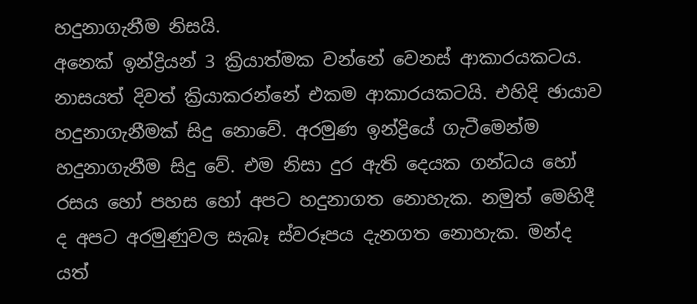හදුනාගැනීම නිසයි.
අනෙක් ඉන්ද්‍රියන් 3 ක්‍රියාත්මක වන්නේ වෙනස් ආකාරයකටය. නාසයත් දිවත් ක්‍රියාකරන්නේ එකම ආකාරයකටයි. එහිදි ඡායාව හදුනාගැනීමක් සිදු නොවේ. අරමුණ ඉන්ද්‍රියේ ගැටීමෙන්ම හදුනාගැනීම සිදු වේ. එම නිසා දුර ඇති දෙයක ගන්ධය හෝ රසය හෝ පහස හෝ අපට හදුනාගත නොහැක. නමුත් මෙහිදී ද අපට අරමුණුවල සැබෑ ස්වරූපය දැනගත නොහැක. මන්ද යත්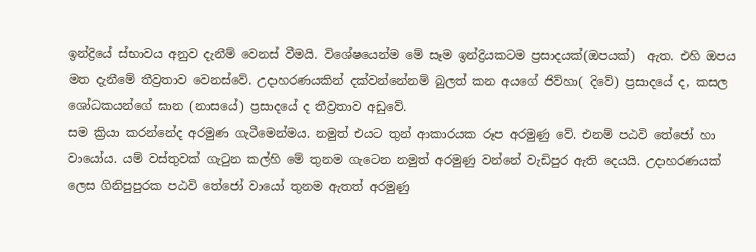ඉන්ද්‍රියේ ස්භාවය අනුව දැනීම් වෙනස් වීමයි. විශේෂයෙන්ම මේ සෑම ඉන්ද්‍රියකටම ප්‍රසාදයක්(ඔපයක්)  ඇත. එහි ඔපය මත දැනීමේ තීව්‍රතාව වෙනස්වේ. උදාහරණයකින් දක්වන්නේනම් බුලත් කන අයගේ ජිව්හා( දිවේ) ප්‍රසාදයේ ද, කසල ශෝධකයන්ගේ ඝාන (නාසයේ) ප්‍රසාදයේ ද තීව්‍රතාව අඩුවේ.
සම ක්‍රියා කරන්නේද අරමුණ ගැටීමෙන්මය. නමුත් එයට තුන් ආකාරයක රූප අරමුණු වේ. එනම් පඨවි තේජෝ හා වායෝය. යම් වස්තුවක් ගැටුන කල්හි මේ තුනම ගැටෙන නමුත් අරමුණු වන්නේ වැඩිපුර ඇති දෙයයි. උදාහරණයක් ලෙස ගිනිපුපුරක පඨවි තේජෝ වායෝ තුනම ඇතත් අරමුණු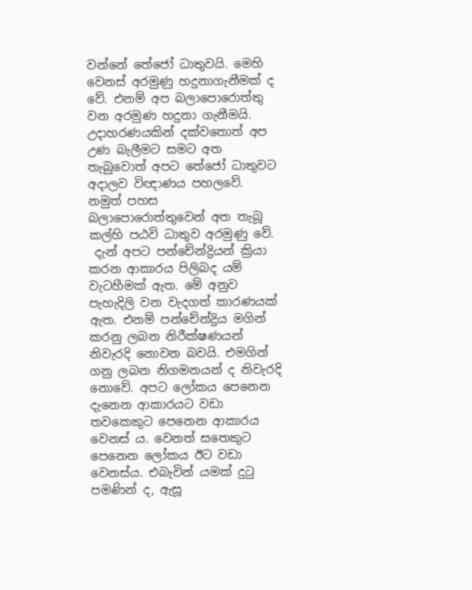වන්නේ තේජෝ ධාතුවයි. මෙහි වෙනස් අරමුණු හදුනාගැනීමක් ද වේ. එනම් අප බලාපොරොත්තු වන අරමුණ හදුනා ගැනීමයි. උදාහරණයකින් දක්වතොත් අප උණ බැලීමට සමට අත තැබුවොත් අපට තේජෝ ධාතුවට අදාලව විඥාණය පහලවේ. නමුත් පහස බලාපොරොත්තුවෙන් අත තැබූ කල්හි පඨවි ධාතුව අරමුණු වේ.
 දැන් අපට පන්චේන්ද්‍රියන් ක්‍රියා කරන ආකාරය පිලිබද යම් වැටහීමක් ඇත. මේ අනුව පැහැදිලි වන වැදගත් කාරණයක් ඇත. එනම් පන්චේන්ද්‍රිය මගින් කරනු ලබන නිරීක්ෂණයන් නිවැරදි නොවන බවයි. එමගින් ගනු ලබන නිගමනයන් ද නිවැරදි නොවේ. අපට ලෝකය පෙනෙන දැනෙන ආකාරයට වඩා තවකෙකුට පෙනෙන ආකාරය වෙනස් ය. වෙනත් සතෙකුට පෙනෙන ලෝකය ඊට වඩා වෙනස්ය. එබැවින් යමක් දුටු පමණින් ද, ඇසූ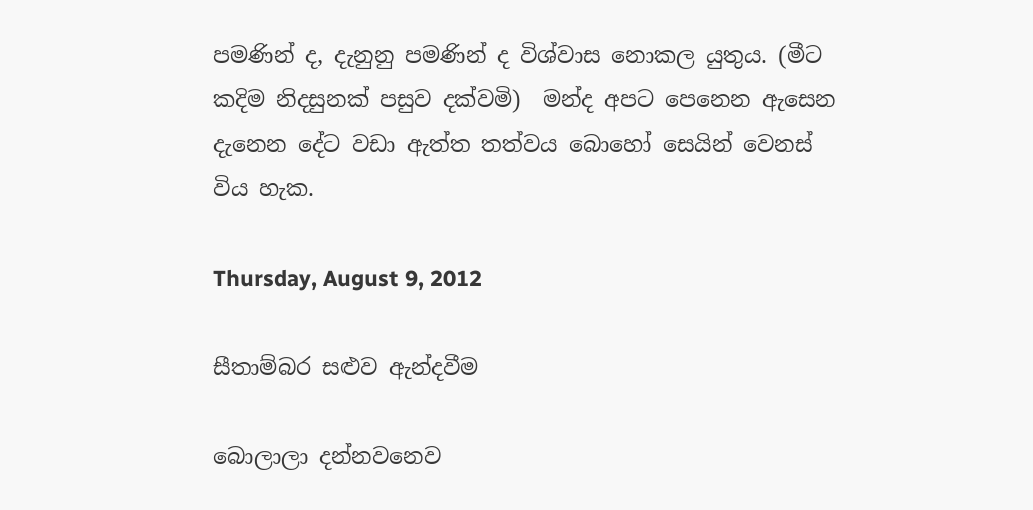පමණින් ද, දැනුනු පමණින් ද විශ්වාස නොකල යුතුය. (මීට කදිම නිදසුනක් පසුව දක්වමි)  මන්ද අපට පෙනෙන ඇසෙන දැනෙන දේට වඩා ඇත්ත තත්වය බොහෝ සෙයින් වෙනස් විය හැක.

Thursday, August 9, 2012

සීතාම්බර සළුව ඇන්දවීම

බොලාලා දන්නවනෙව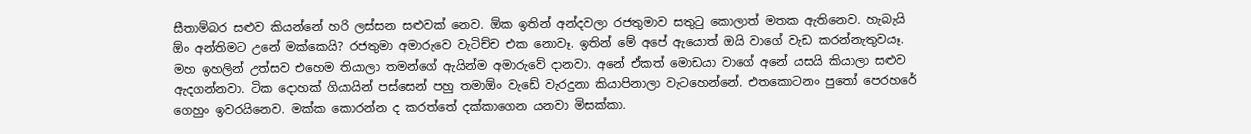සීතාම්බර සළුව කියන්නේ හරි ලස්සන සළුවක් නෙව. ඕක ඉතින් අන්දවලා රජතුමාව සතුටු කොලාත් මතක ඇතිනෙව. හැබැයි ඕං අන්තිමට උනේ මක්කෙයි? රජතුමා අමාරුවෙ වැටිච්ච එක නොවෑ. ඉතින් මේ අපේ ඇයොත් ඔයි වාගේ වැඩ කරන්නැතුවයෑ. මහ ඉහලින් උත්සව එහෙම තියාලා තමන්ගේ ඇයින්ම අමාරුවේ දානවා. අනේ ඒකත් මොඩයා වාගේ අනේ යසයි කියාලා සළුව ඇදගන්නවා. ටික දොහක් ගියායින් පස්සෙන් පහු තමාඕං වැඩේ වැරදුනා කියාපිනාලා වැටහෙන්නේ. එතකොටනං පුතෝ පෙරහරේ ගෙහුං ඉවරයිනෙව. මක්ක කොරන්න ද කරත්තේ දක්කාගෙන යනවා මිසක්කා.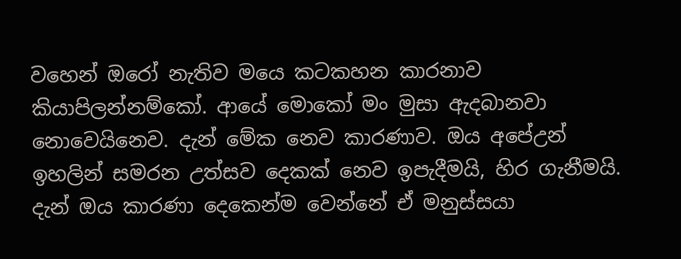වහෙන් ඔරෝ නැතිව මයෙ කටකහන කාරනාව කියාපිලන්නම්කෝ. ආයේ මොකෝ මං මුසා ඇදබානවා නොවෙයිනෙව. දැන් මේක නෙව කාරණාව. ඔය අපේඋන් ඉහලින් සමරන උත්සව දෙකක් නෙව ඉපැදීමයි, හිර ගැනීමයි. දැන් ඔය කාරණා දෙකෙන්ම වෙන්නේ ඒ මනුස්සයා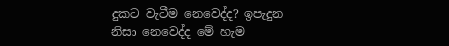දුකට වැටීම නෙවෙද්ද? ඉපැදුන නිසා නෙවෙද්ද මේ හැම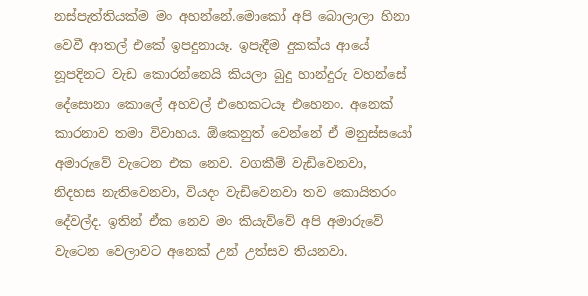නස්පැත්තියක්ම මං අහන්නේ.මොකෝ අපි බොලාලා හිනා වෙවී ආතල් එකේ ඉපදුනායෑ. ඉපැදීම දුකක්ය ආයේ නූපදිනට වැඩ කොරන්නෙයි කියලා බුදු හාන්දුරු වහන්සේ දේසොනා කොලේ අහවල් එහෙකටයෑ එහෙනං. අනෙක් කාරනාව තමා විවාහය. ඕකෙනුත් වෙන්නේ ඒ මනුස්සයෝ අමාරුවේ වැටෙන එක නෙව. වගකීම් වැඩිවෙනවා, නිදහස නැතිවෙනවා, වියදං වැඩිවෙනවා තව කොයිතරං දේවල්ද. ඉතින් ඒක නෙව මං කියැව්වේ අපි අමාරුවේ වැටෙන වෙලාවට අනෙක් උන් උත්සව තියනවා.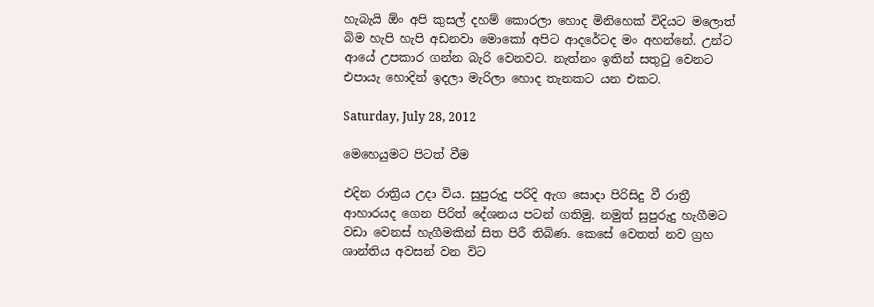හැබැයි ඕං අපි කුසල් දහම් කොරලා හොද මිනිහෙක් විදියට මලොත් බිම හැපි හැපි අඩනවා මොකෝ අපිට ආදරේටද මං අහන්නේ. උන්ට ආයේ උපකාර ගන්න බැරි වෙනවට. නැත්නං ඉතින් සතුටු වෙනට එපායැ හොදින් ඉදලා මැරිලා හොද තැනකට යන එකට.

Saturday, July 28, 2012

මෙහෙයුමට පිටත් වීම

එදින රාත්‍රිය උදා විය. සුපුරුදු පරිදි ඇග සොදා පිරිසිදු වී රාත්‍රී ආහාරයද ගෙන පිරිත් දේශනය පටන් ගතිමු. නමුත් සුපුරුදු හැගීමට වඩා වෙනස් හැගීමකින් සිත පිරී තිබිණ. කෙසේ වෙතත් නව ග්‍රහ ශාන්තිය අවසන් වන විට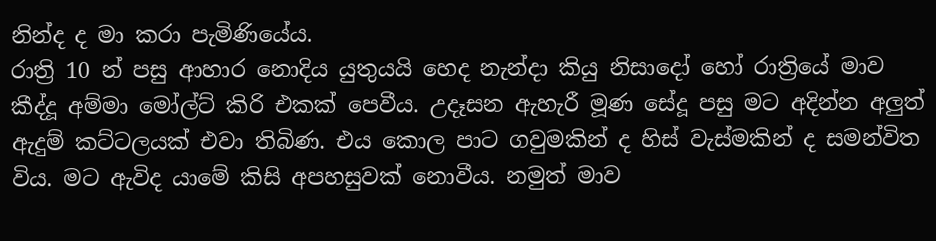නින්ද ද මා කරා පැමිණියේය.
රාත්‍රි 10 න් පසු ආහාර නොදිය යුතුයයි හෙද නැන්දා කියු නිසාදෝ හෝ රාත්‍රියේ මාව කීද්දූ අම්මා මෝල්ට් කිරි එකක් පෙවීය. උදෑසන ඇහැරී මූණ සේදූ පසු මට අදින්න අලුත් ඇදුම් කට්ටලයක් එවා තිබිණ. එය කොල පාට ගවුමකින් ද හිස් වැස්මකින් ද සමන්විත විය. මට ඇවිද යාමේ කිසි අපහසුවක් නොවීය. නමුත් මාව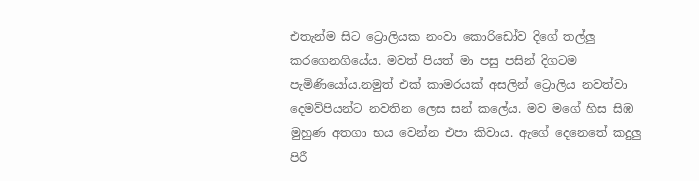එතැන්ම සිට ට්‍රොලියක නංවා කොරිඩෝව දිගේ තල්ලු කරගෙනගියේය. මවත් පියත් මා පසු පසින් දිගටම පැමිණියෝය.නමුත් එක් කාමරයක් අසලින් ට්‍රොලිය නවත්වා දෙමව්පියන්ට නවතින ලෙස සන් කලේය. මව මගේ හිස සිඹ මුහුණ අතගා භය වෙන්න එපා කිවාය. ඇගේ දෙනෙතේ කදුලු පිරී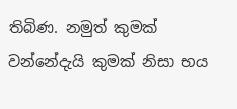තිබිණ. නමුත් කුමක් වන්නේදැයි කුමක් නිසා භය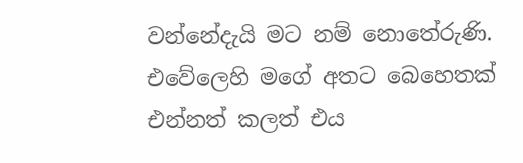වන්නේදැයි මට නම් නොතේරුණි. එවේලෙහි මගේ අතට බෙහෙතක් එන්නත් කලත් එය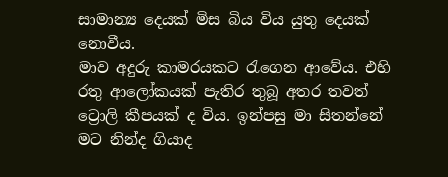සාමාන්‍ය දෙයක් මිස බිය විය යුතු දෙයක් නොවීය.
මාව අදුරු කාමරයකට රැගෙන ආවේය. එහි රතු ආලෝකයක් පැතිර තුබූ අතර තවත් ට්‍රොලි කීපයක් ද විය. ඉන්පසු මා සිතන්නේ මට නින්ද ගියාද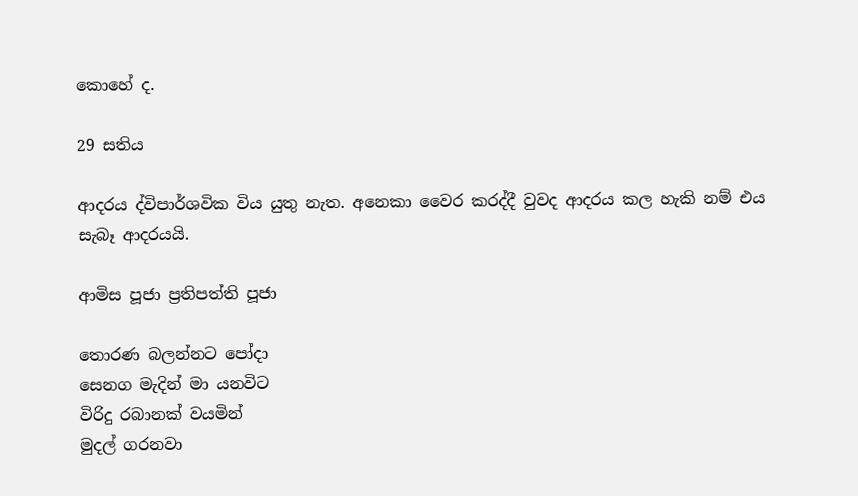කොහේ ද.

29 සතිය

ආදරය ද්විපාර්ශවික විය යුතු නැත. අනෙකා වෛර කරද්දී වුවද ආදරය කල හැකි නම් එය සැබෑ ආදරයයි.

ආමිස පූජා ප්‍රතිපත්ති පූජා

තොරණ බලන්නට පෝදා
සෙනග මැදින් මා යනවිට
විරිදු රබානක් වයමින්
මුදල් ගරනවා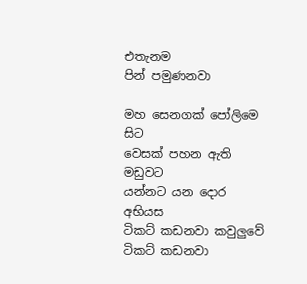එතැනම
පින් පමුණනවා

මහ සෙනගක් පෝලිමෙ සිට
වෙසක් පහන ඇති මඩුවට
යන්නට යන දොර අභියස
ටිකට් කඩනවා කවුලුවේ
ටිකට් කඩනවා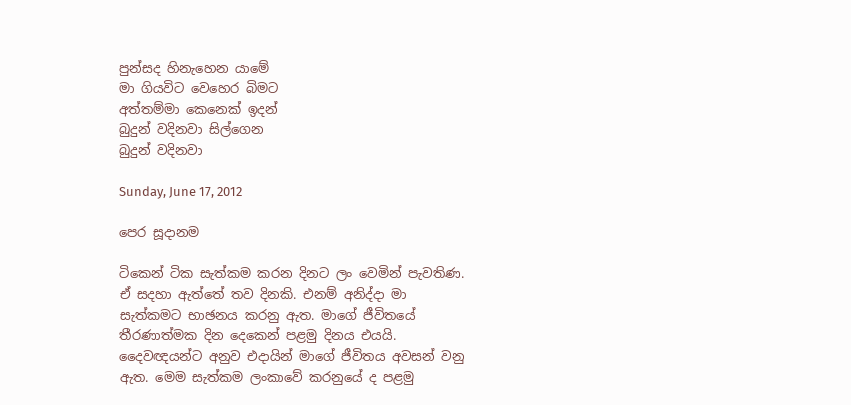පුන්සද හිනැහෙන යාමේ
මා ගියවිට වෙහෙර බිමට
අත්තම්මා කෙනෙක් ඉදන්
බුදුන් වදිනවා සිල්ගෙන
බුදුන් වදිනවා

Sunday, June 17, 2012

පෙර සූදානම

ටිකෙන් ටික සැත්කම කරන දිනට ලං වෙමින් පැවතිණ. ඒ සදහා ඇත්තේ තව දිනකි. එනම් අනිද්දා මා සැත්කමට භාඡනය කරනු ඇත. මාගේ ජීවිතයේ තීරණාත්මක දින දෙකෙන් පළමු දිනය එයයි. දෛවඥයන්ට අනුව එදායින් මාගේ ජීවිතය අවසන් වනු ඇත. මෙම සැත්කම ලංකාවේ කරනුයේ ද පළමු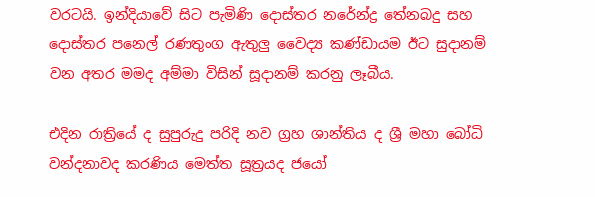වරටයි. ඉන්දියාවේ සිට පැමිණි දොස්තර නරේන්ද්‍ර තේනබදු සහ දොස්තර පනෙල් රණතුංග ඇතුලු වෛද්‍ය කණ්ඩායම ඊට සුදානම් වන අතර මමද අම්මා විසින් සූදානම් කරනු ලෑබීය.

එදින රාත්‍රියේ ද සුපුරුදු පරිදි නව ග්‍රහ ශාන්තිය ද ශ්‍රී මහා බෝධි වන්දනාවද කරණිය මෙත්ත සූත්‍රයද ජයෝ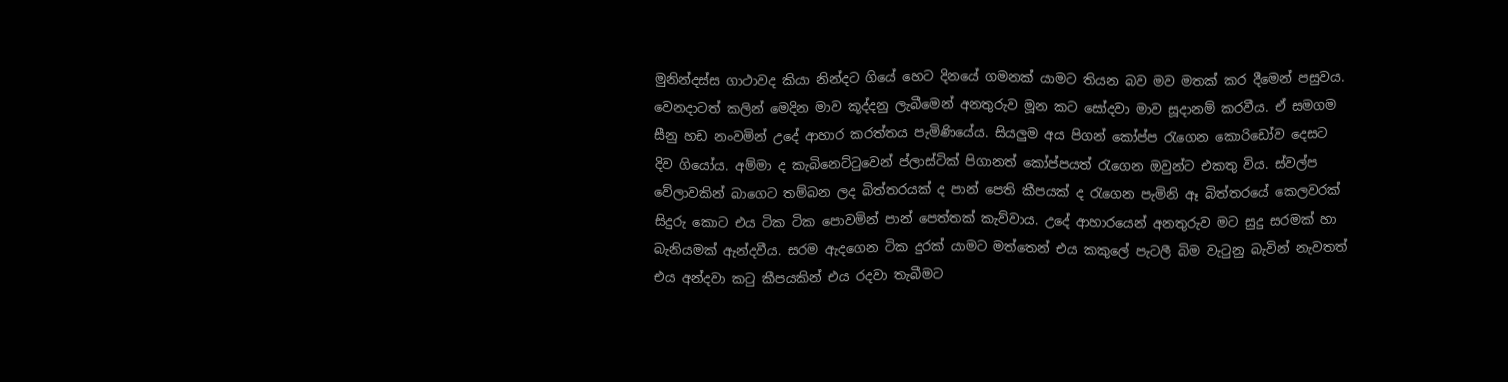මුනින්දස්ස ගාථාවද කියා නින්දට ගියේ හෙට දිනයේ ගමනක් යාමට තියන බව මව මතක් කර දීමෙන් පසුවය.
වෙනදාටත් කලින් මෙදින මාව කූද්දනු ලැබීමෙන් අනතුරුව මූන කට සෝදවා මාව සූදානම් කරවීය. ඒ සමගම සීනු හඩ නංවමින් උදේ ආහාර කරත්තය පැමිණියේය. සියලුම අය පිගන් කෝප්ප රැගෙන කොරිඩෝව දෙසට දිව ගියෝය. අම්මා ද කැබිනෙට්ටුවෙන් ප්ලාස්ටික් පිගානත් කෝප්පයත් රැගෙන ඔවුන්ට එකතු විය. ස්වල්ප වේලාවකින් බාගෙට තම්බන ලද බිත්තරයක් ද පාන් පෙති කීපයක් ද රැගෙන පැමිනි ඈ බිත්තරයේ කෙලවරක් සිදුරු කොට එය ටික ටික පොවමින් පාන් පෙත්තක් කැව්වාය. උදේ ආහාරයෙන් අනතුරුව මට සුදු සරමක් හා බැනියමක් ඇන්දවීය. සරම ඇදගෙන ටික දුරක් යාමට මත්තෙන් එය කකුලේ පැටලී බිම වැටුනු බැවින් නැවතත් එය අන්දවා කටු කීපයකින් එය රදවා තැබීමට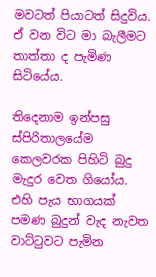මවටත් පියාටත් සිදුවිය. ඒ වන විට මා බැලීමට තාත්තා ද පැමිණ සිටියේය.

තිදෙනාම ඉන්පසු ස්පිරිතාලයේම කෙලවරක පිහිටි බුදු මැදුර වෙත ගියෝය. එහි පැය භාගයක් පමණ බුදුන් වැද නැවත වාට්ටුවට පැමින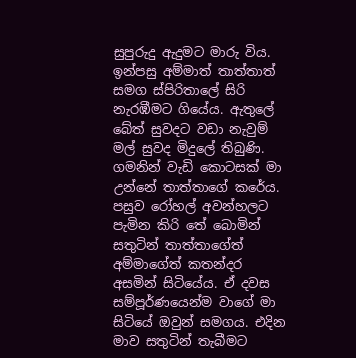සුපුරුදු ඇදුමට මාරු විය. ඉන්පසු අම්මාත් තාත්තාත් සමග ස්පිරිතාලේ සිරි නැරඹීමට ගියේය. ඇතුලේ බේත් සුවදට වඩා නැවුම් මල් සුවද මිදුලේ තිබුණි. ගමනින් වැඩි කොටසක් මා උන්නේ තාත්තාගේ කරේය. පසුව රෝහල් අවන්හලට පැමින කිරි තේ බොමින් සතුටින් තාත්තාගේත් අම්මාගේත් කතන්දර අසමින් සිටියේය. ඒ දවස සම්පූර්ණයෙන්ම වාගේ මා සිටියේ ඔවුන් සමගය. එදින මාව සතුටින් තැබීමට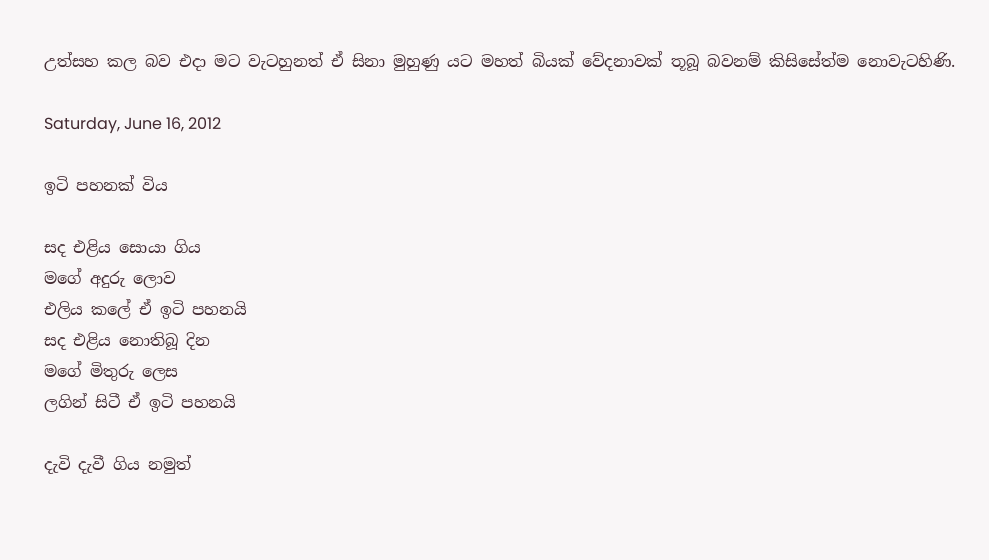උත්සහ කල බව එදා මට වැටහුනත් ඒ සිනා මුහුණු යට මහත් බියක් වේදනාවක් තූබූ බවනම් කිසිසේත්ම නොවැටහිණි.

Saturday, June 16, 2012

ඉටි පහනක් විය

සද එළිය සොයා ගිය
මගේ අදුරු ලොව
එලිය කලේ ඒ ඉටි පහනයි
සද එළිය නොතිබූ දින
මගේ මිතුරු ලෙස
ලගින් සිටී ඒ ඉටි පහනයි

දැවි දැවී ගිය නමුත්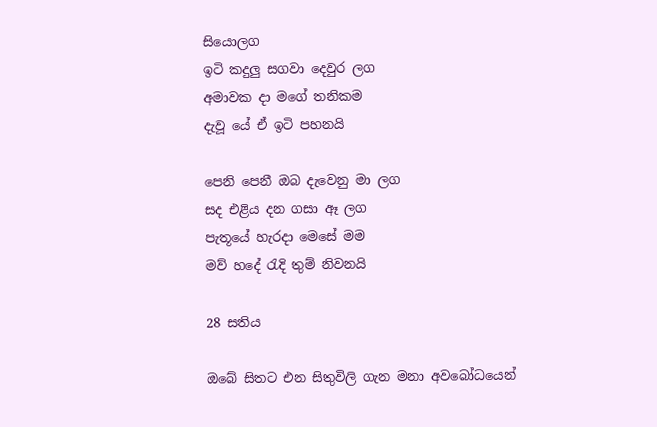සියොලග
ඉටි කදුලු සගවා දෙවුර ලග
අමාවක දා මගේ තනිකම
දැවූ යේ ඒ ඉටි පහනයි

පෙනි පෙනී ඔබ දැවෙනු මා ලග
සද එළිය දන ගසා ඈ ලග
පැතූයේ හැරදා මෙසේ මම
මව් හදේ රැදි තුම් නිවනයි

28 සතිය

ඔබේ සිතට එන සිතුවිලි ගැන මනා අවබෝධයෙන්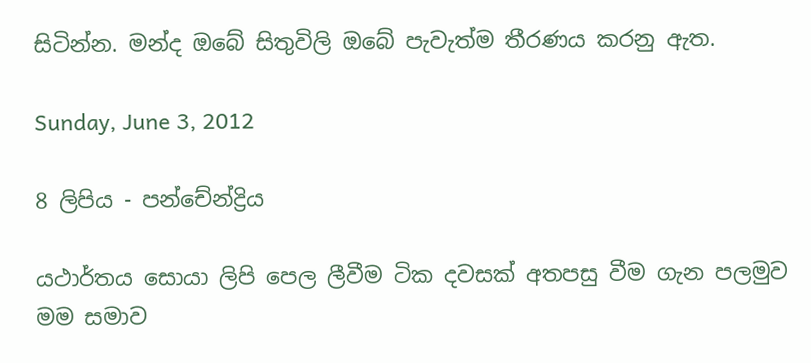සිටින්න. මන්ද ඔබේ සිතුවිලි ඔබේ පැවැත්ම තීරණය කරනු ඇත.

Sunday, June 3, 2012

8 ලිපිය - පන්චේන්ද්‍රිය

යථාර්තය සොයා ලිපි පෙල ලීවීම ටික දවසක් අතපසු වීම ගැන පලමුව මම සමාව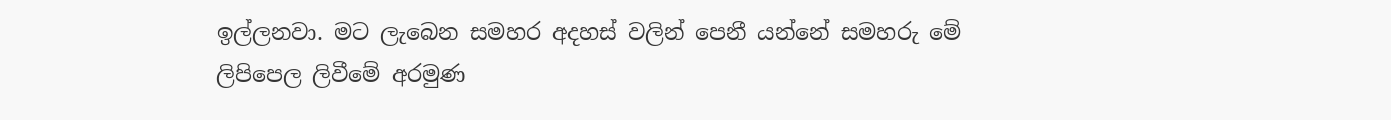ඉල්ලනවා. මට ලැබෙන සමහර අදහස් වලින් පෙනී යන්නේ සමහරු මේ ලිපිපෙල ලිවීමේ අරමුණ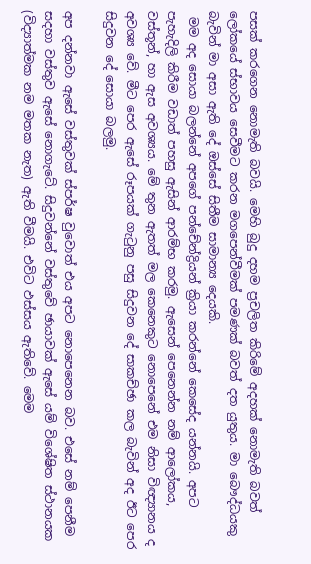පසක් කරගෙන නොමැති බවයි. මෙහි බුදු දහම ප්‍රචලිත කිරිමේ අදහක් නොමැති බවත් ලෝකයේ ස්භාවය සෙවීමට කරන මගපෙන්වීමක් පමණක් බවත් දත යුතුය. මා බෞද්ධයකු බැවින් මා අසා ඇති දේ ඔස්සේ සිතීම සාමාන්‍ය දෙයකි.
 මම අද සොයා බලන්නේ අපගේ පන්චේන්ද්‍රියන් ක්‍රියා කරන්නේ කෙසේද යන්නයි. අපට පැහැදිලි කිරීම වඩාත් පහසු ඇසින් ආරම්භ කරමු. ඇසෙන් පෙනෙන්න නම් ආලෝකය, වස්තූන්, හා ඇස අවශ්‍යය. මේ තුන ඇතත් මල කෙනෙකුට නොපෙනේ එම නිසා විඥ්‍යානය ද අවශ්‍ය වේ. මීට පෙර ඇසේ රූපයක් ගැටුනු පසු සිදුවන දේ සාකච්ඡා කල බැවින් අද ඊට පෙර සිදුවන දේ සොයා බලමු.

අප දන්නවා ඇසේ වස්තුවක් ස්පර්ෂ වුවොත් එය අපට නොපෙනෙන බව. එසේ නම් පෙනීම සදහා වස්තුව ඇසේ නොගැටේ. සිදුවන්නේ වස්තුවේ ඡායාවක් ඇසේ යම් විශේෂිත ස්ථානයක (විද්‍යාත්මක නම මතක නැත) ඇති වීමයි. එවිට ඵස්සය ඇතිවේ. මෙම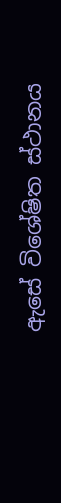ඇසේ විශේෂිත ස්ථානය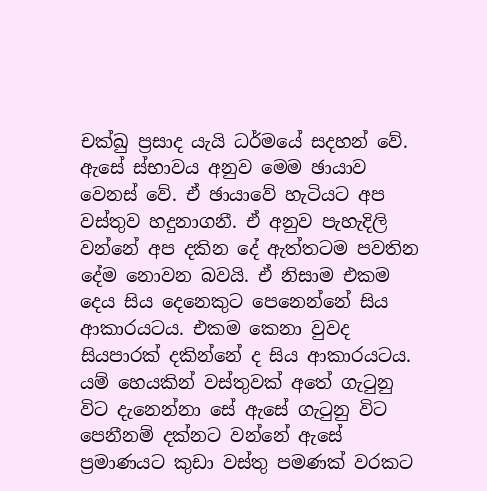චක්ඛු ප්‍රසාද යැයි ධර්මයේ සදහන් වේ. ඇසේ ස්භාවය අනුව මෙම ඡායාව වෙනස් වේ. ඒ ඡායාවේ හැටියට අප වස්තුව හදුනාගනී. ඒ අනුව පැහැදිලි වන්නේ අප දකින දේ ඇත්තටම පවතින දේම නොවන බවයි. ඒ නිසාම එකම දෙය සිය දෙනෙකුට පෙනෙන්නේ සිය ආකාරයටය. එකම කෙනා වුවද සියපාරක් දකින්නේ ද සිය ආකාරයටය. යම් හෙයකින් වස්තුවක් අතේ ගැටුනු විට දැනෙන්නා සේ ඇසේ ගැටුනු විට පෙනීනම් දක්නට වන්නේ ඇසේ ප්‍රමාණයට කුඩා වස්තු පමණක් වරකට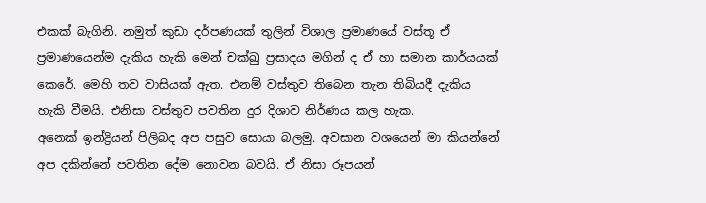එකක් බැගිනි. නමුත් කුඩා දර්පණයක් තුලින් විශාල ප්‍රමාණයේ වස්තූ ඒ ප්‍රමාණයෙන්ම දැකිය හැකි මෙන් චක්ඛු ප්‍රසාදය මගින් ද ඒ හා සමාන කාර්යයක් කෙරේ. මෙහි තව වාසියක් ඇත. එනම් වස්තුව තිබෙන තැන තිබියදී දැකිය හැකි වීමයි. එනිසා වස්තුව පවතින දුර දිශාව නිර්ණය කල හැක.
අනෙක් ඉන්ද්‍රියන් පිලිබද අප පසුව සොයා බලමු. අවසාන වශයෙන් මා කියන්නේ අප දකින්නේ පවතින දේම නොවන බවයි. ඒ නිසා රූපයන්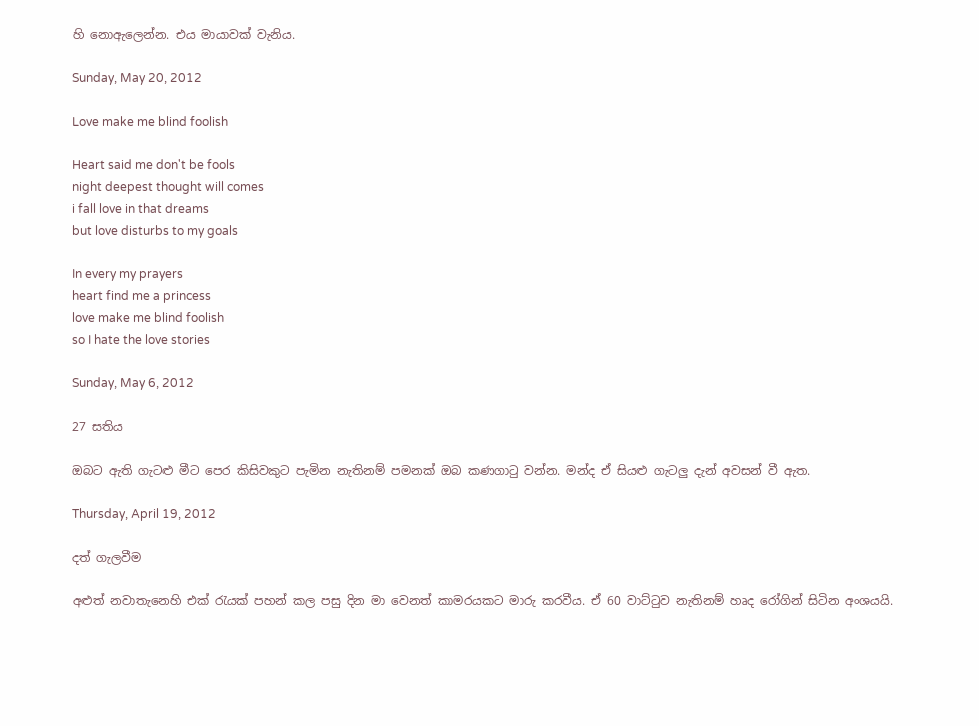හි නොඇලෙන්න. එය මායාවක් වැනිය.

Sunday, May 20, 2012

Love make me blind foolish

Heart said me don't be fools
night deepest thought will comes
i fall love in that dreams
but love disturbs to my goals

In every my prayers
heart find me a princess
love make me blind foolish
so I hate the love stories

Sunday, May 6, 2012

27 සතිය

ඔබට ඇති ගැටළු මීට පෙර කිසිවකුට පැමින නැතිනම් පමනක් ඔබ කණගාටු වන්න. මන්ද ඒ සියළු ගැටලු දැන් අවසන් වී ඇත.

Thursday, April 19, 2012

දත් ගැලවීම

අළුත් නවාතැනෙහි එක් රැයක් පහන් කල පසු දින මා වෙනත් කාමරයකට මාරු කරවීය. ඒ 60 වාට්ටුව නැතිනම් හෘද රෝගින් සිටින අංශයයි.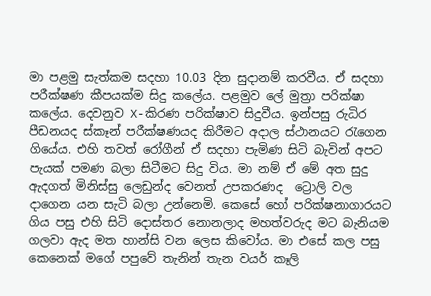මා පළමු සැත්කම සදහා 10.03 දින සුදානම් කරවීය. ඒ සදහා පරීක්ෂණ කීපයක්ම සිදු කලේය. පළමුව ලේ මුත්‍රා පරික්ෂා කලේය. දෙවනුව X-කිරණ පරික්ෂාව සිදුවීය. ඉන්පසු රුධිර පීඩනයද ස්කෑන් පරීක්ෂණයද කිරීමට අදාල ස්ථානයට රැගෙන ගියේය. එහි තවත් රෝගීන් ඒ සදහා පැමිණ සිටි බැවින් අපට පැයක් පමණ බලා සිටීමට සිදු විය. මා නම් ඒ මේ අත සුදු ඇදගත් මිනිස්සු ලෙඩුන්ද වෙනත් උපකරණද  ට්‍රොලි වල දාගෙන යන සැටි බලා උන්නෙමි. කෙසේ හෝ පරික්ෂනාගාරයට ගිය පසු එහි සිටි දොස්තර නොනලාද මහත්වරුද මට බැනියම ගලවා ඇද මත හාන්සි වන ලෙස කිවෝය. මා එසේ කල පසු කෙනෙක් මගේ පපුවේ තැනින් තැන වයර් කෑලි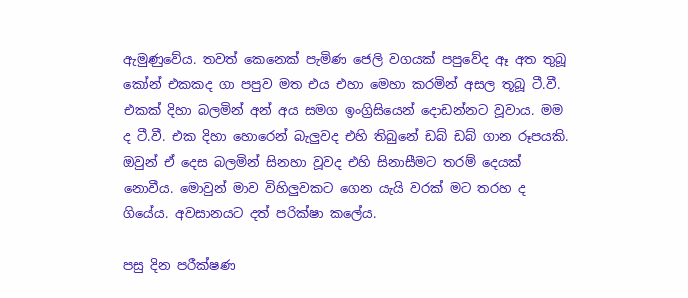ඇමුණුවේය. තවත් කෙනෙක් පැමිණ ජෙලි වගයක් පපුවේද ඈ අත තුබූ කෝන් එකකද ගා පපුව මත එය එහා මෙහා කරමින් අසල තූබූ ටී.වී. එකක් දිහා බලමින් අන් අය සමග ඉංග්‍රිසියෙන් දොඩන්නට වූවාය. මම ද ටී.වී. එක දිහා හොරෙන් බැලුවද එහි තිබුනේ ඩබ් ඩබ් ගාන රූපයකි. ඔවුන් ඒ දෙස බලමින් සිනහා වූවද එහි සිනාසීමට තරම් දෙයක් නොවීය. මොවුන් මාව විහිලුවකට ගෙන යැයි වරක් මට තරහ ද ගියේය. අවසානයට දත් පරික්ෂා කලේය.

පසු දින පරීක්ෂණ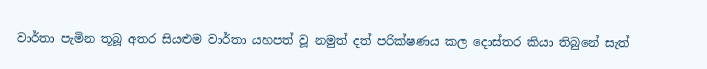වාර්තා පැමින තූබූ අතර සියළුම වාර්තා යහපත් වූ නමුත් දත් පරික්ෂණය කල දොස්තර කියා තිබුනේ සැත්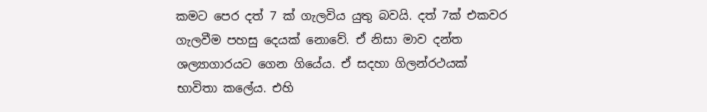කමට පෙර දත් 7 ක් ගැලවිය යුතු බවයි. දත් 7ක් එකවර ගැලවීම පහසු දෙයක් නොවේ. ඒ නිසා මාව දන්ත ශල්‍යාගාරයට ගෙන ගියේය. ඒ සදහා ගිලන්රථයක් භාවිතා කලේය. එහි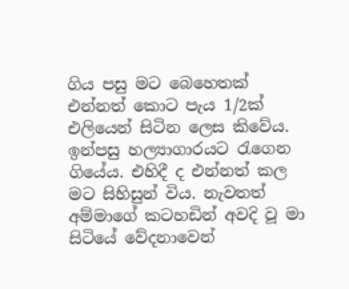ගිය පසු මට බෙහෙතක් එන්නත් කොට පැය 1/2ක් එලියෙන් සිටින ලෙස කිවේය. ඉන්පසු හල්‍යාගාරයට රැගෙන ගියේය. එහිදී ද එන්නත් කල මට සිහිසුන් විය. නැවතත් අම්මාගේ කටහඩින් අවදි වූ මා සිටියේ වේදනාවෙන්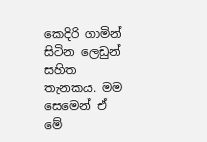කෙදිරි ගාමින් සිටින ලෙඩුන් සහිත තැනකය. මම සෙමෙන් ඒ මේ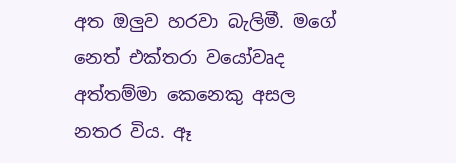අත ඔලුව හරවා බැලිමී. මගේ නෙත් එක්තරා වයෝවෘද අත්තම්මා කෙනෙකු අසල නතර විය. ඈ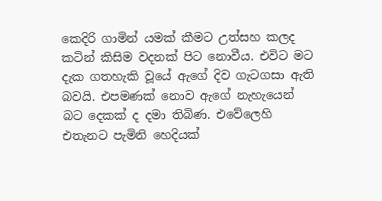කෙදිරි ගාමින් යමක් කීමට උත්සහ කලද කටින් කිසිම වදනක් පිට නොවීය. එවිට මට දැක ගතහැකි වූයේ ඇගේ දිව ගැටගසා ඇති බවයි. එපමණක් නොව ඇගේ නැහැයෙන් බට දෙකක් ද දමා තිබිණ. එවේලෙහි එතැනට පැමිනි හෙදියක්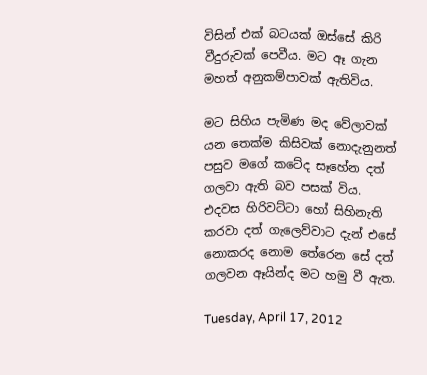විසින් එක් බටයක් ඔස්සේ කිරි වීදුරුවක් පෙවීය. මට ඈ ගැන මහත් අනුකම්පාවක් ඇතිවිය.

මට සිහිය පැමිණ මද වේලාවක් යන තෙක්ම කිසිවක් නොදැනුනත් පසුව මගේ කටේද සෑහේන දත් ගලවා ඇති බව පසක් විය. එදවස හිරිවට්ටා හෝ සිහිනැති කරවා දත් ගැලෙව්වාට දැන් එසේ නොකරද නොම තේරෙන සේ දත් ගලවන ඈයින්ද මට හමු වී ඇත.

Tuesday, April 17, 2012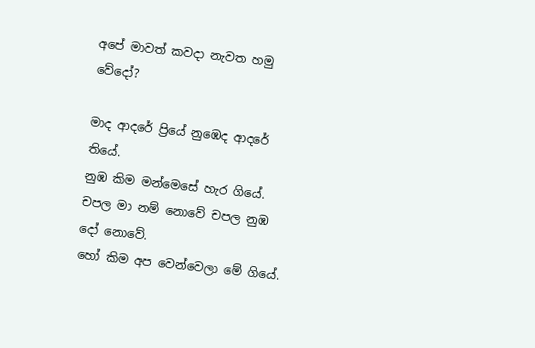අපේ මාවත් කවදා නැවත හමු වේදෝ?

මාද ආදරේ ප්‍රියේ නුඹෙද ආදරේ තියේ.
නුඹ කිම මන්මෙසේ හැර ගියේ.
චපල මා නම් නොවේ චපල නුඹ දෝ නොවේ.
හෝ කිම අප වෙන්වෙලා මේ ගියේ.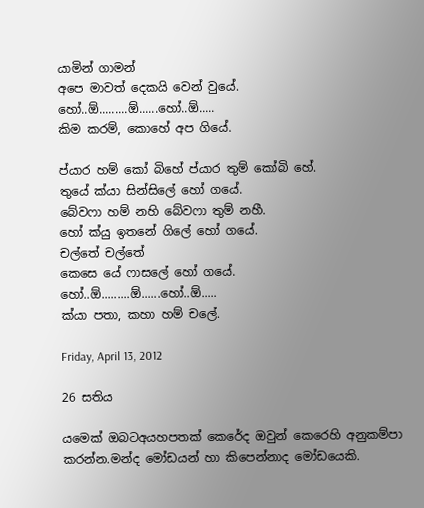යාමින් ගාමන්
අපෙ මාවත් දෙකයි වෙන් වුයේ.
හෝ..ඕ.........ඕ......හෝ..ඕ.....
කිම කරම්, කොහේ අප ගියේ.

ප්යාර හම් කෝ බිහේ ප්යාර තුම් කෝබි හේ.
තුයේ ක්යා සින්සිලේ හෝ ගයේ.
බේවෆා හම් නහි බේවෆා තුම් නහී.
හෝ ක්යු ඉතනේ ගිලේ හෝ ගයේ.
චල්තේ චල්තේ
කෙසෙ යේ ෆාසලේ හෝ ගයේ.
හෝ..ඕ.........ඕ......හෝ..ඕ.....
ක්යා පතා, කහා හම් චලේ.

Friday, April 13, 2012

26 සතිය

යමෙක් ඔබටඅයහපතක් කෙරේද ඔවුන් කෙරෙහි අනුකම්පා කරන්න.මන්ද මෝඩයන් හා කිපෙන්නාද මෝඩයෙකි.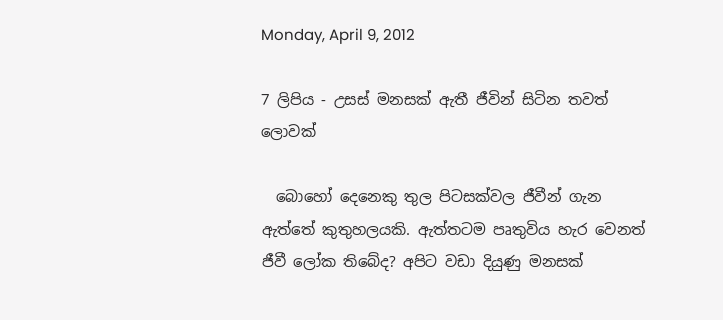Monday, April 9, 2012

7 ලිපිය - උසස් මනසක් ඇතී ජීවින් සිටින තවත් ලොවක්

  බොහෝ දෙනෙකු තුල පිටසක්වල ජීවීන් ගැන ඇත්තේ කුතුහලයකි. ඇත්තටම පෘතුවිය හැර වෙනත් ජීවී ලෝක තිබේද? අපිට වඩා දියුණු මනසක්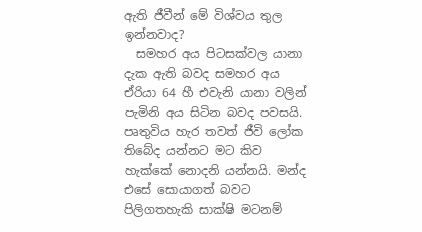ඇති ජීවීන් මේ විශ්වය තුල ඉන්නවාද?
  සමහර අය පිටසක්වල යානා දැක ඇති බවද සමහර අය ඒරියා 64 හී එවැනි යානා වලින් පැමිනි අය සිටින බවද පවසයි. පෘතුවිය හැර තවත් ජීවි ලෝක තිබේද යන්නට මට කිව හැක්කේ නොදනි යන්නයි. මන්ද එසේ සොයාගත් බවට පිලිගතහැකි සාක්ෂි මටනම්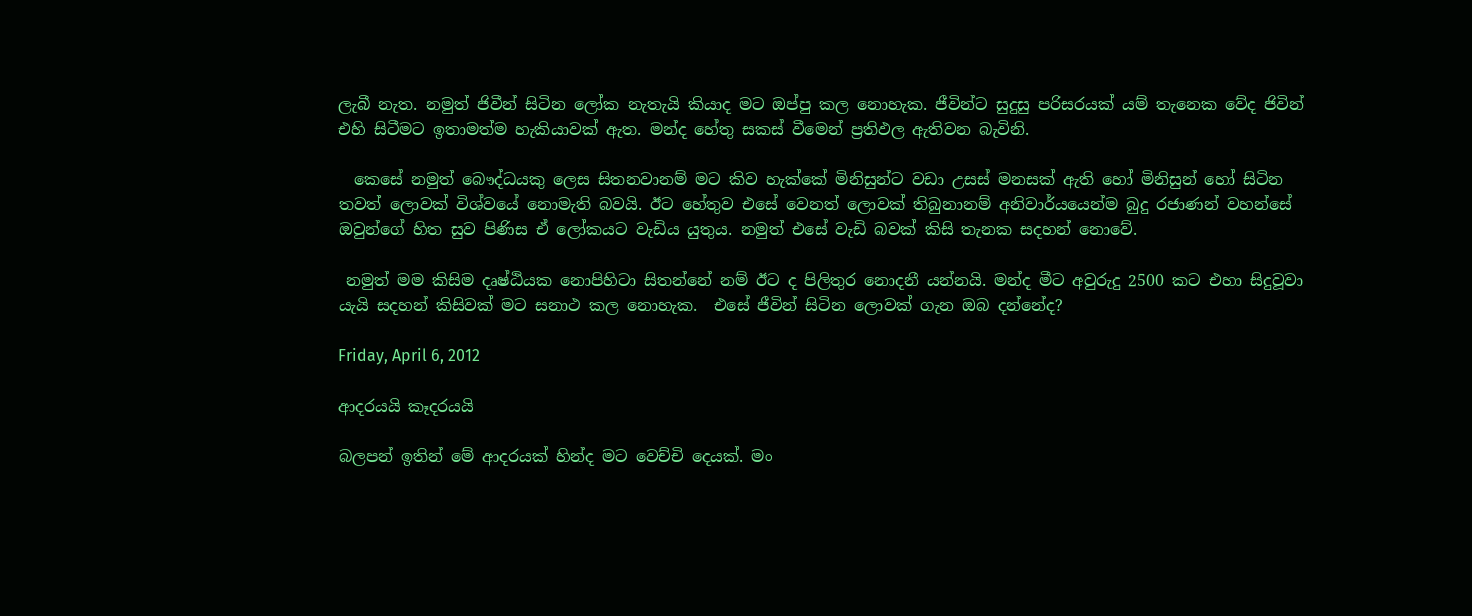ලැබී නැත. නමුත් ජිවීන් සිටින ලෝක නැතැයි කියාද මට ඔප්පු කල නොහැක. ජීවින්ට සුදුසු පරිසරයක් යම් තැනෙක වේද ජිවින් එහි සිටීමට ඉතාමත්ම හැකියාවක් ඇත. මන්ද හේතු සකස් වීමෙන් ප්‍රතිඵල ඇතිවන බැවිනි.

  කෙසේ නමුත් බෞද්ධයකු ලෙස සිතනවානම් මට කිව හැක්කේ මිනිසුන්ට වඩා උසස් මනසක් ඇති හෝ මිනිසුන් හෝ සිටින තවත් ලොවක් විශ්වයේ නොමැති බවයි. ඊට හේතුව එසේ වෙනත් ලොවක් තිබුනානම් අනිවාර්යයෙන්ම බුදු රජාණන් වහන්සේ ඔවුන්ගේ හිත සුව පිණිස ඒ ලෝකයට වැඩිය යුතුය. නමුත් එසේ වැඩි බවක් කිසි තැනක සදහන් නොවේ.

 නමුත් මම කිසිම දෘෂ්ඨියක නොපිහිටා සිතන්නේ නම් ඊට ද පිලිතුර නොදනී යන්නයි. මන්ද මීට අවුරුදු 2500 කට එහා සිදුවූවා යැයි සදහන් කිසිවක් මට සනාථ කල නොහැක.  එසේ ජීවින් සිටින ලොවක් ගැන ඔබ දන්නේද?

Friday, April 6, 2012

ආදරයයි කෑදරයයි

බලපන් ඉතින් මේ ආදරයක් හින්ද මට වෙච්චි දෙයක්. මං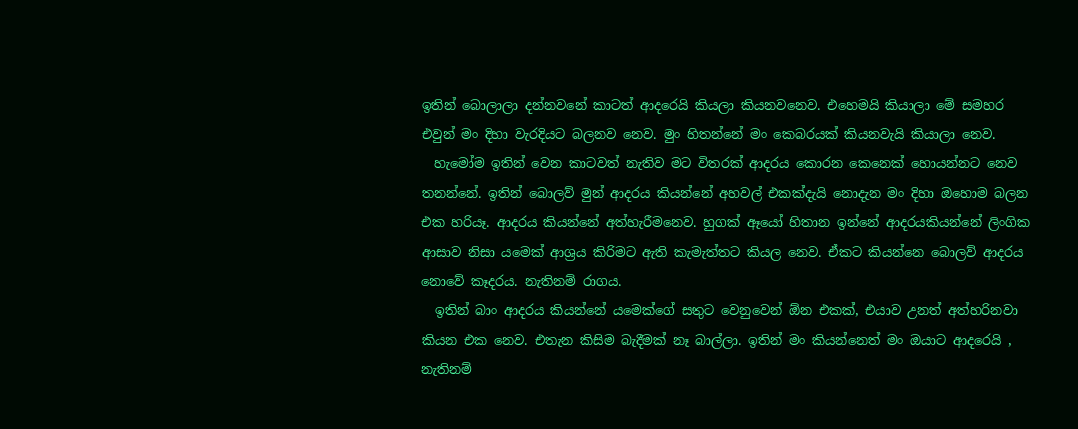ඉතින් බොලාලා දන්නවනේ කාටත් ආදරෙයි කියලා කියනවනෙව. එහෙමයි කියාලා මේ සමහර එවුන් මං දිහා වැරදියට බලනව නෙව. මුං හිතන්නේ මං කෙබරයක් කියනවැයි කියාලා නෙව.
  හැමෝම ඉතින් වෙන කාටවත් නැතිව මට විතරක් ආදරය කොරන කෙනෙක් හොයන්නට නෙව තනන්නේ. ඉතින් බොලව් මුන් ආදරය කියන්නේ අහවල් එකක්දැයි නොදැන මං දිහා ඔහොම බලන එක හරියෑ. ආදරය කියන්නේ අත්හැරීමනෙව. හුගක් ඈයෝ හිතාන ඉන්නේ ආදරයකියන්නේ ලිංගික ආසාව නිසා යමෙක් ආශ්‍රය කිරිමට ඇති කැමැත්තට කියල නෙව. ඒකට කියන්නෙ බොලව් ආදරය නොවේ කෑදරය. නැතිනම් රාගය.
  ඉතින් බාං ආදරය කියන්නේ යමෙක්ගේ සතුට වෙනුවෙන් ඕන එකක්, එයාව උනත් අත්හරිනවා කියන එක නෙව. එතැන කිසිම බැදීමක් නෑ බාල්ලා. ඉතින් මං කියන්නෙත් මං ඔයාට ආදරෙයි , නැතිනම්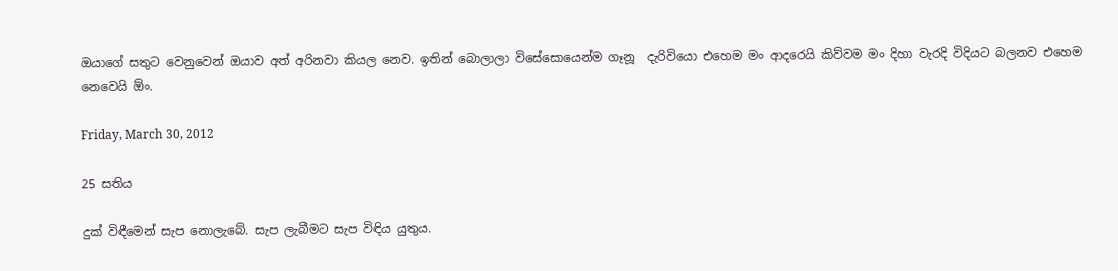ඔයාගේ සතුට වෙනුවෙන් ඔයාව අත් අරිනවා කියල නෙව. ඉතින් බොලාලා විසේසොයෙන්ම ගෑනූ  දැරිවියො එහෙම මං ආදරෙයි කිව්වම මං දිහා වැරදි විදියට බලනව එහෙම නෙවෙයි ඕං.

Friday, March 30, 2012

25 සතිය

දුක් විඳීමෙන් සැප නොලැබේ. සැප ලැබීමට සැප විඳිය යුතුය.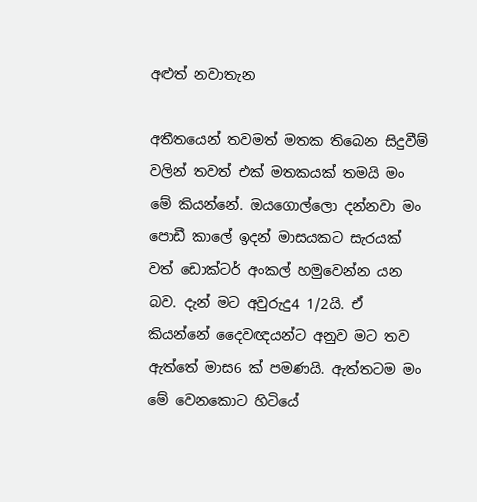අළුත් නවාතැන

අතීතයෙන් තවමත් මතක තිබෙන සිදුවීම් වලින් තවත් එක් මතකයක් තමයි මං මේ කියන්නේ. ඔයගොල්ලො දන්නවා මං පොඩී කාලේ ඉදන් මාසයකට සැරයක් වත් ඩොක්ටර් අංකල් හමුවෙන්න යන බව. දැන් මට අවුරුදු4 1/2යි. ඒ කියන්නේ දෛවඥයන්ට අනුව මට තව ඇත්තේ මාස6 ක් පමණයි. ඇත්තටම මං මේ වෙනකොට හිටියේ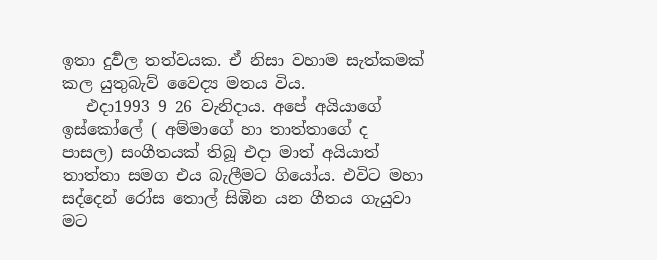ඉතා දුර්‍වල තත්වයක. ඒ නිසා වහාම සැත්කමක් කල යුතුබැව් වෛද්‍ය මතය විය.
   එදා1993 9 26 වැනිදාය. අපේ අයියාගේ ඉස්කෝලේ ( අම්මාගේ හා තාත්තාගේ ද පාසල) සංගීතයක් තිබූ එදා මාත් අයියාත් තාත්තා සමග එය බැලීමට ගියෝය. එවිට මහා සද්දෙන් රෝස තොල් සිඹින යන ගීතය ගැයුවා මට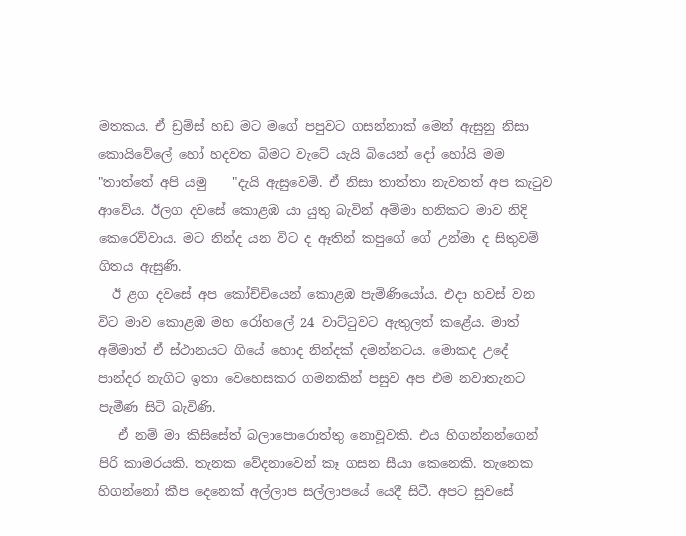මතකය. ඒ ඩ්‍රම්ස් හඩ මට මගේ පපුවට ගසන්නාක් මෙන් ඇසුනු නිසා කොයිවේලේ හෝ හදවත බිමට වැටේ යැයි බියෙන් දෝ හෝයි මම "තාත්තේ අපි යමු    "දැයි ඇසුවෙමි. ඒ නිසා තාත්තා නැවතත් අප කැටුව ආවේය. ඊලග දවසේ කොළඹ යා යුතු බැවින් අම්මා හනිකට මාව නිදි කෙරෙව්වාය. මට නින්ද යන විට ද ඈතින් කපුගේ ගේ උන්මා ද සිතුවම් ගිතය ඇසුණි.
  ඊ ළග දවසේ අප කෝච්චියෙන් කොළඹ පැමිණියෝය. එදා හවස් වන විට මාව කොළඹ මහ රෝහලේ 24 වාට්ටුවට ඇතුලත් කළේය. මාත් අම්මාත් ඒ ස්ථානයට ගියේ හොද නින්දක් දමන්නටය. මොකද උදේ පාන්දර නැගිට ඉතා වෙහෙසකර ගමනකින් පසුව අප එම නවාතැනට පැමීණ සිටි බැවිණි.
   ඒ නම් මා කිසිසේත් බලාපොරොත්තු නොවූවකි. එය හිගන්නන්ගෙන් පිරි කාමරයකි. තැනක වේදනාවෙන් කෑ ගසන සීයා කෙනෙකි. තැනෙක හිගන්නෝ කීප දෙනෙක් අල්ලාප සල්ලාපයේ යෙදී සිටී. අපට සුවසේ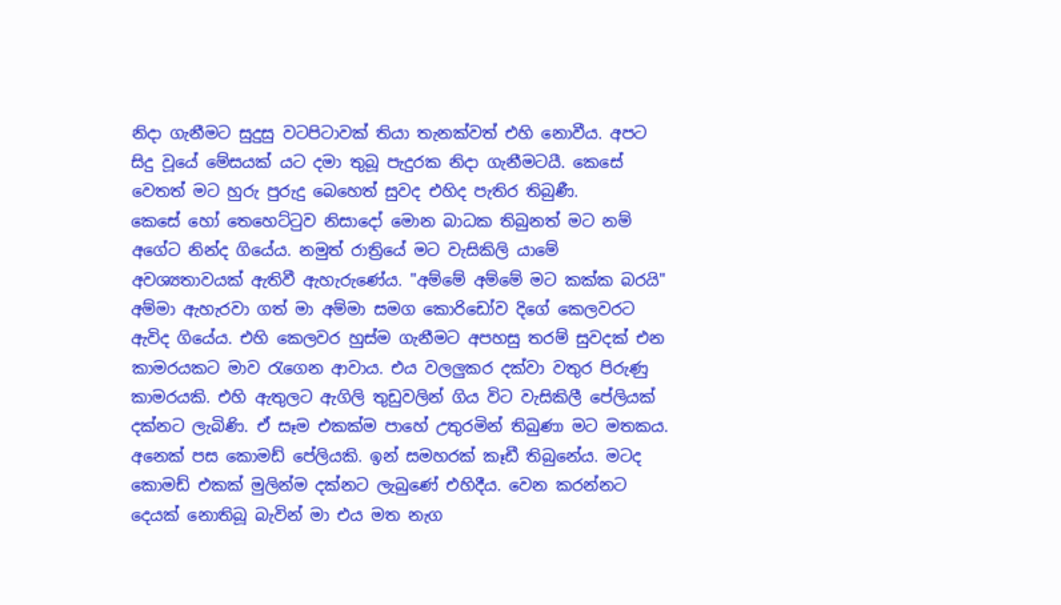නිදා ගැනීමට සුදුසු වටපිටාවක් තියා තැනක්වත් එහි නොවීය. අපට සිදු වූයේ මේසයක් යට දමා තුබූ පැදුරක නිදා ගැනීමටයී. කෙසේ වෙතත් මට හුරු පුරුදු බෙහෙත් සුවද එහිද පැතිර තිබුණී.
කෙසේ හෝ තෙහෙට්ටුව නිසාදෝ මොන බාධක තිබුනත් මට නම් අගේට නින්ද ගියේය. නමුත් රාත්‍රියේ මට වැසිකිලි යාමේ අවශ්‍යතාවයක් ඇතිවී ඇහැරුණේය. "අම්මේ අම්මේ මට කක්ක බරයි" අම්මා ඇහැරවා ගත් මා අම්මා සමග කොරිඩෝව දිගේ කෙලවරට ඇවිද ගියේය. එහි කෙලවර හුස්ම ගැනීමට අපහසු තරම් සුවදක් එන කාමරයකට මාව රැගෙන ආවාය. එය වලලුකර දක්වා වතුර පිරුණු කාමරයකි. එහි ඇතුලට ඇගිලි තුඩුවලින් ගිය විට වැසිකිලී පේලියක් දක්නට ලැබිණි. ඒ සෑම එකක්ම පාහේ උතුරමින් තිබුණා මට මතකය. අනෙක් පස කොමඩ් පේලියකි. ඉන් සමහරක් කෑඩී තිබුනේය. මටද කොමඩ් එකක් මුලින්ම දක්නට ලැබුණේ එහිදීය. වෙන කරන්නට දෙයක් නොතිබූ බැවින් මා එය මත නැග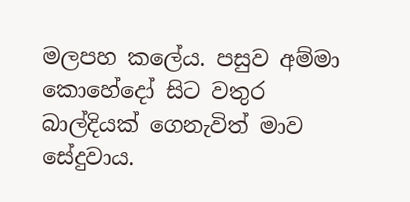මලපහ කලේය. පසුව අම්මා කොහේදෝ සිට වතුර බාල්දියක් ගෙනැවිත් මාව සේදුවාය.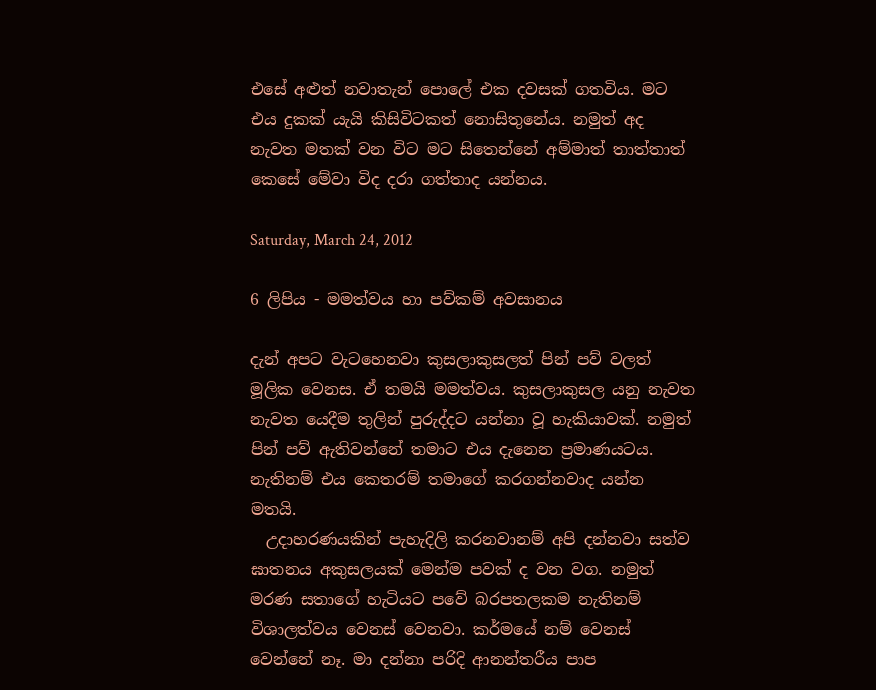එසේ අළුත් නවාතැන් පොලේ එක දවසක් ගතවිය. මට එය දුකක් යැයි කිසිවිටකත් නොසිතුනේය. නමුත් අද නැවත මතක් වන විට මට සිතෙන්නේ අම්මාත් තාත්තාත් කෙසේ මේවා විද දරා ගත්තාද යන්නය.

Saturday, March 24, 2012

6 ලිපිය - මමත්වය හා පව්කම් අවසානය

දැන් අපට වැටහෙනවා කුසලාකුසලත් පින් පව් වලත් මූලික වෙනස. ඒ තමයි මමත්වය. කුසලාකුසල යනු නැවත නැවත යෙදීම තුලින් පුරුද්දට යන්නා වූ හැකියාවක්. නමුත් පින් පව් ඇතිවන්නේ තමාට එය දැනෙන ප්‍රමාණයටය. නැතිනම් එය කෙතරම් තමාගේ කරගන්නවාද යන්න මතයි.
  උදාහරණයකින් පැහැදිලි කරනවානම් අපි දන්නවා සත්ව ඝාතනය අකුසලයක් මෙන්ම පවක් ද වන වග. නමුත් මරණ සතාගේ හැටියට පවේ බරපතලකම නැතිනම් විශාලත්වය වෙනස් වෙනවා. කර්මයේ නම් වෙනස් වෙන්නේ නෑ. මා දන්නා පරිදි ආනන්තරීය පාප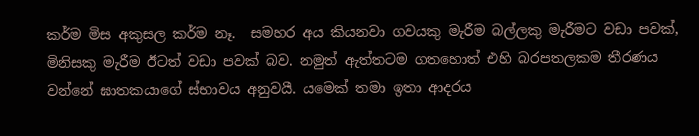කර්ම මිස අකුසල කර්ම නෑ.  සමහර අය කියනවා ගවයකු මැරීම බල්ලකු මැරීමට වඩා පවක්, මිනිසකු මැරීම ඊටත් වඩා පවක් බව. නමුත් ඇත්තටම ගතහොත් එහි බරපතලකම තීරණය වන්නේ ඝාතකයාගේ ස්භාවය අනුවයී. යමෙක් තමා ඉතා ආදරය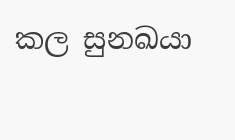කල සුනඛයා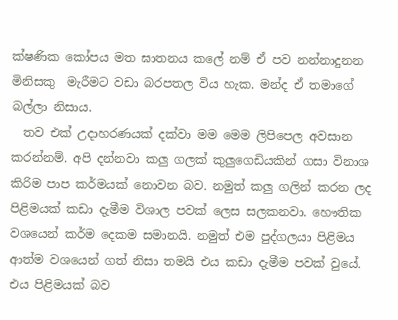ක්ෂණික කෝපය මත ඝාතනය කලේ නම් ඒ පව නන්නාදුනන මිනිසකු  මැරීමට වඩා බරපතල විය හැක. මන්ද ඒ තමාගේ බල්ලා නිසාය.
  තව එක් උදාහරණයක් දක්වා මම මෙම ලිපිපෙල අවසාන කරන්නම්. අපි දන්නවා කලු ගලක් කුලුගෙඩියකින් ගසා විනාශ කිරිම පාප කර්මයක් නොවන බව. නමුත් කලු ගලින් කරන ලද පිළිමයක් කඩා දැමීම විශාල පවක් ලෙස සලකනවා. හෞතික වශයෙන් කර්ම දෙකම සමානයි. නමුත් එම පුද්ගලයා පිළිමය ආත්ම වශයෙන් ගත් නිසා තමයි එය කඩා දැමීම පවක් වුයේ. එය පිළිමයක් බව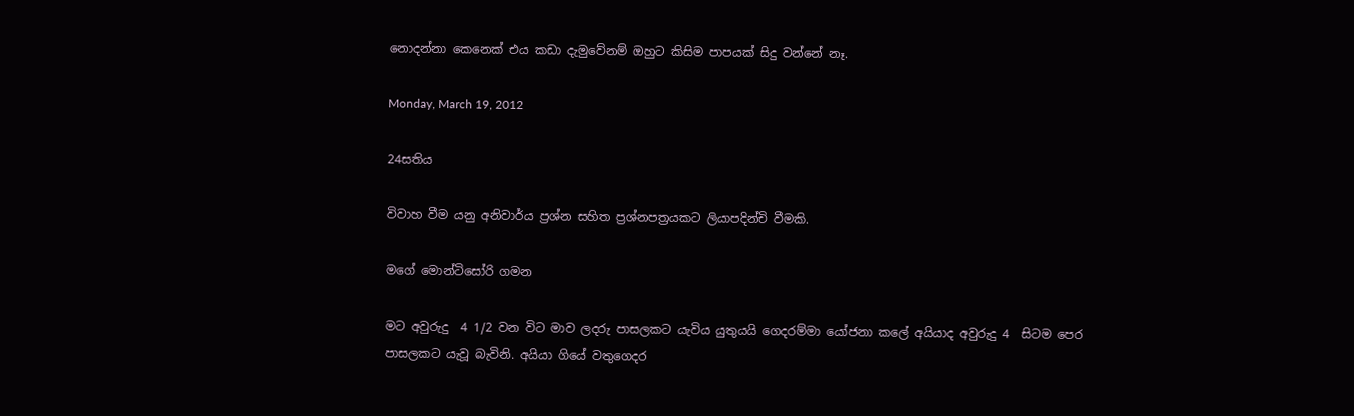නොදන්නා කෙනෙක් එය කඩා දැමුවේනම් ඔහුට කිසිම පාපයක් සිදු වන්නේ නෑ.

Monday, March 19, 2012

24සතිය

විවාහ වීම යනු අනිවාර්ය ප්‍රශ්න සහිත ප්‍රශ්නපත්‍රයකට ලියාපදින්චි වීමකි.

මගේ මොන්ටිසෝරි ගමන

මට අවුරුදු  4 1/2 වන විට මාව ලදරු පාසලකට යැවිය යුතුයයි ගෙදරම්මා යෝජනා කලේ අයියාද අවුරුදු 4  සිටම පෙර පාසලකට යැවූ බැවිනි. අයියා ගියේ වතුගෙදර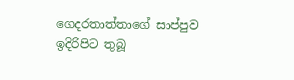ගෙදරතාත්තාගේ සාප්පුව ඉදිරිපිට තුබූ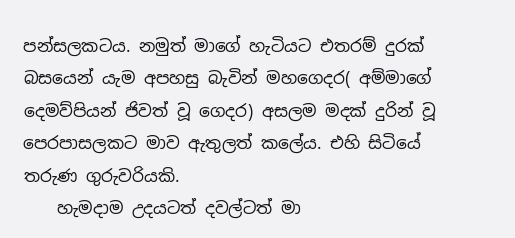පන්සලකටය. නමුත් මාගේ හැටියට එතරම් දුරක් බසයෙන් යැම අපහසු බැවින් මහගෙදර( අම්මාගේ දෙමව්පියන් ජිවත් වූ ගෙදර) අසලම මදක් දුරින් වූ පෙරපාසලකට මාව ඇතුලත් කලේය. එහි සිටියේ තරුණ ගුරුවරියකි.
    හැමදාම උදයටත් දවල්ටත් මා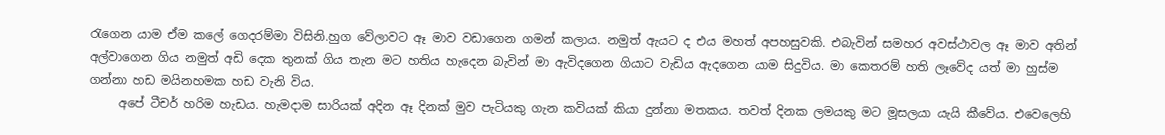රැගෙන යාම ඒම කලේ ගෙදරම්මා විසිනි.හුග වේලාවට ඈ මාව වඩාගෙන ගමන් කලාය. නමුත් ඇයට ද එය මහත් අපහසුවකි. එබැවින් සමහර අවස්ථාවල ඈ මාව අතින් අල්වාගෙන ගිය නමුත් අඩි දෙක තුනක් ගිය තැන මට හතිය හැදෙන බැවින් මා ඇවිදගෙන ගියාට වැඩිය ඇදගෙන යාම සිදුවිය. මා කෙතරම් හති ලෑවේද යත් මා හුස්ම ගන්නා හඩ මයිනහමක හඩ වැනි විය.
     අපේ ටීචර් හරිම හැඩය. හැමදාම සාරියක් අදින ඈ දිනක් මුව පැටියකු ගැන කවියක් කියා දුන්නා මතකය. තවත් දිනක ලමයකු මට මූසලයා යැයි කීවේය. එවෙලෙහි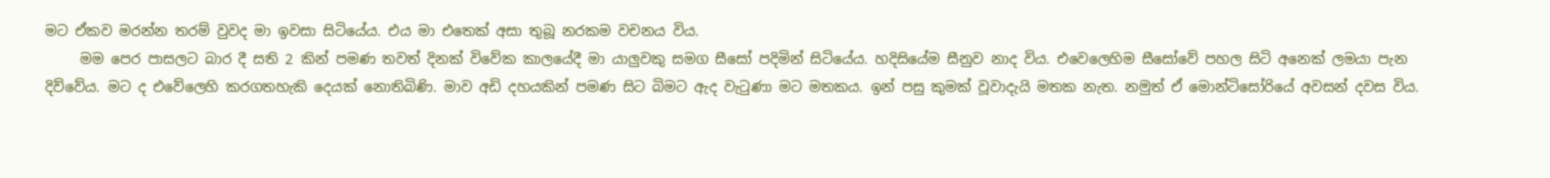මට ඒකව මරන්න තරම් වුවද මා ඉවසා සිටියේය. එය මා එතෙක් අසා තුබූ නරකම වචනය විය.
     මම පෙර පාසලට බාර දී සති 2 කින් පමණ තවත් දිනක් විවේක කාලයේදී මා යාලුවකු සමග සීසෝ පදිමින් සිටියේය. හදිසියේම සීනුව නාද විය. එවෙලෙහිම සීසෝවේ පහල සිටි අනෙක් ලමයා පැන දිව්වේය. මට ද එවේලෙහි කරගතහැකි දෙයක් නොතිබිණි. මාව අඩි දහයකින් පමණ සිට බිමට ඇද වැටුණා මට මතකය. ඉන් පසු කුමක් වූවාදැයි මතක නැත. නමුත් ඒ මොන්ටිසෝරියේ අවසන් දවස විය.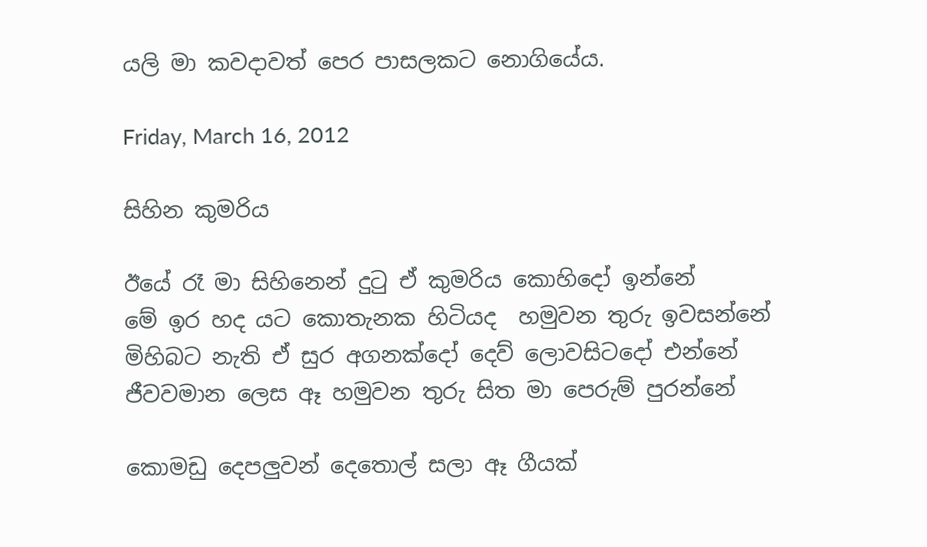යලි මා කවදාවත් පෙර පාසලකට නොගියේය.

Friday, March 16, 2012

සිහින කුමරිය

ඊයේ රෑ මා සිහිනෙන් දුටු ඒ කුමරිය කොහිදෝ ඉන්නේ
මේ ඉර හද යට කොතැනක හිටියද  හමුවන තුරු ඉවසන්නේ
මිහිබට නැති ඒ සුර අගනක්දෝ දෙව් ලොවසිටදෝ එන්නේ
ජීවවමාන ලෙස ඈ හමුවන තුරු සිත මා පෙරුම් පුරන්නේ

කොමඩු දෙපලුවන් දෙතොල් සලා ඈ ගීයක්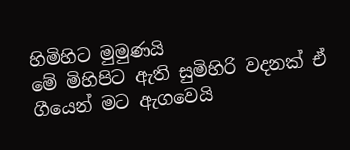හිමිහිට මුමුණයි
මේ මිහිපිට ඇති සුමිහිරි වදනක් ඒ ගීයෙන් මට ඇගවෙයි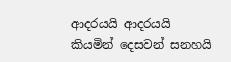ආදරයයි ආදරයයි කියමින් දෙසවන් සනහයි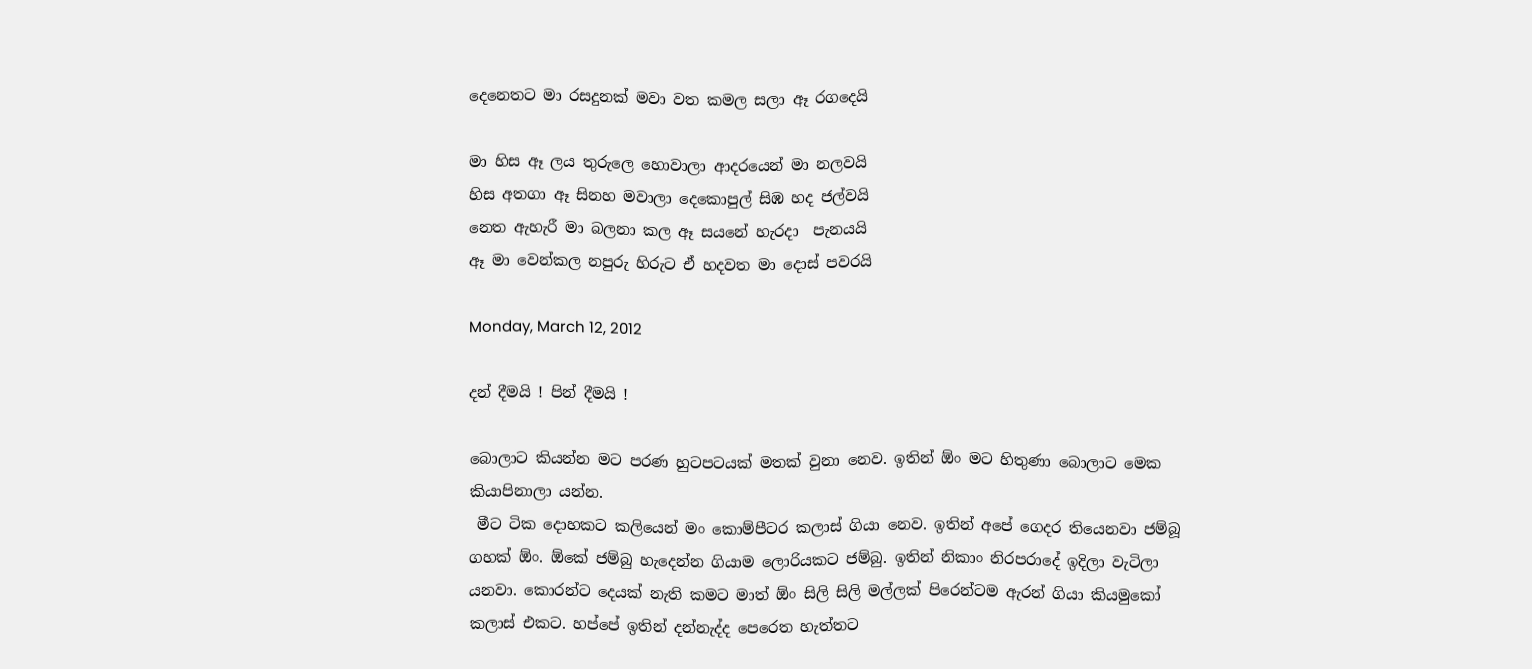දෙනෙතට මා රසදුනක් මවා වත කමල සලා ඈ රගදෙයි

මා හිස ඈ ලය තුරුලෙ හොවාලා ආදරයෙන් මා නලවයි
හිස අතගා ඈ සිනහ මවාලා දෙකොපුල් සිඹ හද ජල්වයි
නෙත ඇහැරී මා බලනා කල ඈ සයනේ හැරදා  පැනයයි
ඈ මා වෙන්කල නපුරු හිරුට ඒ හදවත මා දොස් පවරයි

Monday, March 12, 2012

දන් දීමයි ! පින් දීමයි !

බොලාට කියන්න මට පරණ හුටපටයක් මතක් වුනා නෙව. ඉතින් ඕං මට හිතුණා බොලාට මෙක කියාපිනාලා යන්න.
 මීට ටික දොහකට කලියෙන් මං කොම්පීටර කලාස් ගියා නෙව. ඉතින් අපේ ගෙදර තියෙනවා ජම්බූ ගහක් ඕං. ඕකේ ජම්බු හැදෙන්න ගියාම ලොරියකට ජම්බු. ඉතින් නිකාං නිරපරාදේ ඉදිලා වැටිලා යනවා. කොරන්ට දෙයක් නැති කමට මාත් ඕං සිලි සිලි මල්ලක් පිරෙන්ටම ඇරන් ගියා කියමුකෝ කලාස් එකට. හප්පේ ඉතින් දන්නැද්ද පෙරෙත හැත්තට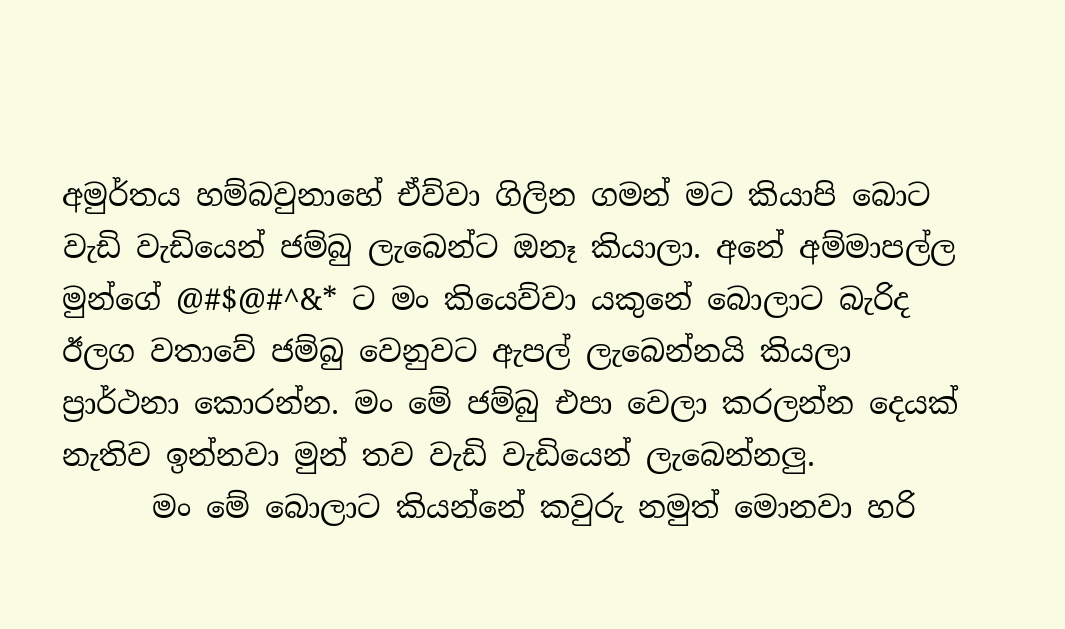අමුර්තය හම්බවුනාහේ ඒව්වා ගිලින ගමන් මට කියාපි බොට වැඩි වැඩියෙන් ජම්බු ලැබෙන්ට ඔනෑ කියාලා. අනේ අම්මාපල්ල මුන්ගේ @#$@#^&* ට මං කියෙව්වා යකුනේ බොලාට බැරිද ඊලග වතාවේ ජම්බු වෙනුවට ඇපල් ලැබෙන්නයි කියලා ප්‍රාර්ථනා කොරන්න. මං මේ ජම්බු එපා වෙලා කරලන්න දෙයක් නැතිව ඉන්නවා මුන් තව වැඩි වැඩියෙන් ලැබෙන්නලු.
      මං මේ බොලාට කියන්නේ කවුරු නමුත් මොනවා හරි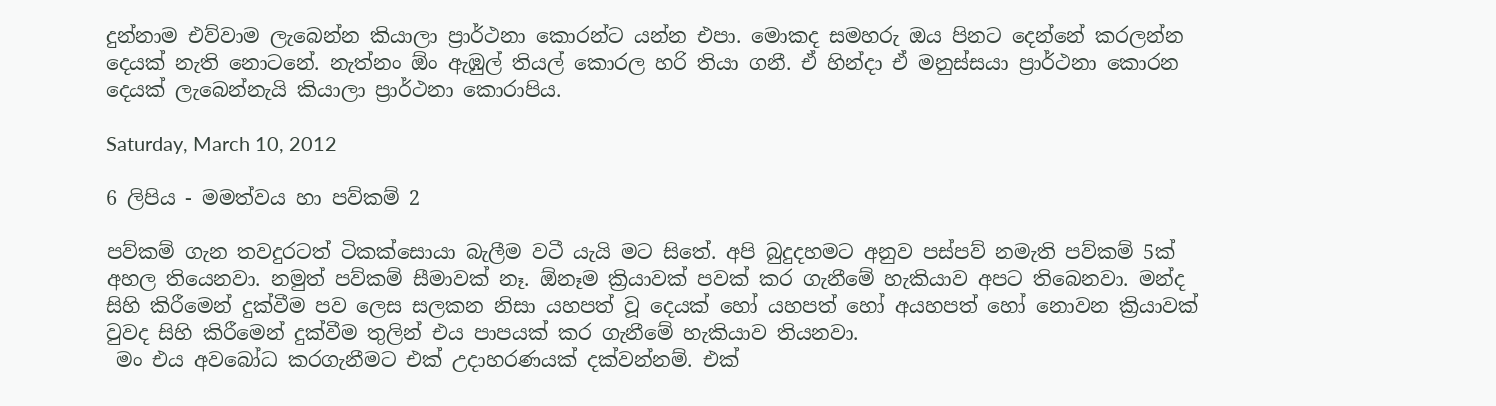දුන්නාම එව්වාම ලැබෙන්න කියාලා ප්‍රාර්ථනා කොරන්ට යන්න එපා. මොකද සමහරු ඔය පිනට දෙන්නේ කරලන්න දෙයක් නැති නොටනේ. නැත්නං ඕං ඇඹුල් තියල් කොරල හරි තියා ගනී. ඒ හින්දා ඒ මනුස්සයා ප්‍රාර්ථනා කොරන දෙයක් ලැබෙන්නැයි කියාලා ප්‍රාර්ථනා කොරාපිය.

Saturday, March 10, 2012

6 ලිපිය - මමත්වය හා පව්කම් 2

පව්කම් ගැන තවදුරටත් ටිකක්සොයා බැලීම වටී යැයි මට සිතේ. අපි බුදුදහමට අනුව පස්පව් නමැති පව්කම් 5ක් අහල තියෙනවා. නමුත් පව්කම් සීමාවක් නෑ. ඕනෑම ක්‍රියාවක් පවක් කර ගැනීමේ හැකියාව අපට තිබෙනවා. මන්ද සිහි කිරීමෙන් දුක්වීම පව ලෙස සලකන නිසා යහපත් වූ දෙයක් හෝ යහපත් හෝ අයහපත් හෝ නොවන ක්‍රියාවක් වුවද සිහි කිරීමෙන් දුක්වීම තුලින් එය පාපයක් කර ගැනීමේ හැකියාව තියනවා.
 මං එය අවබෝධ කරගැනීමට එක් උදාහරණයක් දක්වන්නම්. එක්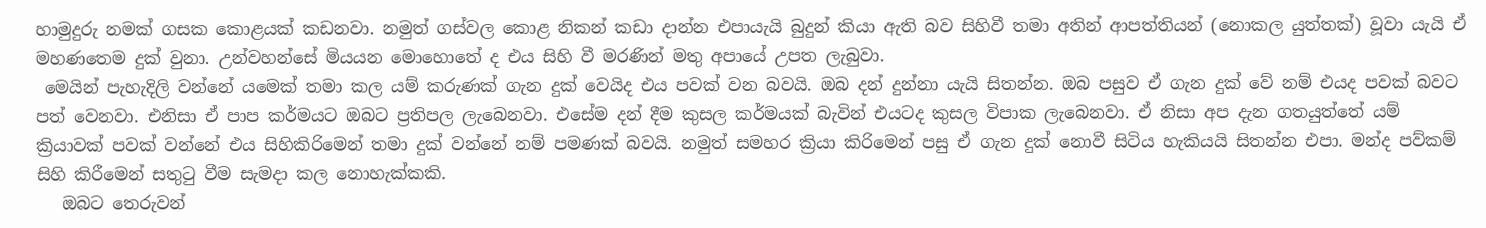හාමුදුරු නමක් ගසක කොළයක් කඩනවා. නමුත් ගස්වල කොළ නිකන් කඩා දාන්න එපායැයි බුදුන් කියා ඇති බව සිහිවී තමා අතින් ආපත්තියන් (නොකල යුත්තක්) වූවා යැයි ඒ මහණතෙම දුක් වුනා. උන්වහන්සේ මියයන මොහොතේ ද එය සිහි වී මරණින් මතු අපායේ උපත ලැබුවා.
 මෙයින් පැහැදිලි වන්නේ යමෙක් තමා කල යම් කරුණක් ගැන දුක් වෙයිද එය පවක් වන බවයි. ඔබ දන් දුන්නා යැයි සිතන්න. ඔබ පසුව ඒ ගැන දුක් වේ නම් එයද පවක් බවට පත් වෙනවා. එනිසා ඒ පාප කර්මයට ඔබට ප්‍රතිපල ලැබෙනවා. එසේම දන් දීම කුසල කර්මයක් බැවින් එයටද කුසල විපාක ලැබෙනවා. ඒ නිසා අප දැන ගතයුත්තේ යම් ක්‍රියාවක් පවක් වන්නේ එය සිහිකිරිමෙන් තමා දුක් වන්නේ නම් පමණක් බවයි. නමුත් සමහර ක්‍රියා කිරිමෙන් පසු ඒ ගැන දුක් නොවී සිටිය හැකියයි සිතන්න එපා. මන්ද පව්කම් සිහි කිරීමෙන් සතුටු වීම සැමදා කල නොහැක්කකි.
   ඔබට තෙරුවන්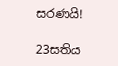සරණයි!

23සතිය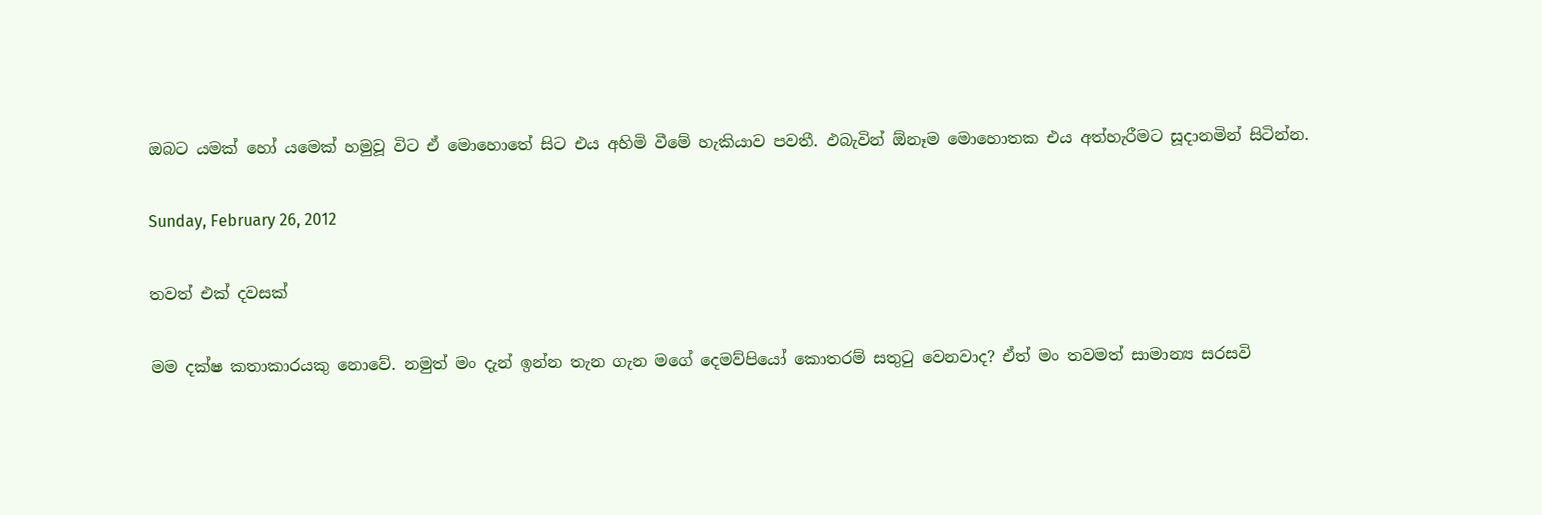ඔබට යමක් හෝ යමෙක් හමුවූ විට ඒ මොහොතේ සිට එය අහිමි වීමේ හැකියාව පවතී. ඵබැවින් ඕනෑම මොහොතක එය අත්හැරීමට සූදානමින් සිටින්න.

Sunday, February 26, 2012

තවත් එක් දවසක්

මම දක්ෂ කතාකාරයකු නොවේ. නමුත් මං දැන් ඉන්න තැන ගැන මගේ දෙමව්පියෝ කොතරම් සතුටු වෙනවාද? ඒත් මං තවමත් සාමාන්‍ය සරසවි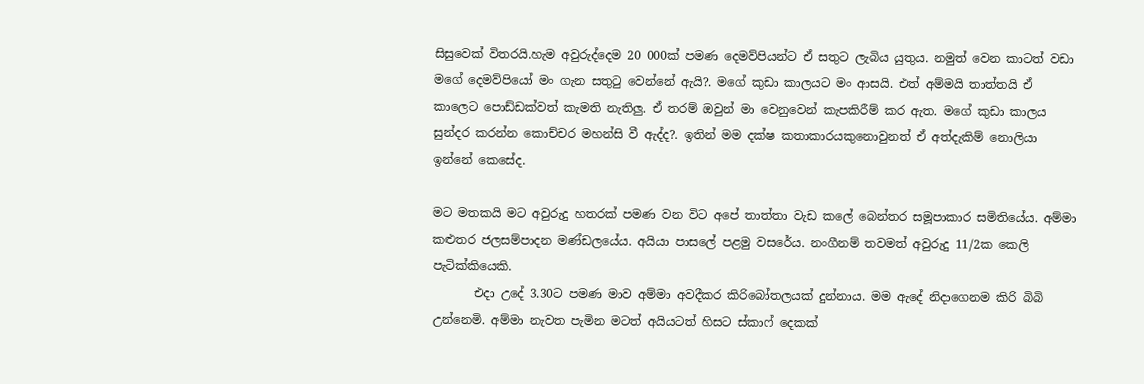සිසුවෙක් විතරයි.හැම අවුරුද්දෙම 20 000ක් පමණ දෙමව්පියන්ට ඒ සතුට ලැබිය යුතුය. නමුත් වෙන කාටත් වඩා මගේ දෙමව්පියෝ මං ගැන සතුටු වෙන්නේ ඇයි?. මගේ කුඩා කාලයට මං ආසයි. එත් අම්මයි තාත්තයි ඒ කාලෙට පොඩ්ඩක්වත් කැමති නැතිලු. ඒ තරම් ඔවුන් මා වෙනුවෙන් කැපකිරීම් කර ඇත. මගේ කුඩා කාලය සුන්දර කරන්න කොච්චර මහන්සි වී ඇද්ද?. ඉතින් මම දක්ෂ කතාකාරයකුනොවුනත් ඒ අත්දැකිම් නොලියා ඉන්නේ කෙසේද.

මට මතකයි මට අවුරුදු හතරක් පමණ වන විට අපේ තාත්තා වැඩ කලේ බෙන්තර සමූපාකාර සමිතියේය. අම්මා කළුතර ජලසම්පාදන මණ්ඩලයේය. අයියා පාසලේ පළමු වසරේය. නංගීනම් තවමත් අවුරුදු 11/2ක කෙලි පැටික්කියෙකි.
       එදා උදේ 3.30ට පමණ මාව අම්මා අවදීකර කිරිබෝතලයක් දුන්නාය. මම ඇදේ නිදාගෙනම කිරි බිබි උන්නෙමි. අම්මා නැවත පැමින මටත් අයියටත් හිසට ස්කාෆ් දෙකක්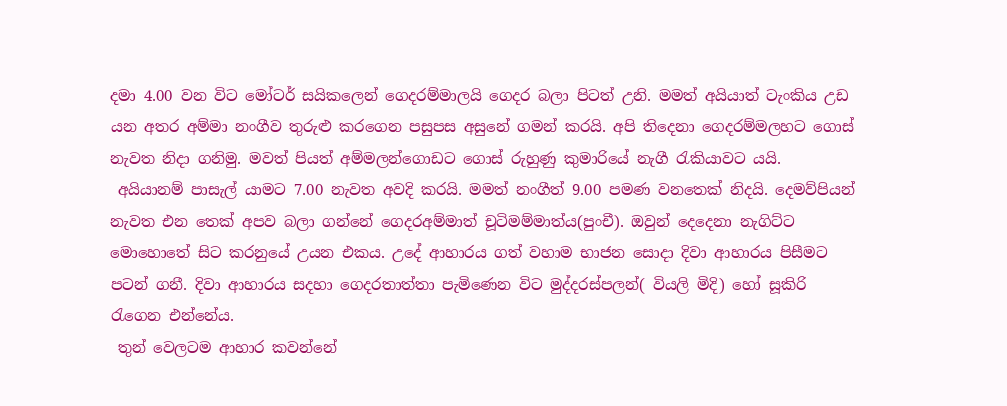දමා 4.00 වන විට මෝටර් සයිකලෙන් ගෙදරම්මාලයි ගෙදර බලා පිටත් උනි. මමත් අයියාත් ටැංකිය උඩ යන අතර අම්මා නංගීව තුරුළු කරගෙන පසුපස අසුනේ ගමන් කරයි. අපි තිදෙනා ගෙදරම්මලහට ගොස් නැවත නිදා ගනිමු. මවත් පියත් අම්මලන්ගොඩට ගොස් රුහුණු කුමාරියේ නැගී රැකියාවට යයි.
 අයියානම් පාසැල් යාමට 7.00 නැවත අවදි කරයි. මමත් නංගීත් 9.00 පමණ වනතෙක් නිදයි. දෙමව්පියන් නැවත එන තෙක් අපව බලා ගන්නේ ගෙදරඅම්මාත් චූටිමම්මාත්ය(පුංචී). ඔවුන් දෙදෙනා නැගිට්ට මොහොතේ සිට කරනුයේ උයන එකය. උදේ ආහාරය ගත් වහාම භාජන සොදා දිවා ආහාරය පිසීමට පටන් ගනී. දිවා ආහාරය සදහා ගෙදරතාත්තා පැමිණෙන විට මුද්දරස්පලන්( වියලි මිදි) හෝ සූකිරි රැගෙන එන්නේය.
 තුන් වෙලටම ආහාර කවන්නේ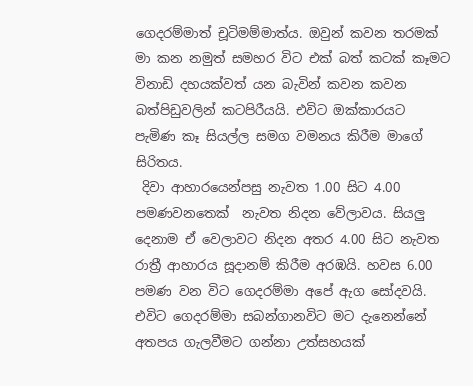ගෙදරම්මාත් චූටිමම්මාත්ය. ඔවුන් කවන තරමක් මා කන නමුත් සමහර විට එක් බත් කටක් කෑමට විනාඩි දහයක්වත් යන බැවින් කවන කවන බත්පිඩුවලින් කටපිරීයයි. එවිට ඔක්කාරයට පැමිණ කෑ සියල්ල සමග වමනය කිරීම මාගේ සිරිතය.
 දිවා ආහාරයෙන්පසු නැවත 1.00 සිට 4.00 පමණවනතෙක්  නැවත නිදන වේලාවය. සියලු දෙනාම ඒ වෙලාවට නිදන අතර 4.00 සිට නැවත රාත්‍රී ආහාරය සූදානම් කිරීම අරඹයි. හවස 6.00 පමණ වන විට ගෙදරම්මා අපේ ඇග සෝදවයි. එවිට ගෙදරම්මා සබන්ගානවිට මට දැනෙන්නේ අතපය ගැලවීමට ගන්නා උත්සහයක්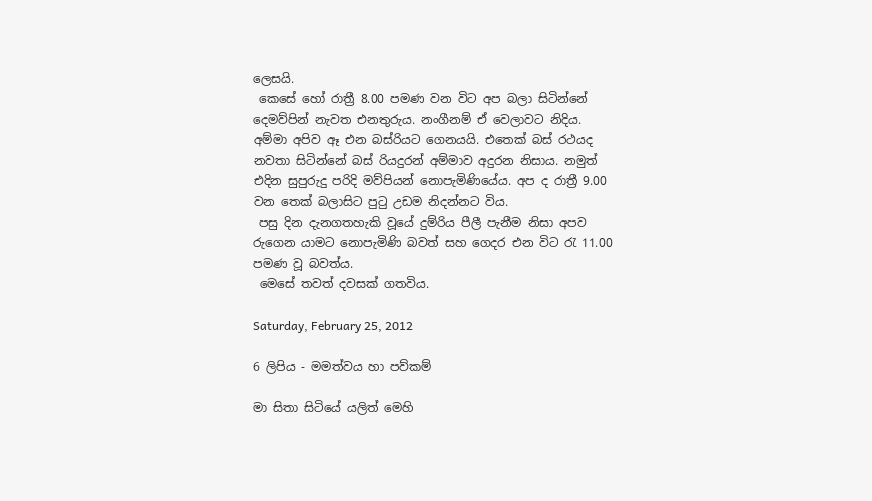ලෙසයි.
 කෙසේ හෝ රාත්‍රී 8.00 පමණ වන විට අප බලා සිටින්නේ දෙමව්පින් නැවත එනතුරුය. නංගීනම් ඒ වෙලාවට නිදිය. අම්මා අපිව ඈ එන බස්රියට ගෙනයයි. එතෙක් බස් රථයද නවතා සිටින්නේ බස් රියදුරන් අම්මාව අදුරන නිසාය. නමුත් එදින සුපුරුදු පරිදි මව්පියන් නොපැමිණියේය. අප ද රාත්‍රී 9.00 වන තෙක් බලාසිට පුටු උඩම නිදන්නට විය.
 පසු දින දැනගතහැකි වූයේ දුම්රිය පීලී පැනීම නිසා අපව රුගෙන යාමට නොපැමිණි බවත් සහ ගෙදර එන විට රැ 11.00 පමණ වූ බවත්ය.
 මෙසේ තවත් දවසක් ගතවිය.

Saturday, February 25, 2012

6 ලිපිය - මමත්වය හා පව්කම්

මා සිතා සිටියේ යලිත් මෙහි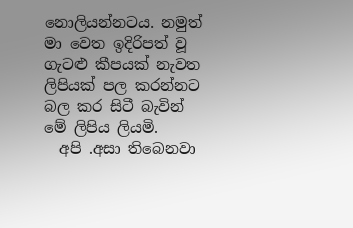නොලියන්නටය. නමුත් මා වෙත ඉදිරිපත් වූ ගැටළු කීපයක් නැවත ලිපියක් පල කරන්නට බල කර සිටී බැවින් මේ ලිපිය ලියමි.
  අපි .අසා තිබෙනවා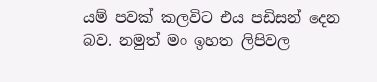යම් පවක් කලවිට එය පඩිසන් දෙන බව. නමුත් මං ඉහත ලිපිවල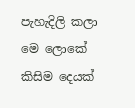පැහැදිලි කලා මෙ ලොකේ කිසිම දෙයක්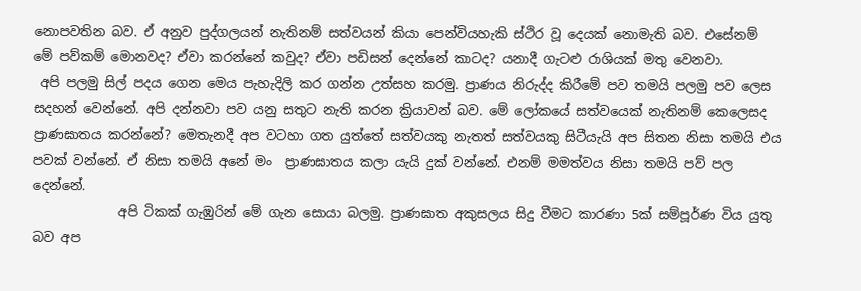නොපවතින බව. ඒ අනුව පුද්ගලයන් නැතිනම් සත්වයන් කියා පෙන්වියහැකි ස්ථිර වූ දෙයක් නොමැති බව. එසේනම් මේ පව්කම් මොනවද? ඒවා කරන්නේ කවුද? ඒවා පඩිසන් දෙන්නේ කාටද? යනාදී ගැටළු රාශියක් මතු වෙනවා.
 අපි පලමු සිල් පදය ගෙන මෙය පැහැදිලි කර ගන්න උත්සහ කරමු. ප්‍රාණය නිරුද්ද කිරීමේ පව තමයි පලමු පව ලෙස සදහන් වෙන්නේ. අපි දන්නවා පව යනු සතුට නැති කරන ක්‍රියාවන් බව. මේ ලෝකයේ සත්වයෙක් නැතිනම් කෙලෙසද ප්‍රාණඝාතය කරන්නේ? මෙතැනදී අප වටහා ගත යුත්තේ සත්වයකු නැතත් සත්වයකු සිටීයැයි අප සිතන නිසා තමයි එය පවක් වන්නේ. ඒ නිසා තමයි අනේ මං  ප්‍රාණඝාතය කලා යැයි දුක් වන්නේ. එනම් මමත්වය නිසා තමයි පව් පල දෙන්නේ.
             අපි ටිකක් ගැඹුරින් මේ ගැන සොයා බලමු. ප්‍රාණඝාත අකුසලය සිදු වීමට කාරණා 5ක් සම්පූර්ණ විය යුතු බව අප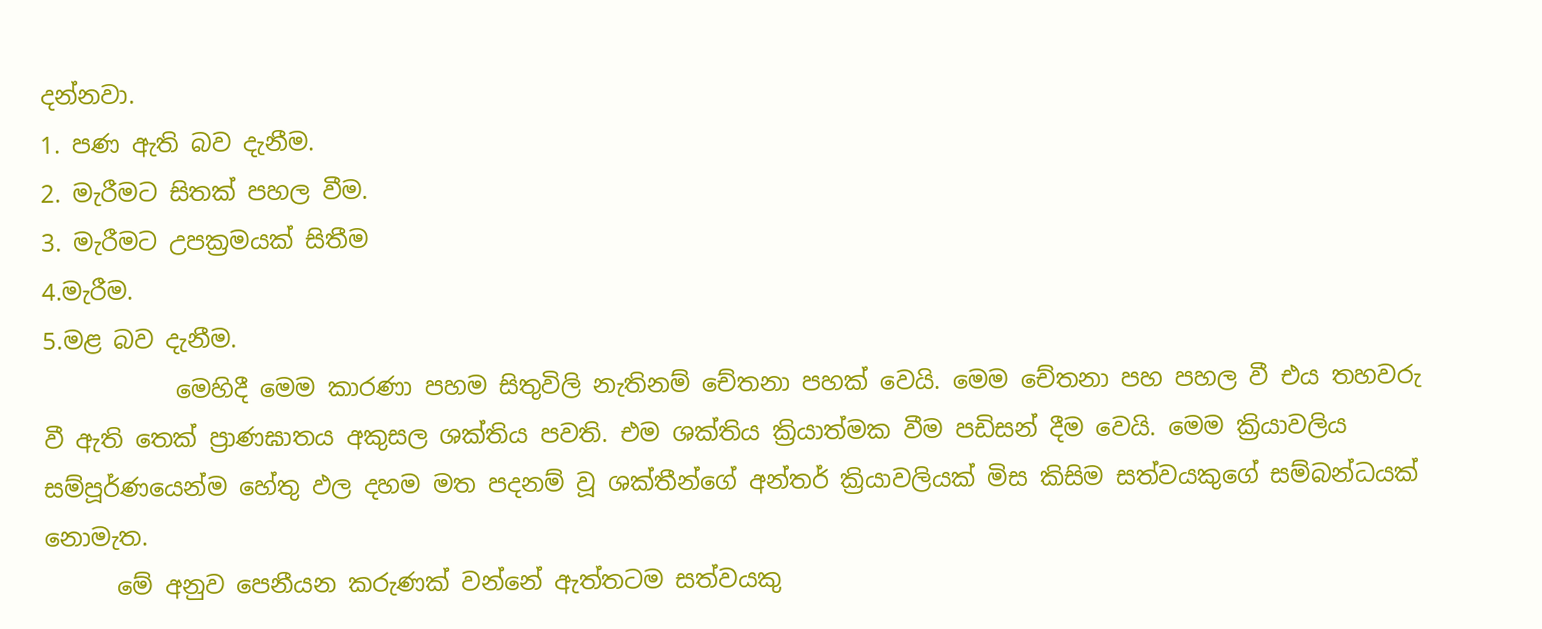දන්නවා.
1. පණ ඇති බව දැනීම.
2. මැරීමට සිතක් පහල වීම.
3. මැරීමට උපක්‍රමයක් සිතීම
4.මැරීම.
5.මළ බව දැනීම.
           මෙහිදී මෙම කාරණා පහම සිතුවිලි නැතිනම් චේතනා පහක් වෙයි. මෙම චේතනා පහ පහල වී එය තහවරු වී ඇති තෙක් ප්‍රාණඝාතය අකුසල ශක්තිය පවති. එම ශක්තිය ක්‍රියාත්මක වීම පඩිසන් දීම වෙයි. මෙම ක්‍රියාවලිය සම්පූර්ණයෙන්ම හේතු ඵල දහම මත පදනම් වූ ශක්තීන්ගේ අන්තර් ක්‍රියාවලියක් මිස කිසිම සත්වයකුගේ සම්බන්ධයක් නොමැත.
      මේ අනුව පෙනීයන කරුණක් වන්නේ ඇත්තටම සත්වයකු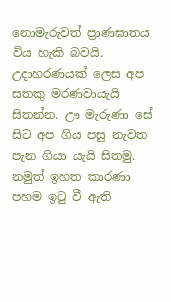නොමැරුවත් ප්‍රාණඝාතය විය හැකි බවයි. උදාහරණයක් ලෙස අප සතකු මරණවායැයි සිතන්න. ඌ මැරුණා සේ සිට අප ගිය පසු නැවත පැන ගියා යැයි සිතමු. නමුත් ඉහත කාරණා පහම ඉටු වී ඇති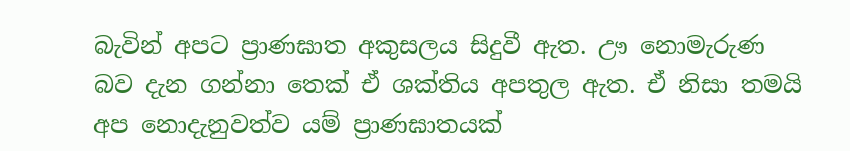බැවින් අපට ප්‍රාණඝාත අකුසලය සිදුවී ඇත. ඌ නොමැරුණ බව දැන ගන්නා තෙක් ඒ ශක්තිය අපතුල ඇත. ඒ නිසා තමයි අප නොදැනුවත්ව යම් ප්‍රාණඝාතයක්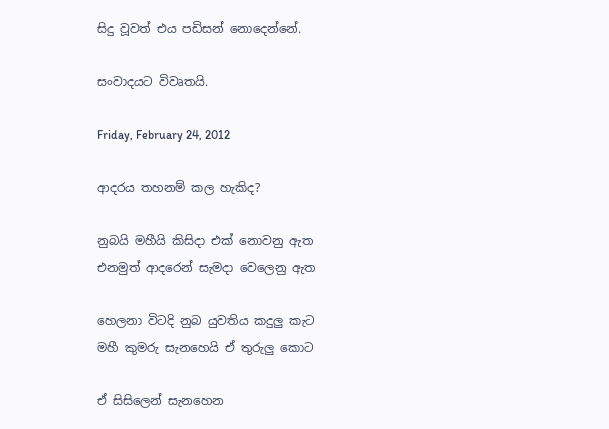සිදු වූවත් එය පඩිසන් නොදෙන්නේ.

සංවාදයට විවෘතයි.

Friday, February 24, 2012

ආදරය තහනම් කල හැකිද?

නුබයි මහීයි කිසිදා එක් නොවනු ඇත
එනමුත් ආදරෙන් සැමදා වෙලෙනු ඇත

හෙලනා විටදි නුබ යුවතිය කදුලු කැට
මහී කුමරු සැනහෙයි ඒ තුරුලු කොට

ඒ සිසිලෙන් සැනහෙන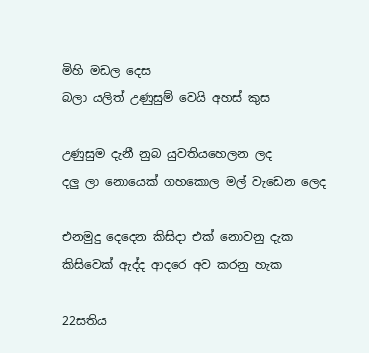මිහි මඩල දෙස
බලා යලිත් උණුසුම් වෙයි අහස් කුස

උණුසුම දැනී නුබ යුවතියහෙලන ලද
දලු ලා නොයෙක් ගහකොල මල් වැඩෙන ලෙද

එනමුදු දෙදෙන කිසිදා එක් නොවනු දැක
කිසිවෙක් ඇද්ද ආදරෙ අව කරනු හැක

22සතිය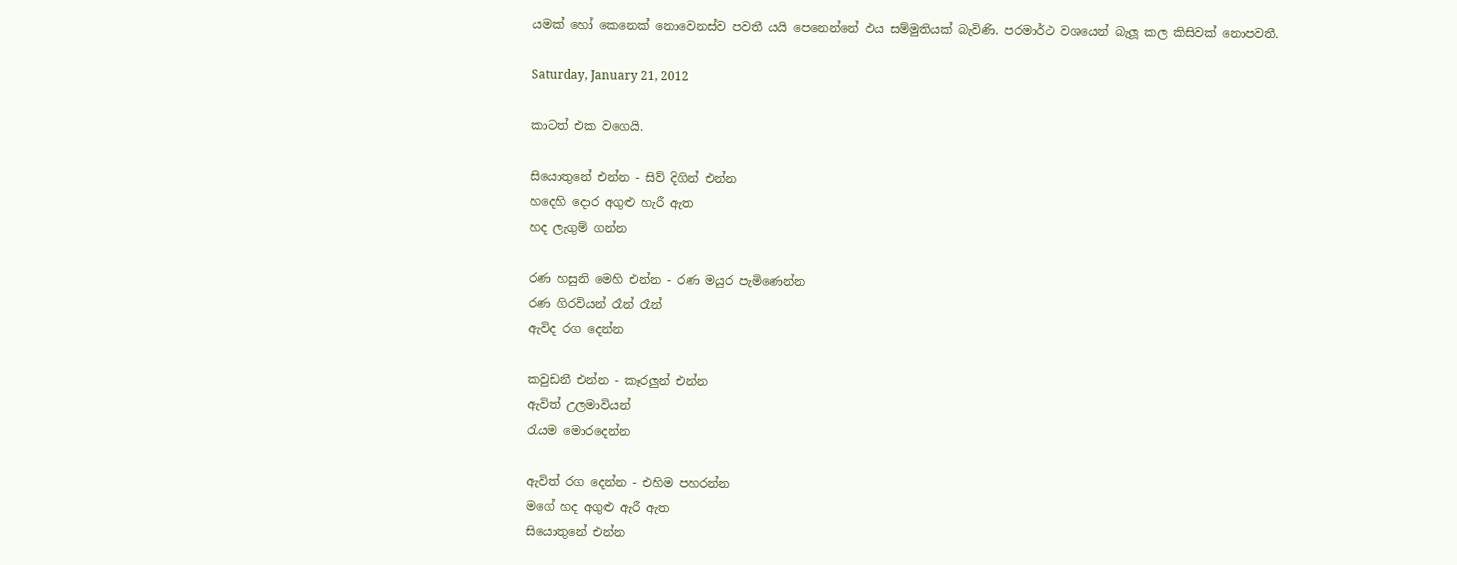යමක් හෝ කෙනෙක් නොවෙනස්ව පවතී යයි පෙනෙන්නේ ඵය සම්මුතියක් බැවිණි. පරමාර්ථ වශයෙන් බැලූ කල කිසිවක් නොපවතී.

Saturday, January 21, 2012

කාටත් එක වගෙයි.

සියොතුනේ එන්න - සිව් දිගින් එන්න
හදෙහි දොර අගුළු හැරී ඇත
හද ලැගුම් ගන්න

රණ හසුනි මෙහි එන්න - රණ මයුර පැමිණෙන්න
රණ ගිරවියන් රෑන් රෑන්
ඇවිද රග දෙන්න

කවුඩනී එන්න - කෑරලුන් එන්න
ඇවිත් උලමාවියන්
රැයම මොරදෙන්න

ඇවිත් රග දෙන්න - එහිම පහරන්න
මගේ හද අගුළු ඇරී ඇත
සියොතුනේ එන්න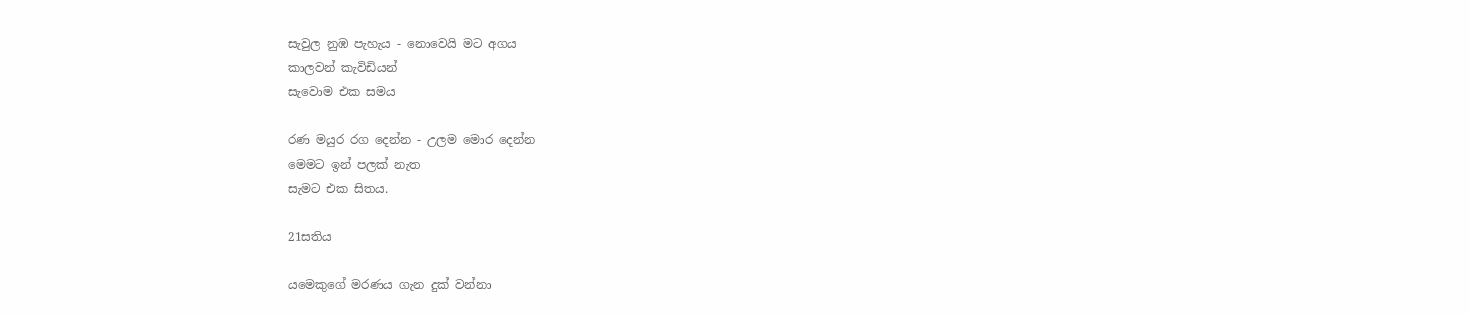සැවුල නුඹ පැහැය - නොවෙයි මට අගය
කාලවන් කැවිඩියන්
සැවොම එක සමය

රණ මයුර රග දෙන්න - උලම මොර දෙන්න
මෙමට ඉන් පලක් නැත
සැමට එක සිතය.

21සතිය

යමෙකුගේ මරණය ගැන දුක් වන්නා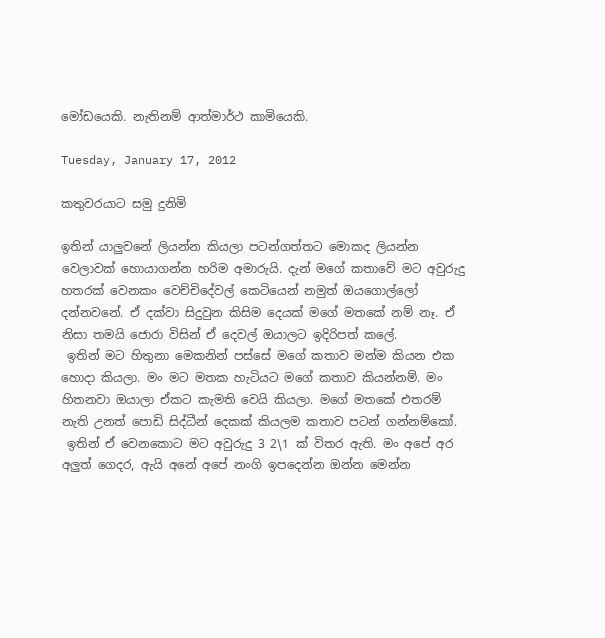මෝඩයෙකි. නැතිනම් ආත්මාර්ථ කාමියෙකි.

Tuesday, January 17, 2012

කතුවරයාට සමු දුනිමි

ඉතින් යාලුවනේ ලියන්න කියලා පටන්ගත්තට මොකද ලියන්න වෙලාවක් හොයාගන්න හරිම අමාරුයි. දැන් මගේ කතාවේ මට අවුරුදු හතරක් වෙනකං වෙච්චිදේවල් කෙටියෙන් නමුත් ඔයගොල්ලෝ දන්නවනේ. ඒ දක්වා සිදුවුන කිසිම දෙයක් මගේ මතකේ නම් නෑ. ඒ නිසා තමයි ජොරා විසින් ඒ දෙවල් ඔයාලට ඉදිරිපත් කලේ.
 ඉතින් මට හිතුනා මෙකනින් පස්සේ මගේ කතාව මන්ම කියන එක හොදා කියලා. මං මට මතක හැටියට මගේ කතාව කියන්නම්. මං හිතනවා ඔයාලා ඒකට කැමති වෙයි කියලා. මගේ මතකේ එතරම් නැති උනත් පොඩි සිද්ධීන් දෙකක් කියලම කතාව පටන් ගන්නම්කෝ.
 ඉතින් ඒ වෙනකොට මට අවුරුදු 3 2\1 ක් විතර ඇති. මං අපේ අර අලුත් ගෙදර, ඇයි අනේ අපේ නංගි ඉපදෙන්න ඔන්න මෙන්න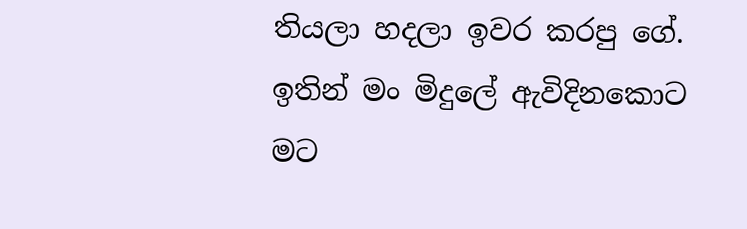තියලා හදලා ඉවර කරපු ගේ. ඉතින් මං මිදුලේ ඇවිදිනකොට මට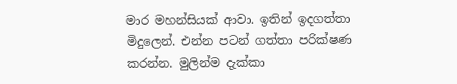මාර මහන්සියක් ආවා. ඉතින් ඉදගත්තා මිදුලෙන්. එන්න පටන් ගත්තා පරික්ෂණ කරන්න. මුලින්ම දැක්කා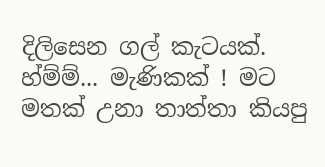දිලිසෙන ගල් කැටයක්. හ්ම්ම්... මැණිකක් ! මට මතක් උනා තාත්තා කියපු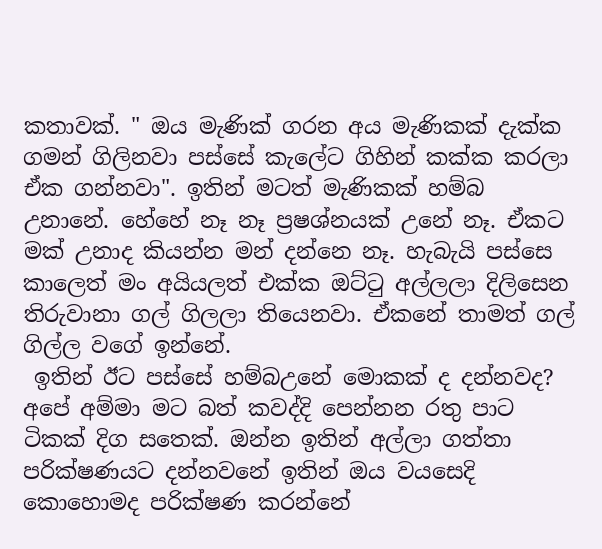කතාවක්. " ඔය මැණික් ගරන අය මැණිකක් දැක්ක ගමන් ගිලිනවා පස්සේ කැලේට ගිහින් කක්ක කරලා ඒක ගන්නවා". ඉතින් මටත් මැණිකක් හම්බ උනානේ. හේහේ නෑ නෑ ප්‍රෂශ්නයක් උනේ නෑ. ඒකට මක් උනාද කියන්න මන් දන්නෙ නෑ. හැබැයි පස්සෙ කාලෙත් මං අයියලත් එක්ක ඔට්ටු අල්ලලා දිලිසෙන තිරුවානා ගල් ගිලලා තියෙනවා. ඒකනේ තාමත් ගල් ගිල්ල වගේ ඉන්නේ.
 ඉතින් ඊට පස්සේ හම්බඋනේ මොකක් ද දන්නවද? අපේ අම්මා මට බත් කවද්දි පෙන්නන රතු පාට ටිකක් දිග සතෙක්. ඔන්න ඉතින් අල්ලා ගත්තා පරික්ෂණයට දන්නවනේ ඉතින් ඔය වයසෙදි කොහොමද පරික්ෂණ කරන්නේ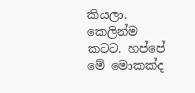කියලා. කෙලින්ම කටට. හප්පේ මේ මොකක්ද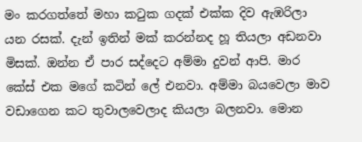මං කරගත්තේ මහා කටුක ගදක් එක්ක දිව ඇඹරිලා යන රසක්. දැන් ඉතින් මක් කරන්නද හූ තියලා අඩනවා මිසක්. ඔන්න ඒ පාර සද්දෙට අම්මා දුවන් ආපි. මාර කේස් එක මගේ කටින් ලේ එනවා. අම්මා බයවෙලා මාව වඩාගෙන කට තුවාලවෙලාද කියලා බලනවා. මොන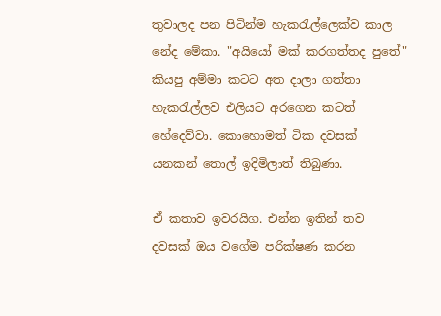තුවාලද පන පිටින්ම හැකරැල්ලෙක්ව කාල නේද මේකා. "අයියෝ මක් කරගත්තද පුතේ" කියපු අම්මා කටට අත දාලා ගත්තා හැකරැල්ලව එලියට අරගෙන කටත් හේදෙව්වා. කොහොමත් ටික දවසක් යනකන් තොල් ඉදිමිලාත් තිබුණා.

ඒ කතාව ඉවරයිග. එන්න ඉතින් තව දවසක් ඔය වගේම පරික්ෂණ කරන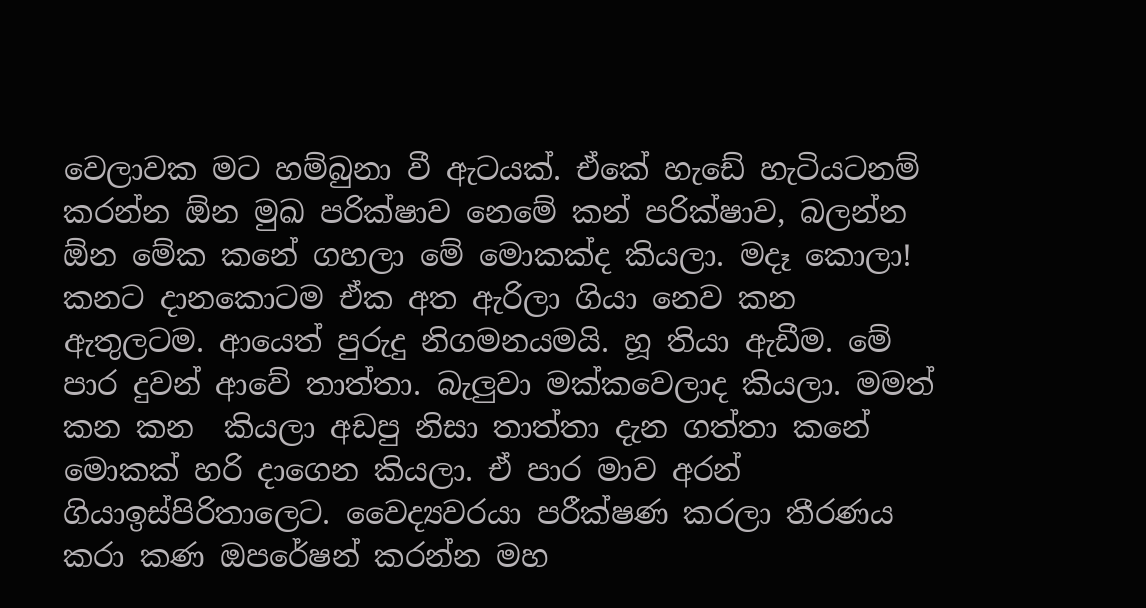වෙලාවක මට හම්බුනා වී ඇටයක්. ඒකේ හැඩේ හැටියටනම් කරන්න ඕන මුඛ පරික්ෂාව නෙමේ කන් පරික්ෂාව, බලන්න ඕන මේක කනේ ගහලා මේ මොකක්ද කියලා. මදෑ කොලා! කනට දානකොටම ඒක අත ඇරිලා ගියා නෙව කන ඇතුලටම. ආයෙත් පුරුදු නිගමනයමයි. හූ තියා ඇඩීම. මේ පාර දුවන් ආවේ තාත්තා. බැලුවා මක්කවෙලාද කියලා. මමත් කන කන  කියලා අඩපු නිසා තාත්තා දැන ගත්තා කනේ මොකක් හරි දාගෙන කියලා. ඒ පාර මාව අරන් ගියාඉස්පිරිතාලෙට. වෛද්‍යවරයා පරීක්ෂණ කරලා තීරණය කරා කණ ඔපරේෂන් කරන්න මහ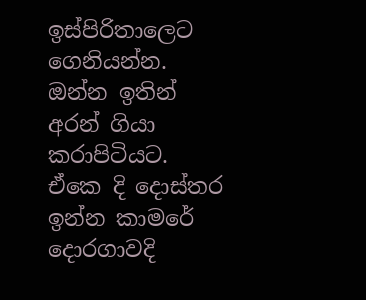ඉස්පිරිතාලෙට ගෙනියන්න. ඔන්න ඉතින් අරන් ගියා කරාපිටියට. ඒකෙ දි දොස්තර ඉන්න කාමරේ දොරගාවදි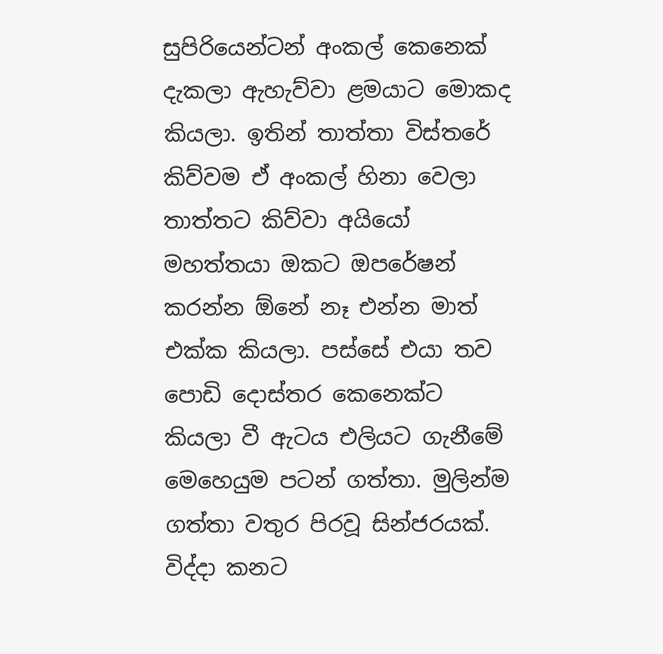සුපිරියෙන්ටන් අංකල් කෙනෙක් දැකලා ඇහැව්වා ළමයාට මොකද කියලා. ඉතින් තාත්තා විස්තරේ කිව්වම ඒ අංකල් හිනා වෙලා තාත්තට කිව්වා අයියෝ මහත්තයා ඔකට ඔපරේෂන් කරන්න ඕනේ නෑ එන්න මාත් එක්ක කියලා. පස්සේ එයා තව පොඩි දොස්තර කෙනෙක්ට කියලා වී ඇටය එලියට ගැනීමේ මෙහෙයුම පටන් ගත්තා. මුලින්ම ගත්තා වතුර පිරවූ සින්ජරයක්. විද්දා කනට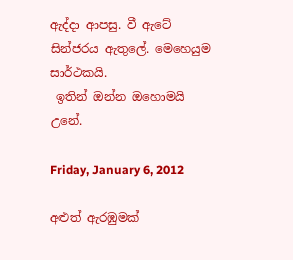ඇද්දා ආපසු. වී ඇටේ සින්ජරය ඇතුලේ. මෙහෙයුම සාර්ථකයි.
 ඉතින් ඔන්න ඔහොමයි උනේ.

Friday, January 6, 2012

අළුත් ඇරඹුමක්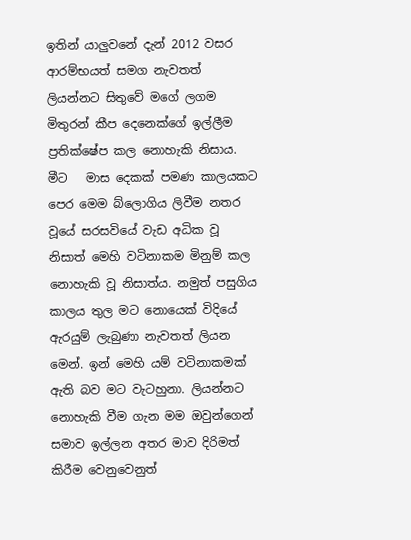ඉතින් යාලුවනේ දැන් 2012 වසර ආරම්භයත් සමග නැවතත් ලියන්නට සිතුවේ මගේ ලගම මිතුරන් කීප දෙනෙක්ගේ ඉල්ලීම ප්‍රතික්ෂේප කල නොහැකි නිසාය. මීට   මාස දෙකක් පමණ කාලයකට පෙර මෙම බ්ලොගිය ලිවීම නතර වූයේ සරසවියේ වැඩ අධික වූ නිසාත් මෙහි වටිනාකම මිනුම් කල නොහැකි වූ නිසාත්ය. නමුත් පසුගිය කාලය තුල මට නොයෙක් විදියේ ඇරයුම් ලැබුණා නැවතත් ලියන මෙන්. ඉන් මෙහි යම් වටිනාකමක් ඇති බව මට වැටහුනා. ලියන්නට නොහැකි වීම ගැන මම ඔවුන්ගෙන් සමාව ඉල්ලන අතර මාව දිරිමත් කිරීම වෙනුවෙනුත්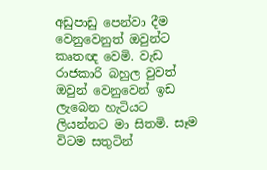අඩුපාඩු පෙන්වා දීම වෙනුවෙනුත් ඔවුන්ට කෘතඥ වෙමි. වැඩ රාජකාරි බහුල වුවත් ඔවුන් වෙනුවෙන් ඉඩ ලැබෙන හැටියට ලියන්නට මා සිතමි. සෑම විටම සතුටින්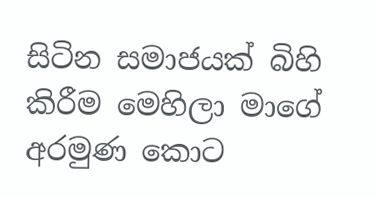සිටින සමාජයක් බිහි කිරීම මෙහිලා මාගේ අරමුණ කොට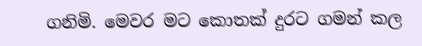ගනිමි. මෙවර මට කොතක් දුරට ගමන් කල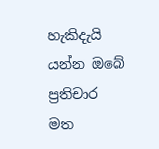හැකිදැයි යන්න ඔබේ ප්‍රතිචාර මත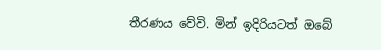තීරණය වේවි. මින් ඉදිරියටත් ඔබේ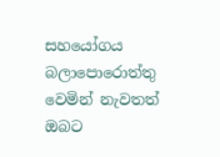සහයෝගය බලාපොරොත්තු වෙමින් නැවතත් ඔබට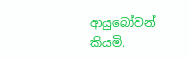ආයුබෝවන් කියමි.